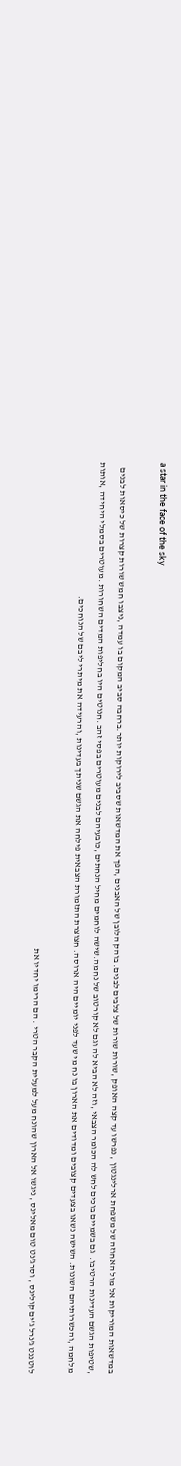a star in the face of the sky

במדשאות המוריקות אל מול האחוזה של משפחת ארלינגטון , נפרשו עד קצה האופק ,שורות שורות של צלבים לבנים. בוהק הלובן של האבנים ,הפך את המדשאות שסביב לירוקות יותר.ברחבה סביב המקום בו עמדה ,ניצבו חמש שורות קצרות של כיסאות לבנים ,שטיפות הגשם העדינות הרטיבו.  גם בשמיים בוכים לחש לה הכומר הצבאי ,וזה לא הביא לה וגם לא קורטוב של נחמה.שישה לוחמים מחיל הנחתים ,כובעיהם לבנים מעוטרים בפסי זהב .חנוטים היו בחליפות המדים השחורות .מעוטרים בסמלי היחידה ,אותות מלחמה ,והכשרותיהם השונות. השישה נשאו בצעדים קצובים ומדודים את הארון בו נח מי שעד לפני יומיים היה ארוסה. חצוצרת התזמורת הצבאית פילחה את הגשם שניתך בעדינות ,והרעידה את מיתרי ליבם של הנוחכים.

לוטננט ג'נרל ג'ים קולינס , וסרג'נט טום מאלינס , ניגשו אל הארון שהונח מעל למעלית הקבר הטרי . הם הרימו יחדיו את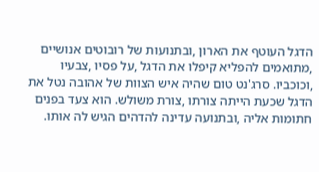הדגל העוטף את הארון ,ובתנועות של רובוטים אנושיים ,מתואמים להפליא קיפלו את הדגל ,על פסיו ,צבעיו ,וכוכביו. סרג'נט טום שהיה איש הצוות של אהובה נטל את הדגל שכעת הייתה צורתו ,צורת משולש. הוא צעד בפנים חתומות אליה ,ובתנועה עדינה להדהים הגיש לה אותו.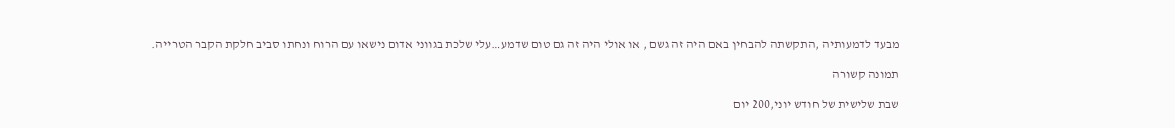מבעד לדמעותיה ,התקשתה להבחין באם היה זה גשם , או אולי היה זה גם טום שדמע…עלי שלכת בגווני אדום נישאו עם הרוח ונחתו סביב חלקת הקבר הטרייה.

תמונה קשורה

שבת שלישית של חודש יוני,200 יום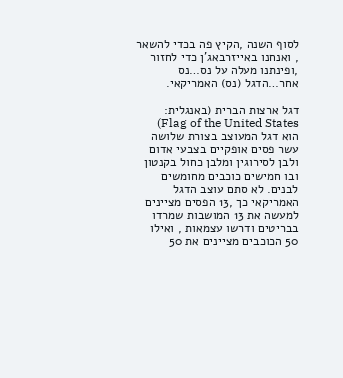לסוף השנה ,הקיץ פה בכדי להשאר , ואנחנו באייזרבאג'ן כדי לחזור ,ופינתנו מעלה על נס…נס אחר…הדגל (נס) האמריקאי.

דגל ארצות הברית (באנגלית: Flag of the United States) הוא דגל המעוצב בצורת שלושה עשר פסים אופקיים בצבעי אדום ולבן לסירוגין ומלבן כחול בקנטון ובו חמישים כוכבים מחומשים לבנים. לא סתם עוצב הדגל האמריקאי כך ,13 הפסים מציינים למעשה את 13 המושבות שמרדו בבריטים ודרשו עצמאות , ואילו 50 הכוכבים מציינים את 50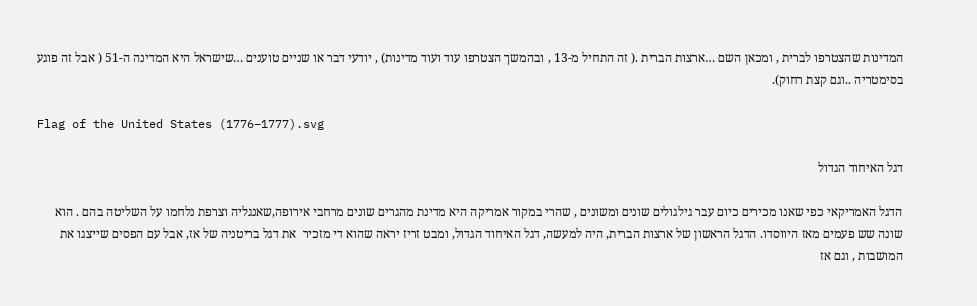המדינות שהצטרפו לברית , ומכאן השם …ארצות הברית .( זה התחיל מ-13 , ובהמשך הצטרפו עוד ועוד מדינות) , יודעי דבר או שניים טוענים …שישראל היא המדינה ה-51 ( אבל זה פוגע בסימטריה ..וגם קצת רחוק).

Flag of the United States (1776–1777).svg

דגל האיחוד הגדול

הדגל האמריקאי כפי שאנו מכירים כיום עבר גילגולים שונים ומשונים , שהרי במקור אמריקה היא מדינת מהגרים שונים מרחבי אירופה,שאנגליה וצרפת נלחמו על השליטה בהם . הוא שונה שש פעמים מאז היווסדו. הדגל הראשון של ארצות הברית, היה למעשה, דגל האיחוד הגדול, ומבט זריז יראה שהוא די מזכיר  את דגל בריטניה של אז, אבל עם הפסים שייצגו את המושבות , וגם אז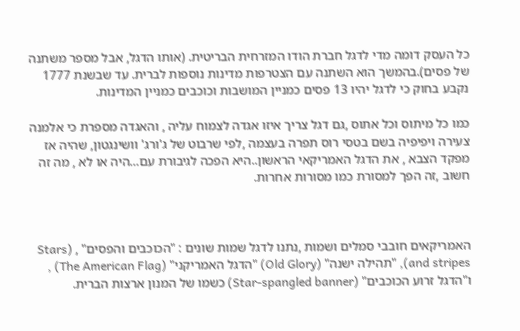כל העסק דומה מדי לדגל חברת הודו המזרחית הבריטית. (אותו הדגל, אבל מספר משתנה של פסים).בהמשך הוא השתנה עם הצטרפות מדינות נוספות לברית. עד שבשנת 1777 נקבע בחוק כי לדגל יהיו 13 פסים כמניין המושבות וכוכבים כמניין המדינות.

כמו כל מיתוס וכל אתוס ,גם דגל צריך איזו אגדה לצמוח עליה , והאגדה מספרת כי אלמנה צעירה ויפיפיה בשם בטסי רוס תפרה בעצמה ,לפי שרבוט של ג'ורג' וושינגטון, שהיה אז מפקד הצבא , את הדגל האמריקאי הראשון..היא הפכה לגיבורת עם…היה או לא , מה זה חשוב ,זה הפך למסורת כמו מסורות אחרות.



האמריקאים חובבי סמלים ושמות ,נתנו לדגל שמות שונים : "הכוכבים והפסים" , (Stars and stripes), "תהילה ישנה" (Old Glory) "הדגל האמריקני" (The American Flag) , ו"הדגל זרוע הכוכבים" (Star-spangled banner) כשמו של המנון ארצות הברית.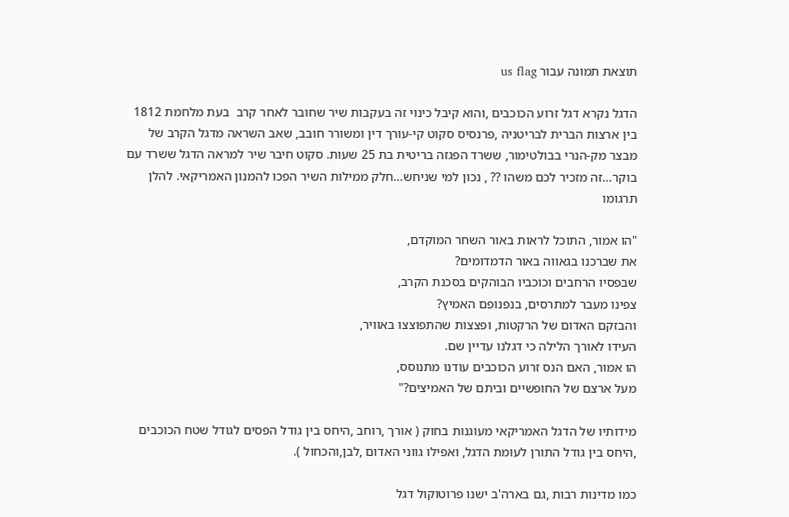תוצאת תמונה עבור us flag

הדגל נקרא דגל זרוע הכוכבים ,והוא קיבל כינוי זה בעקבות שיר שחובר לאחר קרב  בעת מלחמת 1812 בין ארצות הברית לבריטניה ,פרנסיס סקוט קי-עורך דין ומשורר חובב, שאב השראה מדגל הקרב של מבצר מק-הנרי בבולטימור, ששרד הפגזה בריטית בת 25 שעות. סקוט חיבר שיר למראה הדגל ששרד עם בוקר…זה מזכיר לכם משהו ?? , נכון למי שניחש…חלק ממילות השיר הפכו להמנון האמריקאי. להלן תרגומו

"הו אמור, התוכל לראות באור השחר המוקדם,
את שברכנו בגאווה באור הדמדומים?
שבפסיו הרחבים וכוכביו הבוהקים בסכנת הקרב,
צפינו מעבר למתרסים, בנפנופם האמיץ?
והבזקם האדום של הרקטות, ופצצות שהתפוצצו באוויר,
העידו לאורך הלילה כי דגלנו עדיין שם.
הו אמור, האם הנס זרוע הכוכבים עודנו מתנוסס,
מעל ארצם של החופשיים וביתם של האמיצים?"

מידותיו של הדגל האמריקאי מעוגנות בחוק ( אורך ,רוחב ,היחס בין גודל הפסים לגודל שטח הכוכבים ,היחס בין גודל התורן לעומת הדגל, ואפילו גווני האדום ,לבן,והכחול ).

כמו מדינות רבות ,גם בארה'ב ישנו פרוטוקול דגל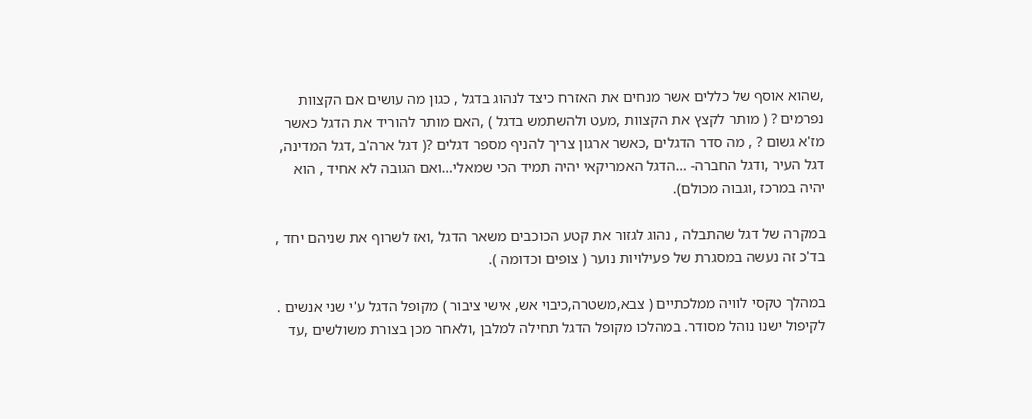,שהוא אוסף של כללים אשר מנחים את האזרח כיצד לנהוג בדגל , כגון מה עושים אם הקצוות נפרמים ? ( מותר לקצץ את הקצוות ,מעט ולהשתמש בדגל ) ,האם מותר להוריד את הדגל כאשר מז'א גשום ? , מה סדר הדגלים ,כאשר ארגון צריך להניף מספר דגלים ?( דגל ארה'ב ,דגל המדינה, דגל העיר ,ודגל החברה- …הדגל האמריקאי יהיה תמיד הכי שמאלי…ואם הגובה לא אחיד , הוא יהיה במרכז ,וגבוה מכולם).

במקרה של דגל שהתבלה , נהוג לגזור את קטע הכוכבים משאר הדגל ,ואז לשרוף את שניהם יחד , בד'כ זה נעשה במסגרת של פעילויות נוער ( צופים וכדומה ).

במהלך טקסי לוויה ממלכתיים ( צבא,משטרה,כיבוי אש, אישי ציבור ) מקופל הדגל ע'י שני אנשים . לקיפול ישנו נוהל מסודר. במהלכו מקופל הדגל תחילה למלבן ,ולאחר מכן בצורת משולשים ,עד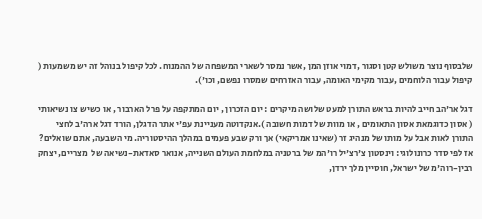שלבסוף נוצר משולש קטן וסגור ,דמוי אוזן המן ,אשר נמסר לשארי המשפחה של ההמנוח. לכל קיפול בנוהל זה יש משמעות ( קיפול עבור הלוחמים ,עבור מקימי האומה, עבור האזרחים שמסרו נפשם, וכו').

דגל אר'הב חייב להיות בראש התורן למעט שלושה מיקרים : יום הזכרון , יום המתקפה על פרל הארבור , או כשיש צו נשיאותי ( אסון כדוגמאת אסון התאומים , או מוות של דמות חשובה ).אנקדוטה מעניינת עפ'י אתר הדגלן, הורד דגל ארה'ב לחצי התורן לאות אבל על מותו של מנהיג זר (שאינו אמריקאי) אך ורק שבע פעמים במהלך ההיסטוריה. מי השבעה, אתם שואלים? אז לפי סדר כרונולוגי: וינסטון צ'רצ'יל רו'המ של ברטניה במלחמת העולם השנייה, אנואר סאדאת-נשיאה של  מצריים, יצחק רבין-רוה'מ של ישראל, חוסיין מלך ירדן,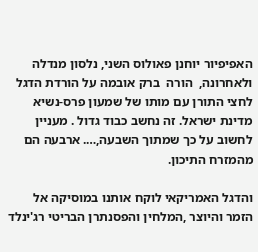האפיפיור יוחנן פאולוס השני, נלסון מנדלה ולאחרונה,  הורה  ברק אובמה על הורדת הדגל לחצי התורן עם מותו של שמעון פרס-נשיא מדינת ישראל. זה נחשב כבוד גדול . מעניין לחשוב על כך שמתוך השבעה,…. ארבעה הם מהמזרח התיכון.

והדגל האמריקאי לוקח אותנו במוסיקה אל הזמר והיוצר ,המלחין והפסנתרן הבריטי רג'ינלד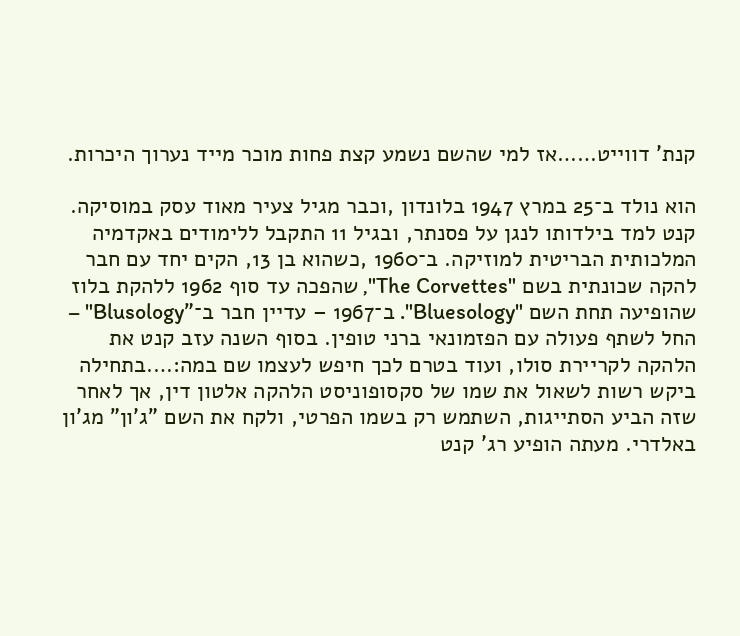קנת' דווייט……אז למי שהשם נשמע קצת פחות מוכר מייד נערוך היכרות.

הוא נולד ב־25 במרץ 1947 בלונדון ,וכבר מגיל צעיר מאוד עסק במוסיקה. קנט למד בילדותו לנגן על פסנתר, ובגיל 11 התקבל ללימודים באקדמיה המלכותית הבריטית למוזיקה. ב־1960 ,כשהוא בן 13, הקים יחד עם חבר להקה שכונתית בשם "The Corvettes", שהפכה עד סוף 1962 ללהקת בלוז שהופיעה תחת השם "Bluesology". ב־1967 – עדיין חבר ב־"Blusology" – החל לשתף פעולה עם הפזמונאי ברני טופין. בסוף השנה עזב קנט את הלהקה לקריירת סולו, ועוד בטרם לכך חיפש לעצמו שם במה:….בתחילה ביקש רשות לשאול את שמו של סקסופוניסט הלהקה אלטון דין, אך לאחר שזה הביע הסתייגות, השתמש רק בשמו הפרטי, ולקח את השם "ג'ון" מג'ון באלדרי. מעתה הופיע רג' קנט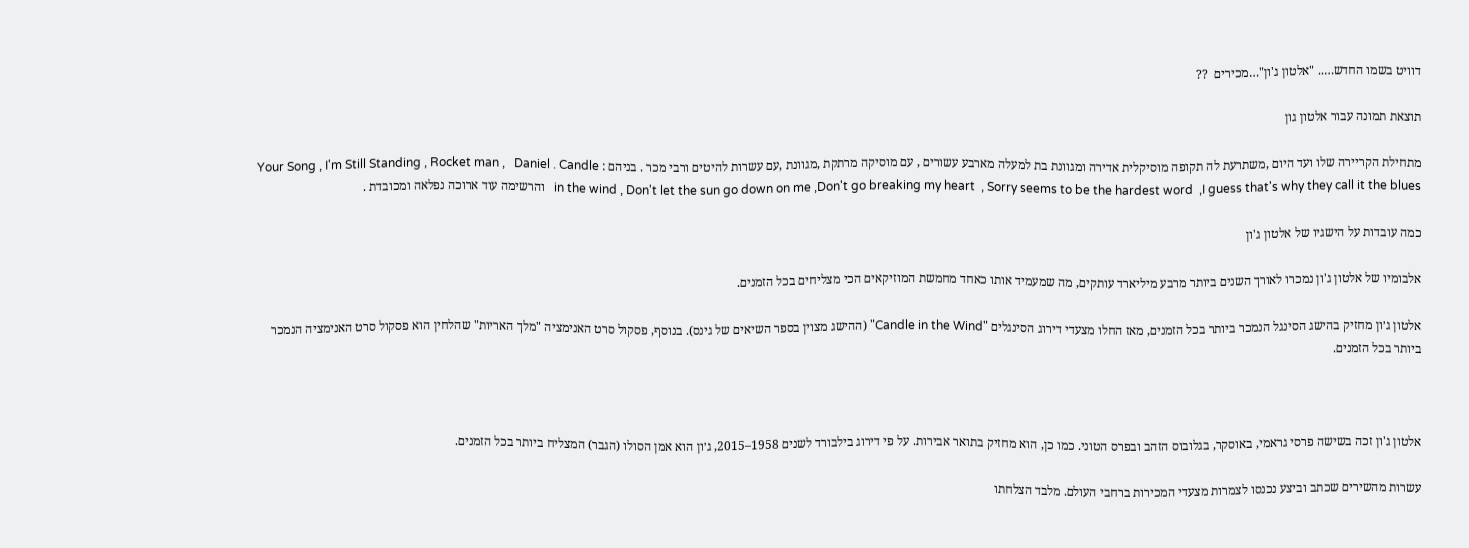דוויט בשמו החדש….. "אלטון ג'ון"…מכירים  ??

תוצאת תמונה עבור אלטון גון

מתחילת הקריירה שלו ועד היום ,משתרעת לה תקופה מוסיקלית אדירה ומגוונת בת למעלה מארבע עשורים , עם מוסיקה מרתקת ,מגוונת ,עם עשרות להיטים ורבי מכר . בניהם : Your Song , I'm Still Standing , Rocket man ,   Daniel . Candle in the wind , Don't let the sun go down on me ,Don't go breaking my heart  , Sorry seems to be the hardest word  ,I guess that's why they call it the blues   והרשימה עוד ארוכה נפלאה ומכובדת .

כמה עובדות על הישגיו של אלטון ג'ון

אלבומיו של אלטון ג'ון נמכרו לאורך השנים ביותר מרבע מיליארד עותקים, מה שמעמיד אותו כאחד מחמשת המוזיקאים הכי מצליחים בכל הזמנים.

אלטון ג׳ון מחזיק בהישג הסינגל הנמכר ביותר בכל הזמנים, מאז החלו מצעדי דירוג הסינגלים "Candle in the Wind" (ההישג מצוין בספר השיאים של גינס). בנוסף, פסקול סרט האנימציה "מלך האריות" שהלחין הוא פסקול סרט האנימציה הנמכר ביותר בכל הזמנים.



אלטון ג'ון זכה בשישה פרסי גראמי, באוסקר, בגלובוס הזהב ובפרס הטוני. כמו כן, הוא מחזיק בתואר אבירות. על פי דירוג בילבורד לשנים 1958–2015, ג׳ון הוא אמן הסולו (הגבר) המצליח ביותר בכל הזמנים.

עשרות מהשירים שכתב וביצע נכנסו לצמרות מצעדי המכירות ברחבי העולם. מלבד הצלחתו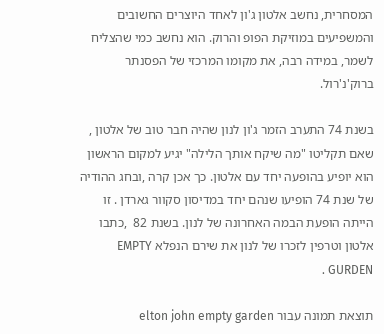המסחרית, נחשב אלטון ג'ון לאחד היוצרים החשובים והמשפיעים במוזיקת הפופ והרוק. הוא נחשב כמי שהצליח לשמר, במידה רבה, את מקומו המרכזי של הפסנתר ברוק'נ'רול.

בשנת 74 התערב הזמר ג'ון לנון שהיה חבר טוב של אלטון , שאם תקליטו "מה שיקח אותך הלילה" יגיע למקום הראשון הוא יופיע בהופעה יחד עם אלטון. כך אכן קרה ,ובחג ההודיה של שנת 74 הופיעו שנהם יחד במדיסון סקוור גארדן . זו הייתה הופעת הבמה האחרונה של לנון. בשנת 82  ,כתבו אלטון וטרפין לזכרו של לנון את שירם הנפלא EMPTY GURDEN .

תוצאת תמונה עבור elton john empty garden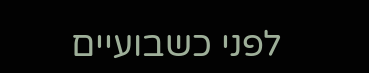לפני כשבועיים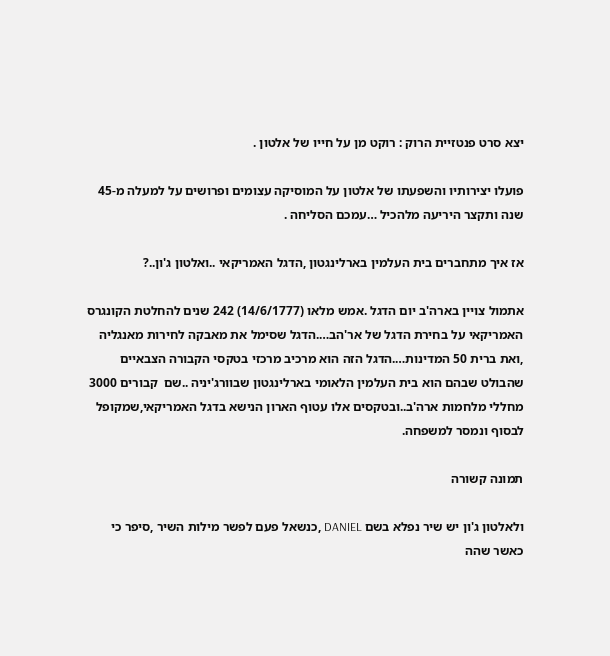יצא סרט פנטזיית הרוק : רוקט מן על חייו של אלטון .

פועלו יצירותיו והשפעתו של אלטון על המוסיקה עצומים ופרושים על למעלה מ-45 שנה ותקצר היריעה מלהכיל …עמכם הסליחה .

אז איך מתחברים בית העלמין בארלינגטון ,הדגל האמריקאי ..ואלטון ג'ון..?

אתמול צויין בארה'ב יום הדגל .אמש מלאו (14/6/1777) 242 שנים להחלטת הקונגרס האמריקאי על בחירת הדגל של אר'הב….הדגל שסימל את מאבקה לחירות מאנגליה ,ואת ברית 50 המדינות….הדגל הזה הוא מרכיב מרכזי בטקסי הקבורה הצבאיים שהבולט שבהם הוא בית העלמין הלאומי בארלינגטון שבוורג'יניה ..שם  קבורים 3000 מחללי מלחמות ארה'ב..ובטקסים אלו עטוף הארון הנישא בדגל האמריקאי,שמקופל לבסוף ונמסר למשפחה.

תמונה קשורה

ולאלטון ג'ון יש שיר נפלא בשם DANIEL ,כנשאל פעם לפשר מילות השיר ,סיפר כי כאשר שהה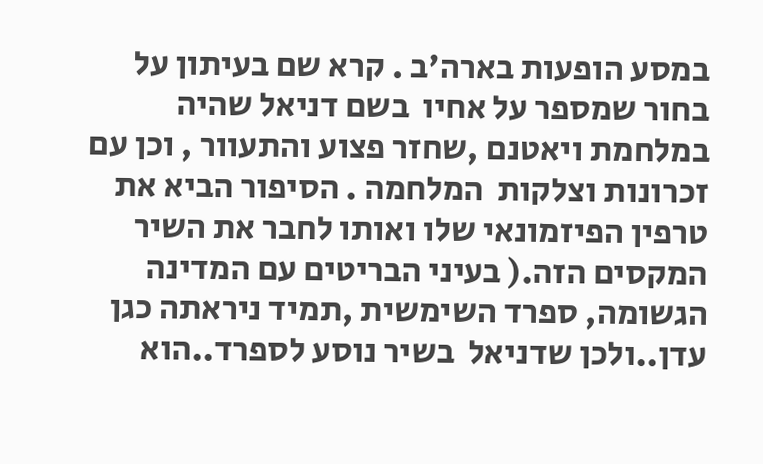במסע הופעות בארה'ב . קרא שם בעיתון על בחור שמספר על אחיו  בשם דניאל שהיה במלחמת ויאטנם ,שחזר פצוע והתעוור , וכן עם זכרונות וצלקות  המלחמה . הסיפור הביא את טרפין הפיזמונאי שלו ואותו לחבר את השיר המקסים הזה.( בעיני הבריטים עם המדינה הגשומה, ספרד השימשית ,תמיד ניראתה כגן עדן..ולכן שדניאל  בשיר נוסע לספרד..הוא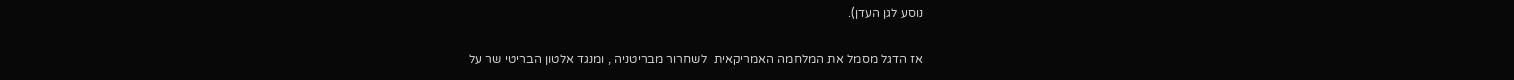נוסע לגן העדן).

אז הדגל מסמל את המלחמה האמריקאית  לשחרור מבריטניה , ומנגד אלטון הבריטי שר על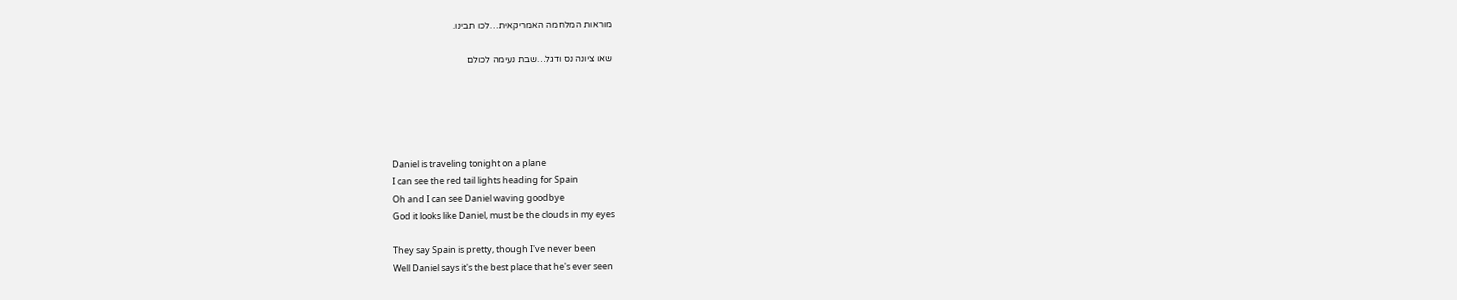מוראות המלחמה האמריקאית…לכו תבינו.

שאו ציונה נס ודגל…שבת נעימה לכולם





Daniel is traveling tonight on a plane
I can see the red tail lights heading for Spain
Oh and I can see Daniel waving goodbye
God it looks like Daniel, must be the clouds in my eyes

They say Spain is pretty, though I've never been
Well Daniel says it's the best place that he's ever seen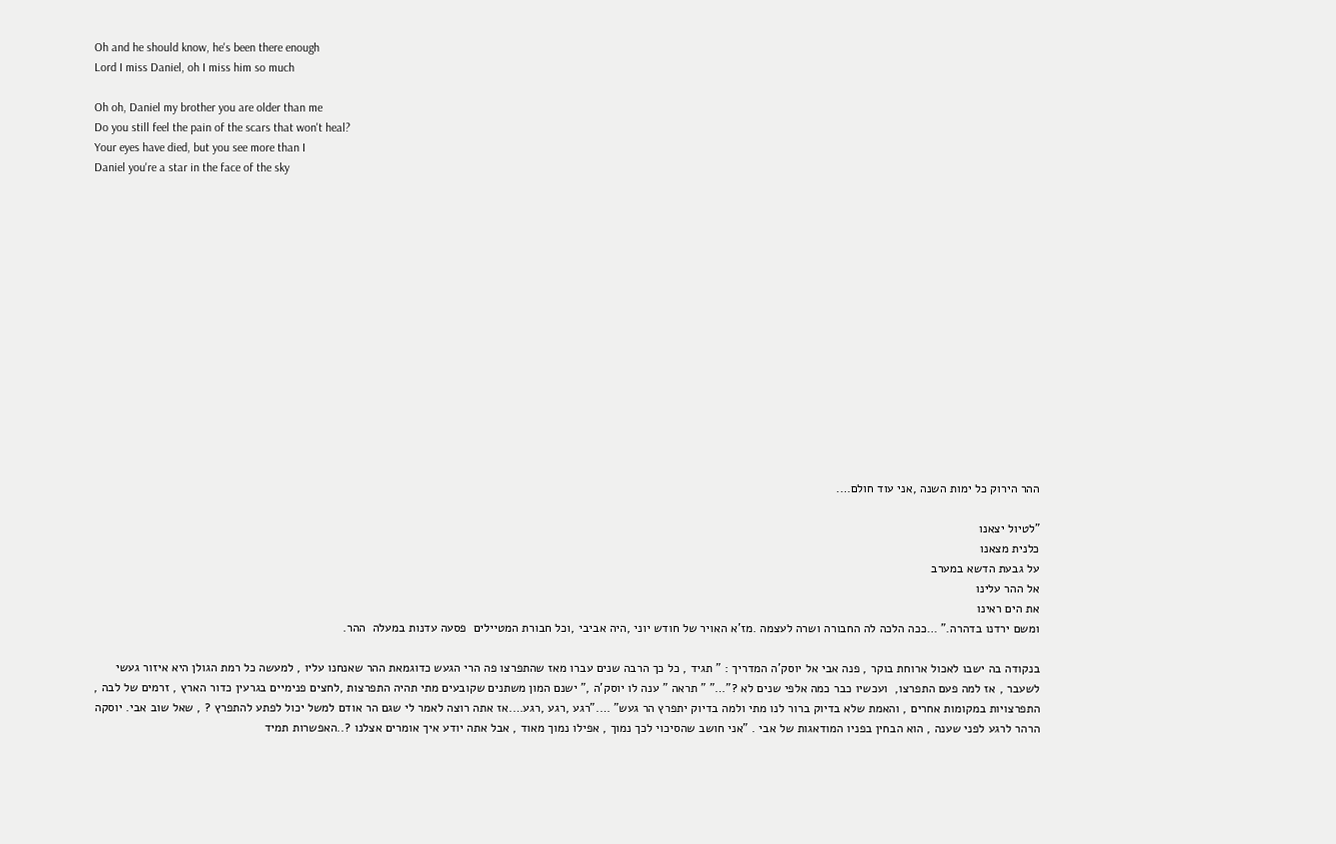Oh and he should know, he's been there enough
Lord I miss Daniel, oh I miss him so much

Oh oh, Daniel my brother you are older than me
Do you still feel the pain of the scars that won't heal?
Your eyes have died, but you see more than I
Daniel you're a star in the face of the sky















ההר הירוק כל ימות השנה ,אני עוד חולם….

"לטיול יצאנו
כלנית מצאנו
על גבעת הדשא במערב
אל ההר עלינו
את הים ראינו
ומשם ירדנו בדהרה." …ככה הלכה לה החבורה ושרה לעצמה .מז'א האויר של חודש יוני ,היה אביבי ,וכל חבורת המטיילים  פסעה עדנות במעלה  ההר.

בנקודה בה ישבו לאכול ארוחת בוקר , פנה אבי אל יוסק'ה המדריך : " תגיד , כל כך הרבה שנים עברו מאז שהתפרצו פה הרי הגעש כדוגמאת ההר שאנחנו עליו , למעשה כל רמת הגולן היא איזור געשי לשעבר , אז למה פעם התפרצו,  ועכשיו כבר כמה אלפי שנים לא ?"…" " תראה " ענה לו יוסק'ה ," ישנם המון משתנים שקובעים מתי תהיה התפרצות ,לחצים פנימיים בגרעין כדור הארץ , זרמים של לבה , התפרצויות במקומות אחרים , והאמת שלא בדיוק ברור לנו מתי ולמה בדיוק יתפרץ הר געש" …."רגע ,רגע ,רגע….אז אתה רוצה לאמר לי שגם הר אודם למשל יכול לפתע להתפרץ ? , שאל שוב אבי. יוסקה הרהר לרגע לפני שענה , הוא הבחין בפניו המודאגות של אבי . "אני חושב שהסיכוי לכך נמוך , אפילו נמוך מאוד , אבל אתה יודע איך אומרים אצלנו ?..האפשרות תמיד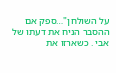על השולחן"…ספק אם ההסבר הניח את דעתו של אבי . כשארזו את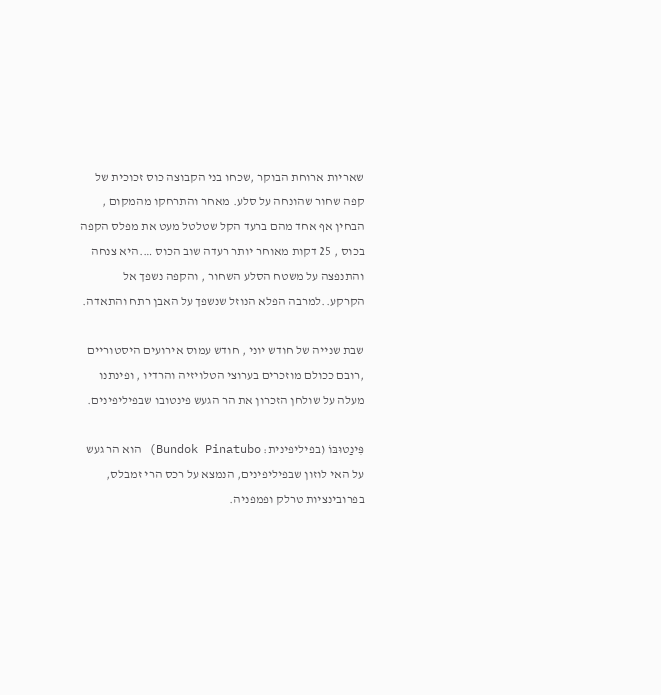שאריות ארוחת הבוקר ,שכחו בני הקבוצה כוס זכוכית של קפה שחור שהונחה על סלע. מאחר והתרחקו מהמקום , הבחין אף אחד מהם ברעד הקל שטלטל מעט את מפלס הקפה בכוס , 25 דקות מאוחר יותר רעדה שוב הכוס ….היא צנחה והתנפצה על משטח הסלע השחור , והקפה נשפך אל הקרקע..למרבה הפלא הנוזל שנשפך על האבן רתח והתאדה.

שבת שנייה של חודש יוני , חודש עמוס אירועים היסטוריים ,רובם ככולם מוזכרים בערוצי הטלויזיה והרדיו , ופינתנו מעלה על שולחן הזכרון את הר הגעש פינטובו שבפיליפינים.

פִּינַטוּבּוֹ (בפיליפינית: Bundok Pinatubo) הוא הר געש  על האי לוזון שבפיליפינים, הנמצא על רכס הרי זמבלס, בפרובינציות טרלק ופמפניה.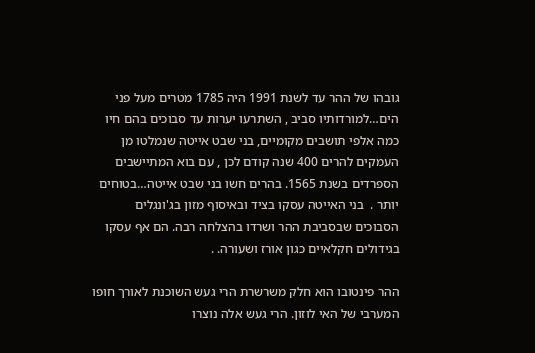גובהו של ההר עד לשנת 1991 היה 1785 מטרים מעל פני הים…למורדותיו סביב , השתרעו יערות עד סבוכים בהם חיו  כמה אלפי תושבים מקומיים, בני שבט אייטה שנמלטו מן העמקים להרים 400 שנה קודם לכן , עם בוא המתיישבים הספרדים בשנת 1565. בהרים חשו בני שבט אייטה…בטוחים יותר .  בני האייטה עסקו בציד ובאיסוף מזון בג'ונגלים הסבוכים שבסביבת ההר ושרדו בהצלחה רבה. הם אף עסקו בגידולים חקלאיים כגון אורז ושעורה. .

ההר פינטובו הוא חלק משרשרת הרי געש השוכנת לאורך חופו המערבי של האי לוזון. הרי געש אלה נוצרו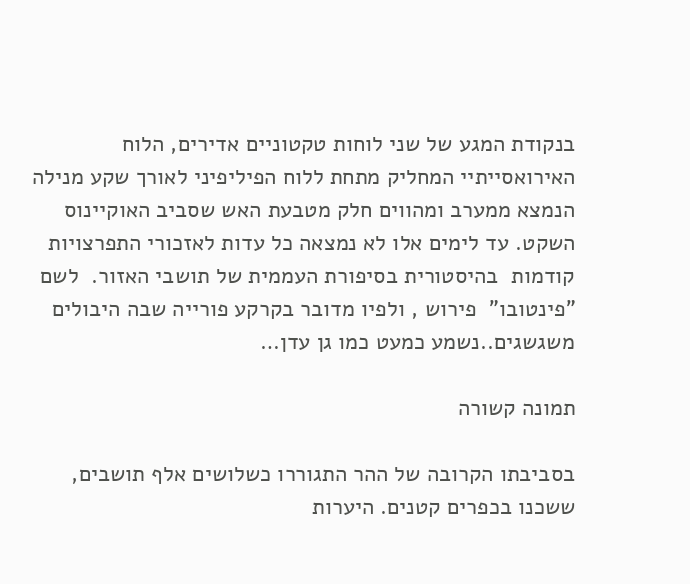בנקודת המגע של שני לוחות טקטוניים אדירים, הלוח האירואסייתיי המחליק מתחת ללוח הפיליפיני לאורך שקע מנילה הנמצא ממערב ומהווים חלק מטבעת האש שסביב האוקיינוס השקט. עד לימים אלו לא נמצאה כל עדות לאזכורי התפרצויות קודמות  בהיסטורית בסיפורת העממית של תושבי האזור.  לשם "פינטובו"  פירוש , ולפיו מדובר בקרקע פורייה שבה היבולים משגשגים..נשמע כמעט כמו גן עדן…

תמונה קשורה

בסביבתו הקרובה של ההר התגוררו כשלושים אלף תושבים, ששכנו בכפרים קטנים. היערות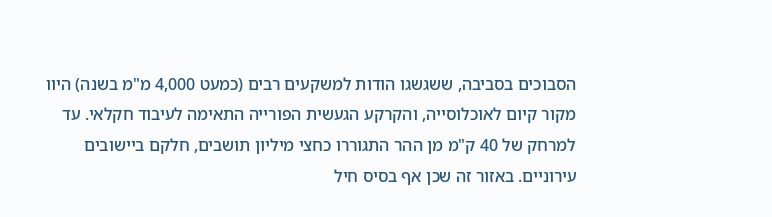הסבוכים בסביבה, ששגשגו הודות למשקעים רבים (כמעט 4,000 מ"מ בשנה) היוו מקור קיום לאוכלוסייה, והקרקע הגעשית הפורייה התאימה לעיבוד חקלאי. עד למרחק של 40 ק"מ מן ההר התגוררו כחצי מיליון תושבים, חלקם ביישובים עירוניים. באזור זה שכן אף בסיס חיל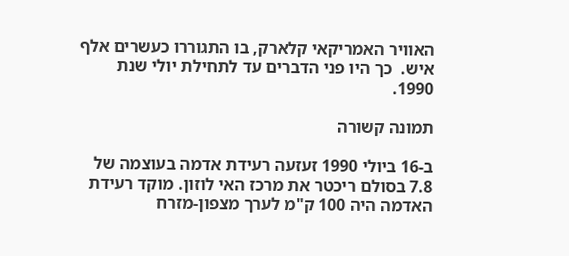האוויר האמריקאי קלארק, בו התגוררו כעשרים אלף איש.  כך היו פני הדברים עד לתחילת יולי שנת 1990.

תמונה קשורה

ב-16 ביולי 1990 זעזעה רעידת אדמה בעוצמה של 7.8 בסולם ריכטר את מרכז האי לוזון. מוקד רעידת האדמה היה 100 ק"מ לערך מצפון-מזרח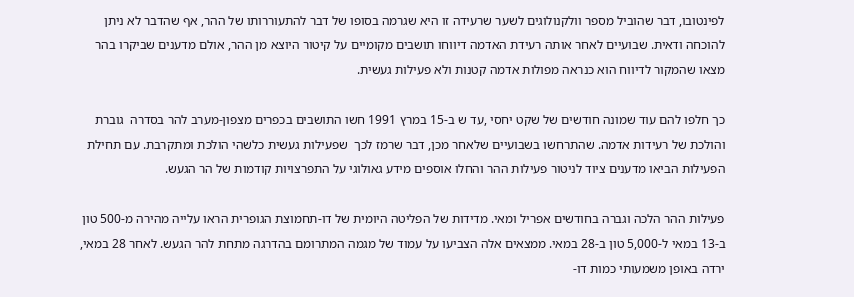לפינטובו, דבר שהוביל מספר וולקנולוגים לשער שרעידה זו היא שגרמה בסופו של דבר להתעוררותו של ההר, אף שהדבר לא ניתן להוכחה ודאית. שבועיים לאחר אותה רעידת האדמה דיווחו תושבים מקומיים על קיטור היוצא מן ההר, אולם מדענים שביקרו בהר מצאו שהמקור לדיווח הוא כנראה מפולות אדמה קטנות ולא פעילות געשית.

כך חלפו להם עוד שמונה חודשים של שקט יחסי ,עד ש ב-15 במרץ 1991 חשו התושבים בכפרים מצפון-מערב להר בסדרה  גוברת והולכת של רעידות אדמה. שהתרחשו בשבועיים שלאחר מכן, דבר שרמז לכך  שפעילות געשית כלשהי הולכת ומתקרבת. עם תחילת הפעילות הביאו מדענים ציוד לניטור פעילות ההר והחלו אוספים מידע גאולוגי על התפרצויות קודמות של הר הגעש.

פעילות ההר הלכה וגברה בחודשים אפריל ומאי. מדידות של הפליטה היומית של דו-תחמוצת הגופרית הראו עלייה מהירה מ-500 טון ב-13 במאי ל-5,000 טון ב-28 במאי. ממצאים אלה הצביעו על עמוד של מגמה המתרומם בהדרגה מתחת להר הגעש. לאחר 28 במאי, ירדה באופן משמעותי כמות דו-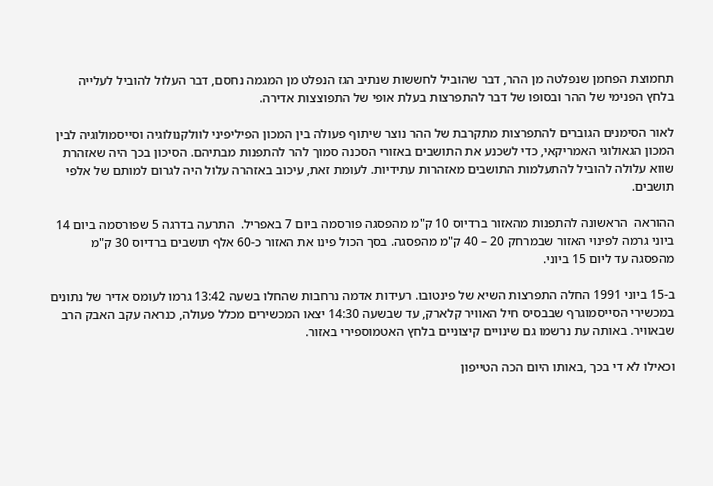תחמוצת הפחמן שנפלטה מן ההר, דבר שהוביל לחששות שנתיב הגז הנפלט מן המגמה נחסם, דבר העלול להוביל לעלייה בלחץ הפנימי של ההר ובסופו של דבר להתפרצות בעלת אופי של התפוצצות אדירה.

לאור הסימנים הגוברים להתפרצות מתקרבת של ההר נוצר שיתוף פעולה בין המכון הפיליפיני לוולקנולוגיה וסייסמולוגיה לבין המכון הגאולוגי האמריקאי, כדי לשכנע את התושבים באזורי הסכנה סמוך להר להתפנות מבתיהם. הסיכון בכך היה שאזהרת שווא עלולה להוביל להתעלמות התושבים מאזהרות עתידיות. לעומת זאת, עיכוב באזהרה עלול היה לגרום למותם של אלפי תושבים.

ההוראה  הראשונה להתפנות מהאזור ברדיוס 10 ק"מ מהפסגה פורסמה ביום 7 באפריל.  התרעה בדרגה 5 שפורסמה ביום 14 ביוני גרמה לפינוי האזור שבמרחק 20 – 40 ק"מ מהפסגה. בסך הכול פינו את האזור כ-60 אלף תושבים ברדיוס 30 ק"מ מהפסגה עד ליום 15 ביוני.

ב-15 ביוני 1991 החלה התפרצות השיא של פינטובו. רעידות אדמה נרחבות שהחלו בשעה 13:42 גרמו לעומס אדיר של נתונים במכשירי הסייסמוגרף שבבסיס חיל האוויר קלארק, עד שבשעה 14:30 יצאו המכשירים מכלל פעולה, כנראה עקב האבק הרב שבאוויר. באותה עת נרשמו גם שינויים קיצוניים בלחץ האטמוספירי באזור.

וכאילו לא די בכך ,באותו היום הכה הטייפון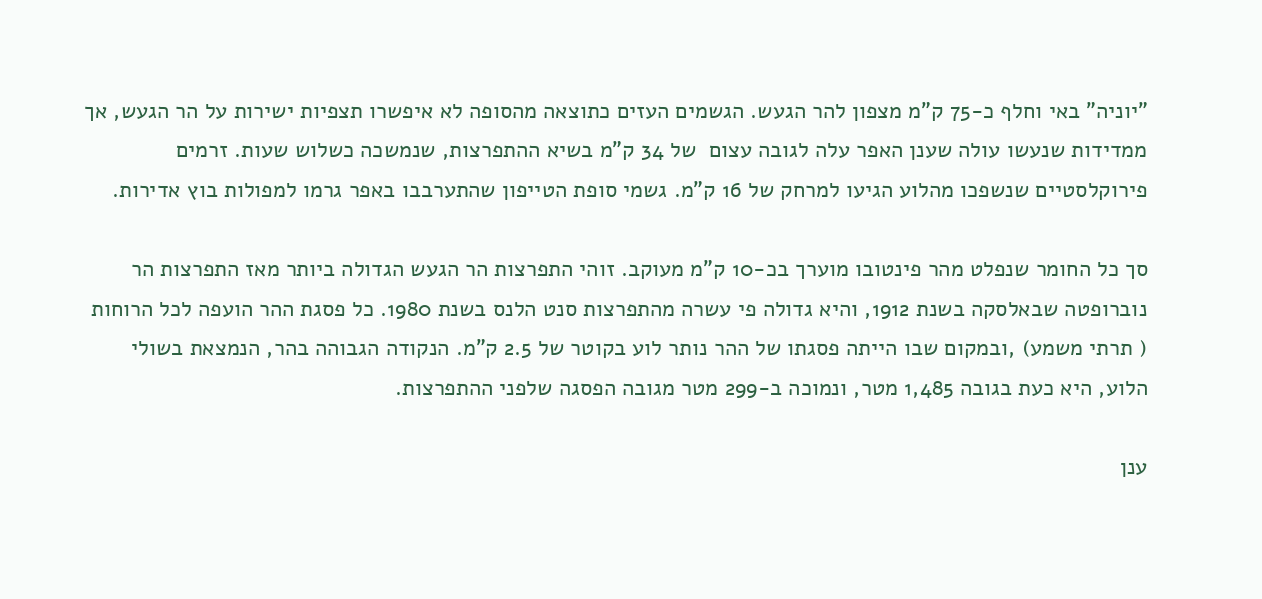"יוניה" באי וחלף כ-75 ק"מ מצפון להר הגעש. הגשמים העזים כתוצאה מהסופה לא איפשרו תצפיות ישירות על הר הגעש, אך ממדידות שנעשו עולה שענן האפר עלה לגובה עצום  של 34 ק"מ בשיא ההתפרצות, שנמשכה כשלוש שעות. זרמים פירוקלסטיים שנשפכו מהלוע הגיעו למרחק של 16 ק"מ. גשמי סופת הטייפון שהתערבבו באפר גרמו למפולות בוץ אדירות.

סך כל החומר שנפלט מהר פינטובו מוערך בכ-10 ק"מ מעוקב. זוהי התפרצות הר הגעש הגדולה ביותר מאז התפרצות הר נוברופטה שבאלסקה בשנת 1912, והיא גדולה פי עשרה מהתפרצות סנט הלנס בשנת 1980. כל פסגת ההר הועפה לכל הרוחות ( תרתי משמע) ,ובמקום שבו הייתה פסגתו של ההר נותר לוע בקוטר של 2.5 ק"מ. הנקודה הגבוהה בהר, הנמצאת בשולי הלוע, היא כעת בגובה 1,485 מטר, ונמוכה ב-299 מטר מגובה הפסגה שלפני ההתפרצות.

ענן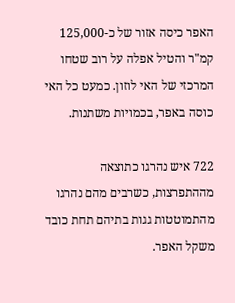האפר כיסה אזור של כ-125,000 קמ"ר והטיל אפלה על רוב שטחו המרכזי של האי לוזון. כמעט כל האי כוסה באפר, בכמויות משתנות.

722 איש נהרגו כתוצאה מההתפרצות, כשרבים מהם נהרגו מהתמוטטות גגות בתיהם תחת כובד משקל האפר.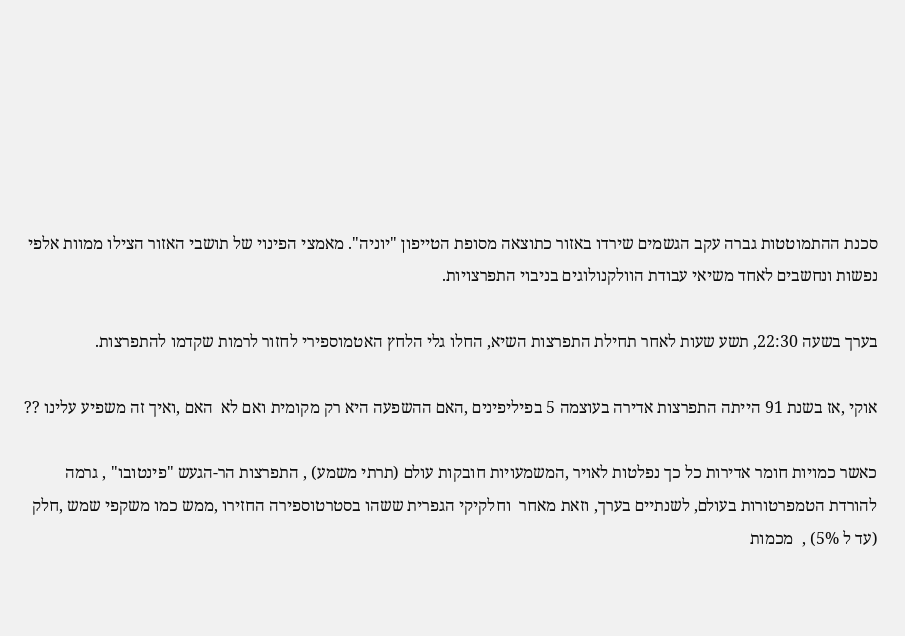סכנת ההתמוטטות גברה עקב הגשמים שירדו באזור כתוצאה מסופת הטייפון "יוניה". מאמצי הפינוי של תושבי האזור הצילו ממוות אלפי נפשות ונחשבים לאחד משיאי עבודת הוולקנולוגים בניבוי התפרצויות.

בערך בשעה 22:30, תשע שעות לאחר תחילת התפרצות השיא, החלו גלי הלחץ האטמוספירי לחזור לרמות שקדמו להתפרצות.

אוקי ,אז בשנת 91 הייתה התפרצות אדירה בעוצמה 5 בפיליפינים ,האם ההשפעה היא רק מקומית ואם לא  האם ,ואיך זה משפיע עלינו ??

כאשר כמויות חומר אדירות כל כך נפלטות לאויר ,המשמעויות חובקות עולם (תרתי משמע) , התפרצות הר-הגעש "פינטובו" , גרמה להורדת הטמפרטורות בעולם, לשנתיים בערך, וזאת מאחר  וחלקיקי הגפרית ששהו בסטרטוספירה החזירו ,ממש כמו משקפי שמש ,חלק (עד ל 5%) ,  מכמות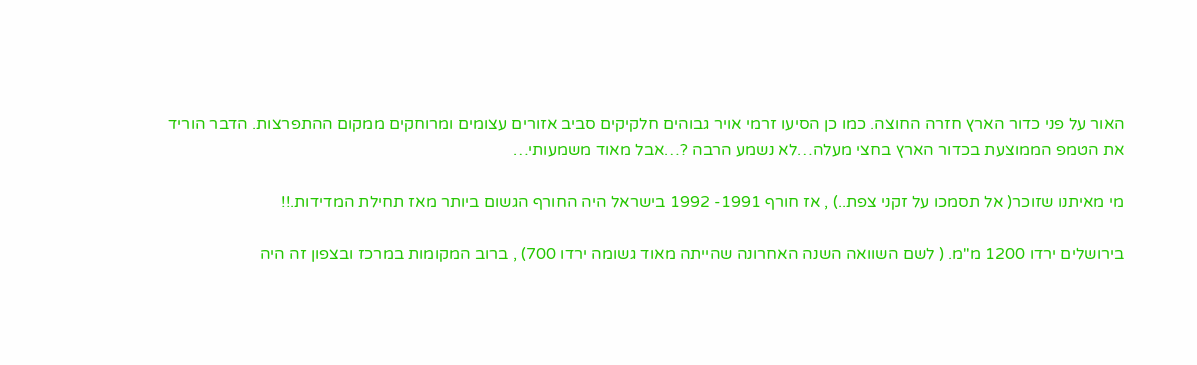האור על פני כדור הארץ חזרה החוצה. כמו כן הסיעו זרמי אויר גבוהים חלקיקים סביב אזורים עצומים ומרוחקים ממקום ההתפרצות. הדבר הוריד את הטמפ הממוצעת בכדור הארץ בחצי מעלה…לא נשמע הרבה ?…אבל מאוד משמעותי…

מי מאיתנו שזוכר( אל תסמכו על זקני צפת..) , אז חורף 1991- 1992 בישראל היה החורף הגשום ביותר מאז תחילת המדידות.!!

בירושלים ירדו 1200 מ"מ. ( לשם השוואה השנה האחרונה שהייתה מאוד גשומה ירדו 700) , ברוב המקומות במרכז ובצפון זה היה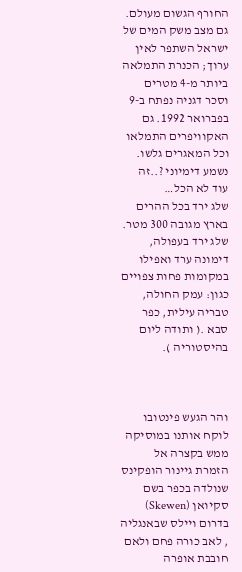החורף הגשום מעולם. גם מצב משק המים של ישראל השתפר לאין ערוך; הכנרת התמלאה ביותר מ-4 מטרים וסכר דגניה נפתח ב-9 בפברואר 1992. גם האקוויפרים התמלאו וכל המאגרים גלשו. נשמע דימיוני ?..זה עוד לא הכל…
שלג ירד בכל ההרים בארץ מגובה 300 מטר. שלג ירד בעפולה, דימונה ערד ואפילו
במקומות פחות צפויים כגון: עמק החולה, טבריה עילית, כפר סבא .( ותודה ליום בהיסטוריה ).



והר הגעש פינטובו לוקח אותנו במוסיקה  ממש בקצרה אל הזמרת גיינור הופקינס שנולדה בכפר בשם סקיואן (Skewen) בדרום ויילס שבאנגליה , לאב כורה פחם ולאם חובבת אופרה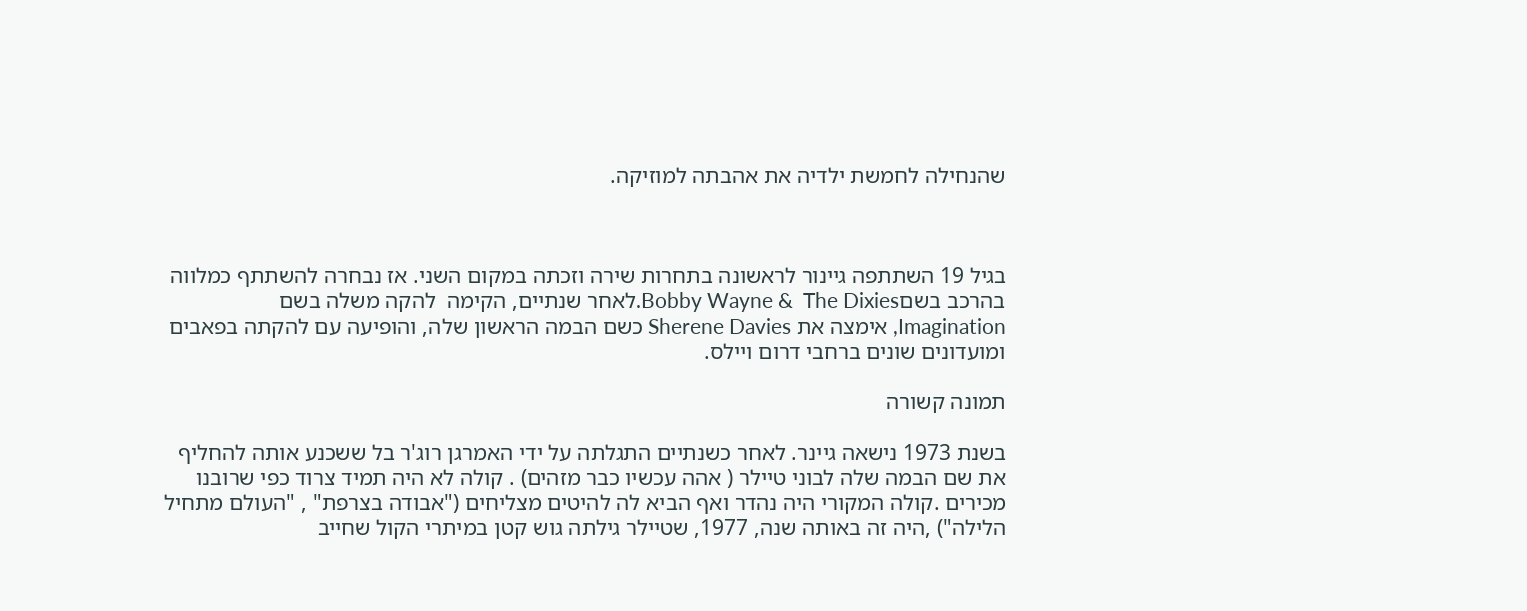שהנחילה לחמשת ילדיה את אהבתה למוזיקה.



בגיל 19 השתתפה גיינור לראשונה בתחרות שירה וזכתה במקום השני. אז נבחרה להשתתף כמלווה בהרכב בשםBobby Wayne &  The Dixies.לאחר שנתיים, הקימה  להקה משלה בשם Imagination, אימצה את Sherene Davies כשם הבמה הראשון שלה, והופיעה עם להקתה בפאבים ומועדונים שונים ברחבי דרום ויילס.

תמונה קשורה

בשנת 1973 נישאה גיינר. לאחר כשנתיים התגלתה על ידי האמרגן רוג'ר בל ששכנע אותה להחליף את שם הבמה שלה לבוני טיילר ( אהה עכשיו כבר מזהים) . קולה לא היה תמיד צרוד כפי שרובנו מכירים .קולה המקורי היה נהדר ואף הביא לה להיטים מצליחים ("אבודה בצרפת" , "העולם מתחיל הלילה") ,היה זה באותה שנה, 1977, שטיילר גילתה גוש קטן במיתרי הקול שחייב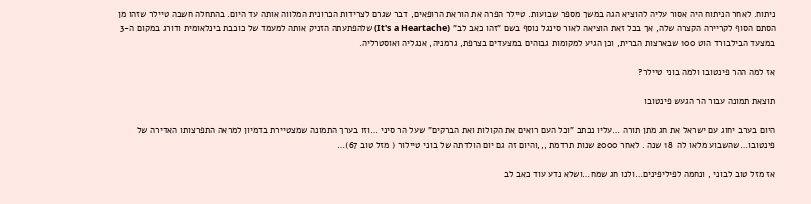ניתוח. לאחר הניתוח היה אסור עליה להוציא הגה במשך מספר שבועות. טיילר הפרה את הוראת הרופאים, דבר שגרם לצרידות הכרונית המלווה אותה עד היום. בהתחלה חשבה טיילר שזהו מן הסתם הסוף לקריירה הקצרה שלה, אך בכל זאת הוציאה לאור סינגל נוסף בשם "זהו כאב לב" (It's a Heartache) שלהפתעתה הזניק אותה למעמד של כוכבת בינלאומית ודורג במקום ה-3 במצעד הבילבורד הוט 100 שבארצות הברית, וכן הגיע למקומות גבוהים במצעדים בצרפת, גרמניה, אנגליה ואוסטרליה.

אז למה ההר פינטובו ולמה בוני טיילר?

תוצאת תמונה עבור הר הגעש פינטובו

היום בערב יחוג עם ישראל את חג מתן תורה …עליו נכתב "וכל העם רואים את הקולות ואת הברקים" שעל הר סיני …וזו בערך התמונה שמצטיירת בדמיון למראה התפרצותו האדירה של פינטובו…שהשבוע מלאו לה  18 שנה . לאחר 2000 שנות תרדמת ,,,והיום זה גם יום הולדתה של בוני טיילור ( מזל טוב 67)…

אז מזל טוב לבוני , ונחמה לפיליפינים…ולנו חג שמח…ושלא נדע עוד כאב לב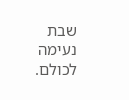שבת נעימה לכולם.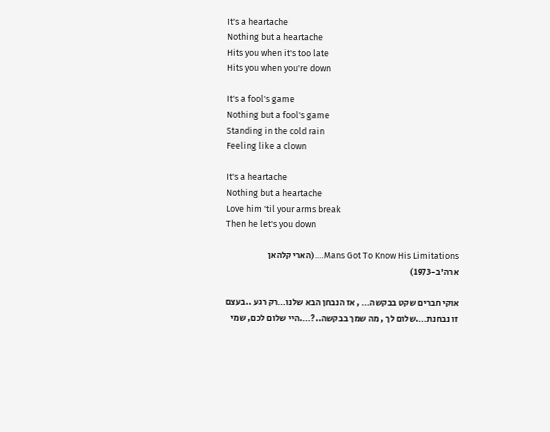It's a heartache
Nothing but a heartache
Hits you when it's too late
Hits you when you're down

It's a fool's game
Nothing but a fool's game
Standing in the cold rain
Feeling like a clown

It's a heartache
Nothing but a heartache
Love him 'til your arms break
Then he let's you down

Mans Got To Know His Limitations….(הארי קלהאן ארה'ב-1973)

אוקי חברים שקט בבקשה… , אז הנבחן הבא שלנו…רק רגע ..בעצם זו נבחנת….שלום לך , מה שמך בבקשה..?….היי שלום לכם, שמי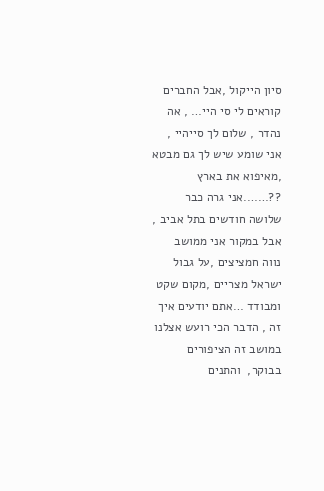סיון הייקול ,אבל החברים קוראים לי סי היי… , אה נהדר , שלום לך סייהיי , אני שומע שיש לך גם מבטא ,מאיפוא את בארץ ??…….אני גרה כבר שלושה חודשים בתל אביב , אבל במקור אני ממושב  נווה חמציצים ,על גבול ישראל מצריים ,מקום שקט ומבודד …אתם יודעים איך זה , הדבר הכי רועש אצלנו במושב זה הציפורים בבוקר,  והתנים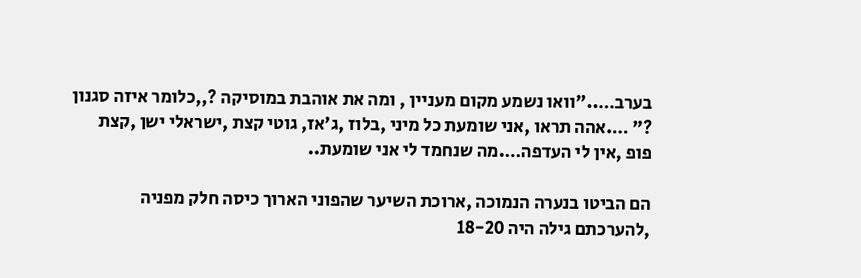בערב….."וואו נשמע מקום מעניין , ומה את אוהבת במוסיקה ?,,כלומר איזה סגנון ?" ….אהה תראו ,אני שומעת כל מיני ,בלוז ,ג'אז, גוטי קצת ,ישראלי ישן ,קצת פופ ,אין לי העדפה….מה שנחמד לי אני שומעת..

הם הביטו בנערה הנמוכה ,ארוכת השיער שהפוני הארוך כיסה חלק מפניה ,להערכתם גילה היה 18-20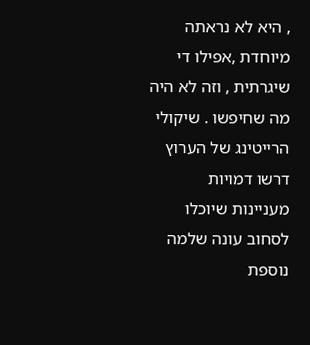, היא לא נראתה מיוחדת ,אפילו די שיגרתית , וזה לא היה מה שחיפשו . שיקולי הרייטינג של הערוץ דרשו דמויות מעניינות שיוכלו לסחוב עונה שלמה נוספת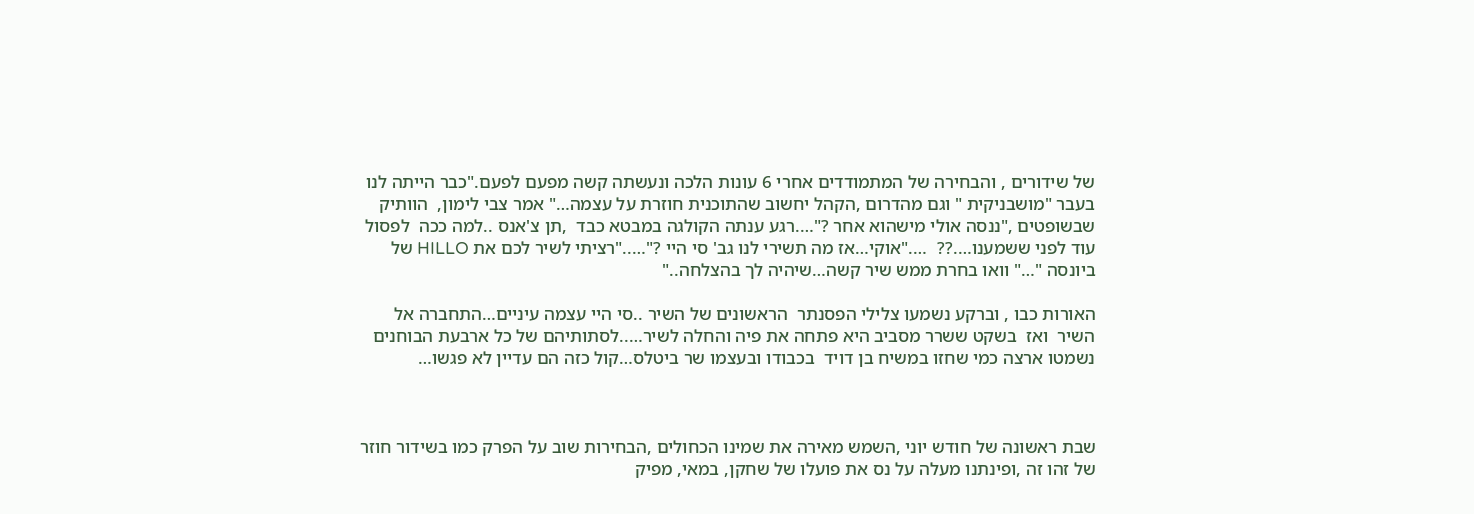של שידורים , והבחירה של המתמודדים אחרי 6 עונות הלכה ונעשתה קשה מפעם לפעם."כבר הייתה לנו בעבר "מושבניקית " וגם מהדרום ,הקהל יחשוב שהתוכנית חוזרת על עצמה…" אמר צבי לימון,  הוותיק שבשופטים ,"ננסה אולי מישהוא אחר ?"….רגע ענתה הקולגה במבטא כבד  ,תן צ'אנס ..למה ככה  לפסול עוד לפני ששמענו….??  …."אוקי…אז מה תשירי לנו גב' סי היי ?"….."רציתי לשיר לכם את HILLO של ביונסה "…" וואו בחרת ממש שיר קשה…שיהיה לך בהצלחה.."

האורות כבו , וברקע נשמעו צלילי הפסנתר  הראשונים של השיר ..סי היי עצמה עיניים…התחברה אל השיר  ואז  בשקט ששרר מסביב היא פתחה את פיה והחלה לשיר…..לסתותיהם של כל ארבעת הבוחנים נשמטו ארצה כמי שחזו במשיח בן דויד  בכבודו ובעצמו שר ביטלס…קול כזה הם עדיין לא פגשו…



שבת ראשונה של חודש יוני ,השמש מאירה את שמינו הכחולים ,הבחירות שוב על הפרק כמו בשידור חוזר של זהו זה ,ופינתנו מעלה על נס את פועלו של שחקן, במאי, מפיק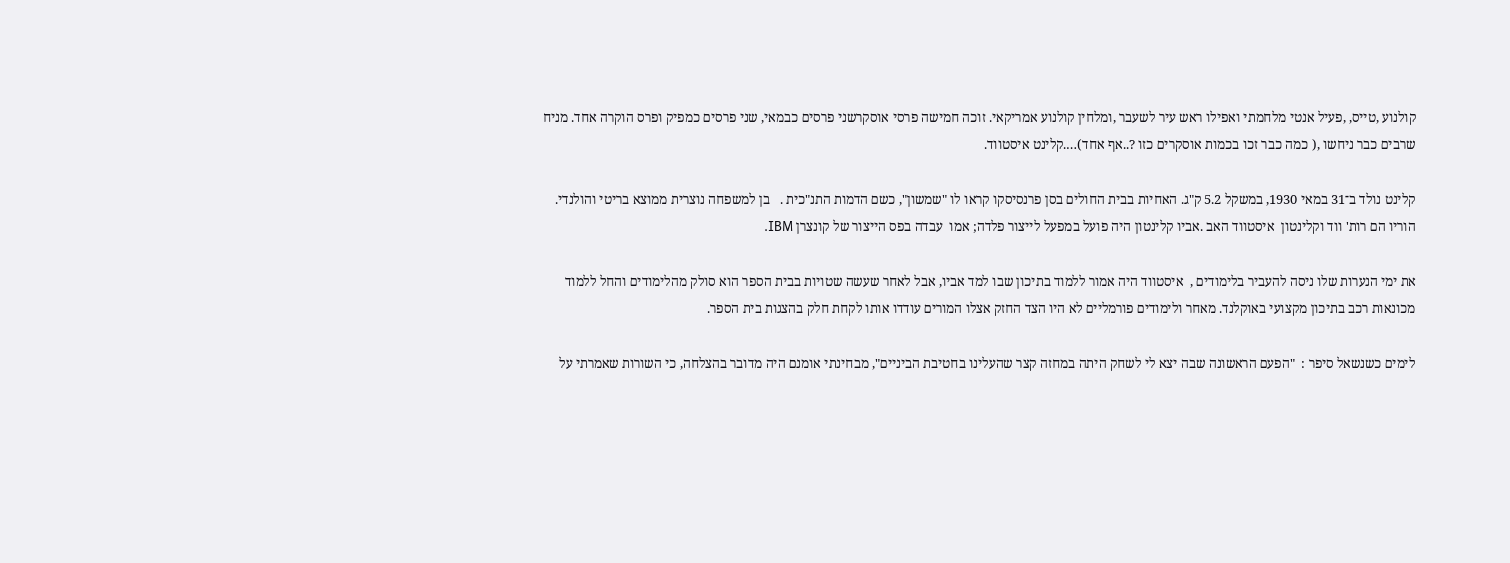קולנוע ,טייס, ,פעיל אנטי מלחמתי ואפילו ראש עיר לשעבר ,ומלחין קולנוע אמריקאי. זוכה חמישה פרסי אוסקרשני פרסים כבמאי, שני פרסים כמפיק ופרס הוקרה אחד. מניח שרבים כבר ניחשו ,( כמה כבר זכו בכמות אוסקרים כזו ?..אף אחד)….קלינט איסטווד.

קלינט נולד ב־31 במאי 1930, במשקל 5.2 ק"ג. האחיות בבית החולים בסן פרנסיסקו קראו לו "שמשון", כשם הדמות התנ"כית .   בן למשפחה נוצרית ממוצא בריטי והולנדי. הוריו הם רות' ווד וקלינטון  איסטווד האב .אביו קלינטון היה פועל במפעל לייצור פלדה; אמו  עבדה בפס הייצור של קונצרן IBM.

את ימי הנערות שלו ניסה להעביר בלימודים ,  איסטווד היה אמור ללמוד בתיכון שבו למד אביו, אבל לאחר שעשה שטויות בבית הספר הוא סולק מהלימודים והחל ללמוד מכונאות רכב בתיכון מקצועי באוקלנד. מאחר ולימודים פורמליים לא היו הצד החזק אצלו המורים עודדו אותו לקחת חלק בהצגות בית הספר.

לימים כשנשאל סיפר :  "הפעם הראשונה שבה יצא לי לשחק היתה במחזה קצר שהעלינו בחטיבת הביניים", מבחינתי אומנם היה מדובר בהצלחה, כי השורות שאמרתי על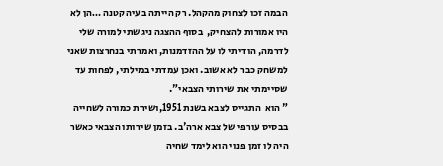הבמה זכו לצחוק מהקהל. רק הייתה בעיה קטנה …הן לא היו אמורות להצחיק,  בסוף ההצגה ניגשתי למורה שלי לדרמה, הודיתי לו על ההזדמנות, ואמרתי בנחרצות שאני למשחק כבר לא אשוב. ואכן עמדתי במילתי, לפחות עד שסיימתי את שירותי הצבאי".
" הוא  התגייס לצבא בשנת 1951,ושירת כמורה לשחייה בבסיס עורפי של צבא ארה'ב. בזמן שירותו הצבאי כאשר היה לו זמן פנוי הוא לימד שחיה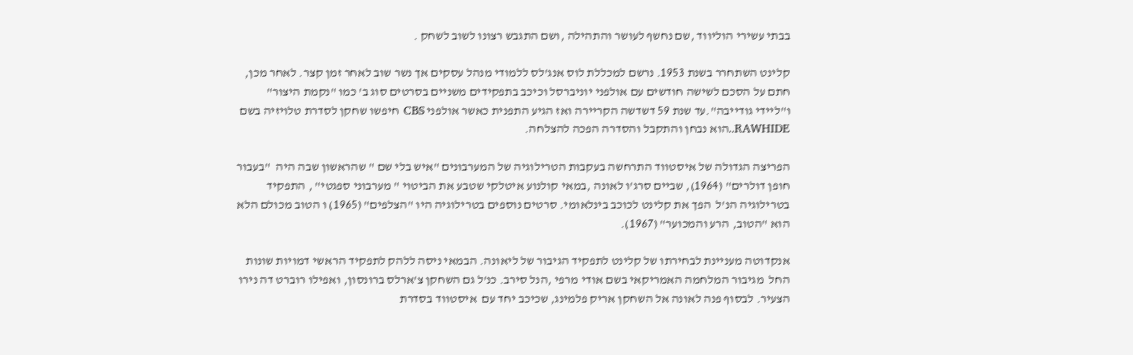בבתי עשירי הוליווד ,שם נחשף לעושר והתהילה ,ושם התגבש רצונו לשוב לשחק .

קלינט השתחרר בשנת 1953. נרשם למכללת לוס אנג'לס ללמודי מנהל עסקים אך נשר שוב לאחר זמן קצר. לאחר מכן, חתם על הסכם לשישה חודשים עם אולפני יוניברסל וכיכב בתפקידים משניים בסרטים סוג ב' כמו "נקמת היצור" ו"ליידי גודייבה".עד שנת 59 דשדשה הקריירה ואז הגיע התפנית כאשר אולפני CBS חיפשו שחקן לסדרת טלויזיה בשם RAWHIDE..הוא נבחן והתקבל והסדרה הפכה להצלחה.

הפריצה הגדולה של איסטווד התרחשה בעקבות הטרילוגיה של המערבונים "איש בלי שם " שהראשון שבה היה  "בעבור חופן דולרים" (1964), שביים סרג'ו לאונה ,במאי קולנוע איטלקי שטבע את הביטוי " מערבוני ספגטי" , התפקיד בטרילוגיה הנ'ל  הפך את קלינט לכוכב בינלאומי. סרטים נוספים בטרילוגיה היו "הצלפים" (1965) ו הטוב מכולם הלא הוא "הטוב, הרע והמכוער" (1967).

אנקדוטה מעניינת לבחירתו של קלינט לתפקיד הגיבור של ליאונה. הבמאי ניסה ללהק לתפקיד הראשי דמויות שונות החל  מגיבור המלחמה האמריקאי בשם אודי מרפי ,הנל סירב. כנ'ל גם השחקן צ'ארלס ברונסון, ואפילו רוברט דה נירו הצעיר. לבסוף פנה לאונה אל השחקן אריק פלמינג, שכיכב יחד עם  איסטווד בסדרת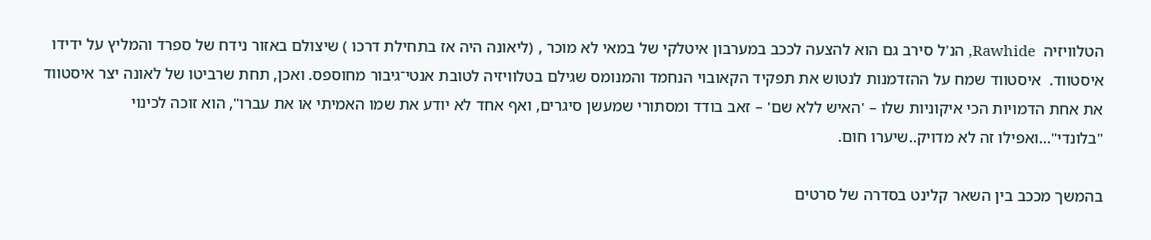הטלוויזיה  Rawhide, הנ'ל סירב גם הוא להצעה לככב במערבון איטלקי של במאי לא מוכר , (ליאונה היה אז בתחילת דרכו ) שיצולם באזור נידח של ספרד והמליץ על ידידו איסטווד.  איסטווד שמח על ההזדמנות לנטוש את תפקיד הקאובוי הנחמד והמנומס שגילם בטלוויזיה לטובת אנטי־גיבור מחוספס. ואכן, תחת שרביטו של לאונה יצר איסטווד את אחת הדמויות הכי איקוניות שלו – 'האיש ללא שם' – זאב בודד ומסתורי שמעשן סיגרים, ואף אחד לא יודע את שמו האמיתי או את עברו", הוא זוכה לכינוי "בלונדי"…ואפילו זה לא מדויק..שיערו חום.

בהמשך מככב בין השאר קלינט בסדרה של סרטים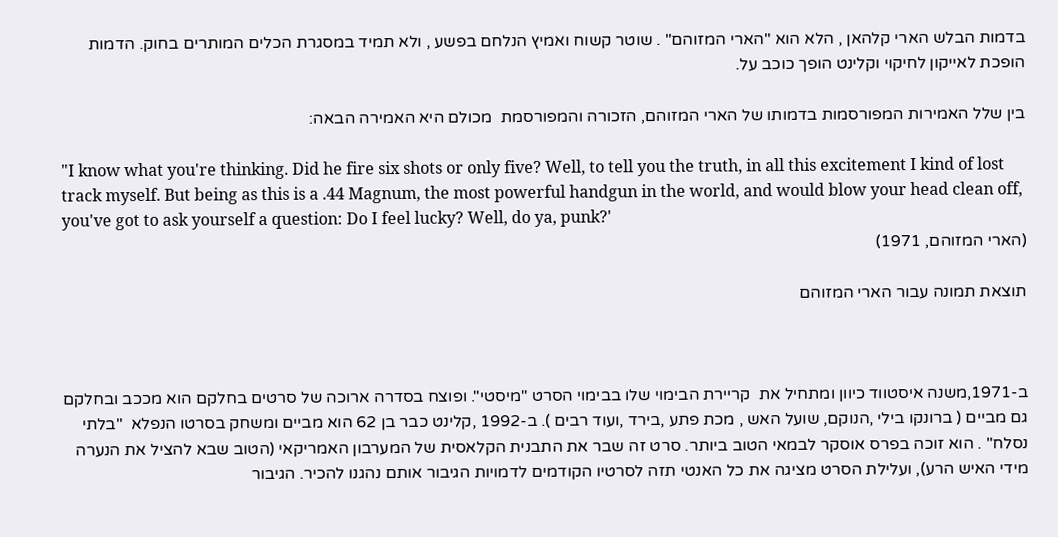בדמות הבלש הארי קלהאן , הלא הוא "הארי המזוהם" . שוטר קשוח ואמיץ הנלחם בפשע , ולא תמיד במסגרת הכלים המותרים בחוק. הדמות הופכת לאייקון לחיקוי וקלינט הופך כוכב על.

בין שלל האמירות המפורסמות בדמותו של הארי המזוהם, הזכורה והמפורסמת  מכולם היא האמירה הבאה:

"I know what you're thinking. Did he fire six shots or only five? Well, to tell you the truth, in all this excitement I kind of lost track myself. But being as this is a .44 Magnum, the most powerful handgun in the world, and would blow your head clean off, you've got to ask yourself a question: Do I feel lucky? Well, do ya, punk?'
(הארי המזוהם, 1971)

תוצאת תמונה עבור הארי המזוהם



ב-1971,משנה איסטווד כיוון ומתחיל את  קריירת הבימוי שלו בבימוי הסרט "מיסטי". ופוצח בסדרה ארוכה של סרטים בחלקם הוא מככב ובחלקם גם מביים ( ברונקו בילי ,הנוקם, שועל האש , מכת פתע ,בירד ,ועוד רבים ). ב-1992 ,קלינט כבר בן 62 הוא מביים ומשחק בסרטו הנפלא  "בלתי נסלח" . הוא זוכה בפרס אוסקר לבמאי הטוב ביותר. סרט זה שבר את התבנית הקלאסית של המערבון האמריקאי (הטוב שבא להציל את הנערה מידי האיש הרע), ועלילת הסרט מציגה את כל האנטי תזה לסרטיו הקודמים לדמויות הגיבור אותם נהגנו להכיר. הגיבור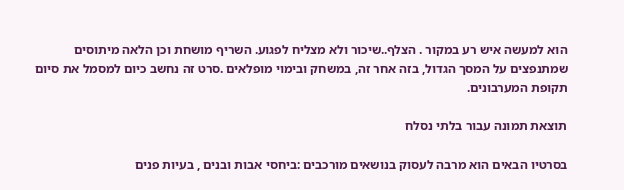הוא למעשה איש רע במקור . הצלף..שיכור ולא מצליח לפגוע. השריף מושחת וכן הלאה מיתוסים שמתנפצים על המסך הגדול, בזה אחר זה, במשחק ובימוי מופלאים .סרט זה נחשב כיום למסמל את סיום תקופת המערבונים.

תוצאת תמונה עבור בלתי נסלח

בסרטיו הבאים הוא מרבה לעסוק בנושאים מורכבים :ביחסי אבות ובנים , בעיות פנים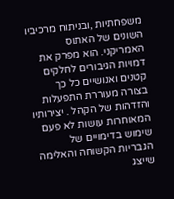משפחתיות ,ובניתוח מרכיביו השונים של האתוס האמריקני. הוא מפרק את דמויות הגיבורים לחלקים קטנים ואנושיים כל כך בצורה מעוררת התפעלות והזדהות של הקהל . יצירותיו המאוחרות עושות לא פעם שימוש בדימויים של הגבריות הקשוחה והאלימה שייצג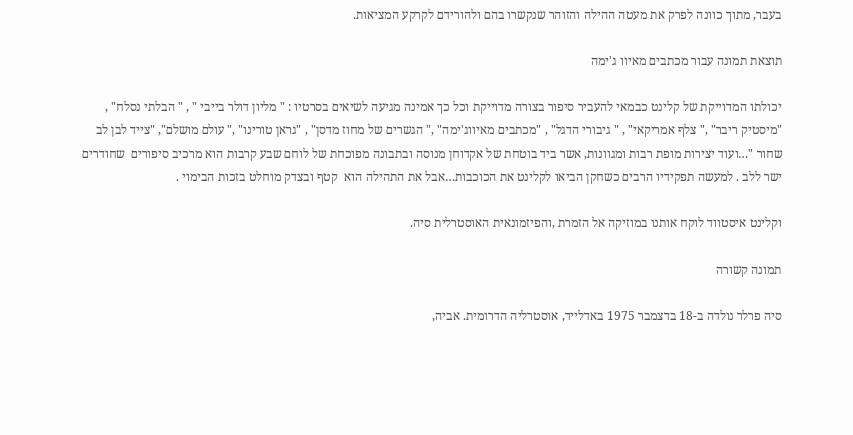בעבר, מתוך כוונה לפרק את מעטה ההילה והזוהר שנקשרו בהם ולהורידם לקרקע המציאות.

תוצאת תמונה עבור מכתבים מאיוו ג'ימה

יכולתו המדוייקת של קלינט כבמאי להעביר סיפור בצורה מדוייקת וכל כך אמינה מגיעה לשיאים בסרטיו : " מליון דולר בייבי " , " הבלתי נסלח" , "מיסטיק ריבר" ," צלף אמריקאי" , " גיבורי הדגל" , "מכתבים מאיווג'ימה" ," הגשרים של מחוז מדסן" , "גראן טורינו" ," עולם מושלם", "צייד לבן לב שחור "…ועוד יצירות מופת רבות ומגוונות, אשר ביד בוטחת של אקדוחן מנוסה ובתבונה מפוכחת של לוחם שבע קרבות הוא מרכיב סיפורים  שחודרים ישר ללב . למעשה תפקידיו הרבים כשחקן הביאו לקלינט את הכוכבות…אבל את התהילה הוא  קטף ובצדק מוחלט בזכות הבימוי .

וקלינט איסטווד לוקח אותנו במוזיקה אל הזמרת ,והפיזמונאית האוסטרלית סיה.

תמונה קשורה

סיה פרלר נולדה ב-18 בדצמבר 1975 באדלייד, אוסטרליה הדרומית. אביה,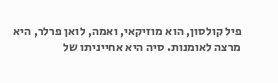פיל קולסון, הוא מוזיקאי, ואמה, לואן פרלר, היא מרצה לאומנות. סיה היא אחייניתו של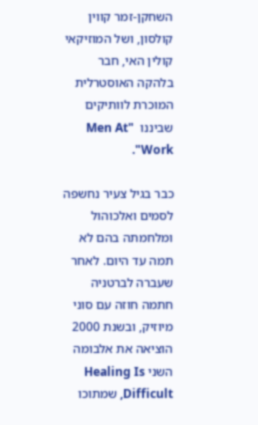השחקן-זמר קווין קולסון, ושל המוזיקאי קולין האי, חבר בלהקה האוסטרלית המוכרת לוותיקים שביננו  "Men At Work".

כבר בגיל צעיר נחשפה לסמים ואלכוהול ומלחמתה בהם לא תמה עד היום. לאחר שעברה לברטניה חתמה חוזה עם סוני מיוזיק, ובשנת 2000 הוציאה את אלבומה השני Healing Is Difficult, שמתוכו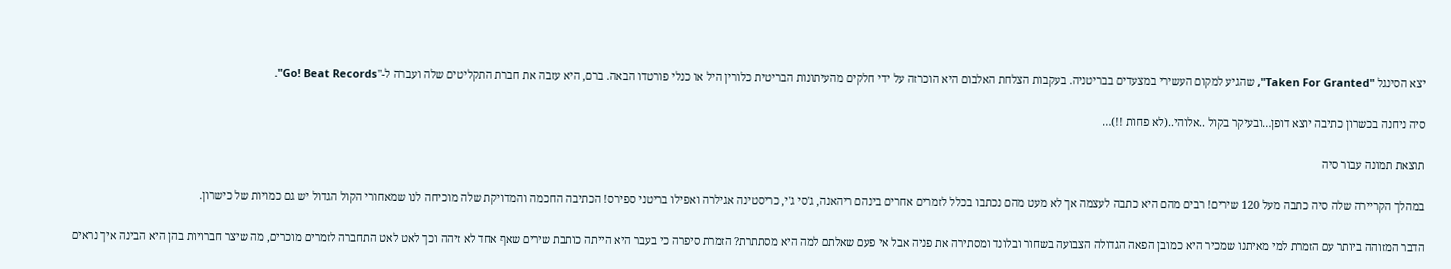יצא הסינגל "Taken For Granted", שהגיע למקום העשירי במצעדים בבריטניה. בעקבות הצלחת האלבום היא הוכרזה על ידי חלקים מהעיתונות הבריטית כלורין היל או כנלי פורטדו הבאה. ברם, היא עזבה את חברת התקליטים שלה ועברה ל-"Go! Beat Records".

סיה ניחנה בכשרון כתיבה יוצא דופן…ובעיקר בקול ..אלוהי..(לא פחות !!)…

תוצאת תמונה עבור סיה

במהלך הקריירה שלה סיה כתבה מעל 120 שירים! רבים מהם היא כתבה לעצמה אך לא מעט מהם נכתבו בכלל לזמרים אחרים בינהם ריהאנה, ג'סי ג'י, כריסטינה אגילרה ואפילו בריטני ספירס! הכתיבה החכמה והמדויקת שלה מוכיחה לנו שמאחורי הקול הגדול יש גם כמויות של כישרון.

הדבר המזוהה ביותר עם הזמרת למי מאיתנו שמכיר היא כמובן הפאה הגדולה הצבועה בשחור ובלונד ומסתירה את פניה אבל אי פעם שאלתם למה היא מסתתרת? הזמרת סיפרה כי בעבר היא הייתה כותבת שירים שאף אחד לא זיהה וכך לאט לאט התחברה לזמרים מוכרים, מה שיצר חברויות בהן היא הבינה איך נראים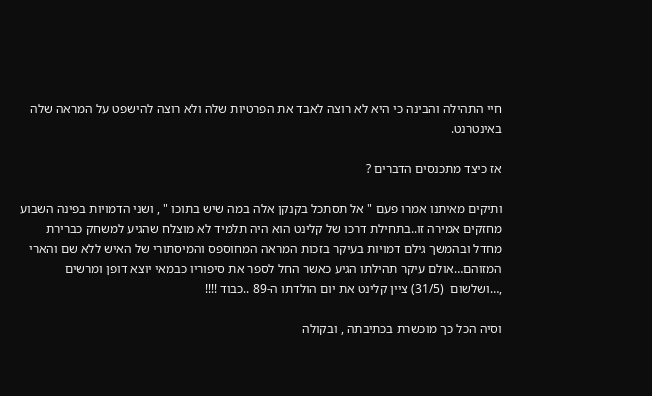חיי התהילה והבינה כי היא לא רוצה לאבד את הפרטיות שלה ולא רוצה להישפט על המראה שלה באינטרנט.

אז כיצד מתכנסים הדברים ?

ותיקים מאיתנו אמרו פעם " אל תסתכל בקנקן אלה במה שיש בתוכו " , ושני הדמויות בפינה השבוע מחזקים אמירה זו..בתחילת דרכו של קלינט הוא היה תלמיד לא מוצלח שהגיע למשחק כברירת מחדל ובהמשך גילם דמויות בעיקר בזכות המראה המחוספס והמיסתורי של האיש ללא שם והארי המזוהם…אולם עיקר תהילתו הגיע כאשר החל לספר את סיפוריו כבמאי יוצא דופן ומרשים ,…ושלשום  (31/5) ציין קלינט את יום הולדתו ה-89 ..כבוד !!!!

וסיה הכל כך מוכשרת בכתיבתה , ובקולה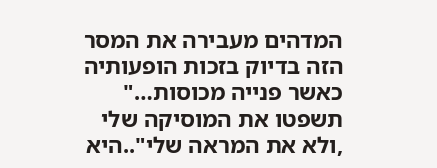המדהים מעבירה את המסר הזה בדיוק בזכות הופעותיה כאשר פנייה מכוסות…" תשפטו את המוסיקה שלי ,ולא את המראה שלי"..היא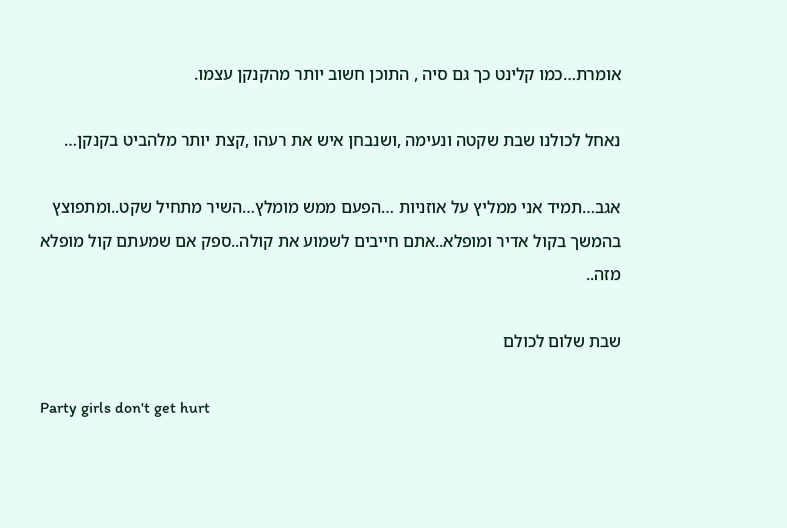אומרת…כמו קלינט כך גם סיה , התוכן חשוב יותר מהקנקן עצמו.

נאחל לכולנו שבת שקטה ונעימה ,ושנבחן איש את רעהו ,קצת יותר מלהביט בקנקן…

אגב…תמיד אני ממליץ על אוזניות …הפעם ממש מומלץ…השיר מתחיל שקט..ומתפוצץ בהמשך בקול אדיר ומופלא..אתם חייבים לשמוע את קולה..ספק אם שמעתם קול מופלא מזה..

שבת שלום לכולם

Party girls don't get hurt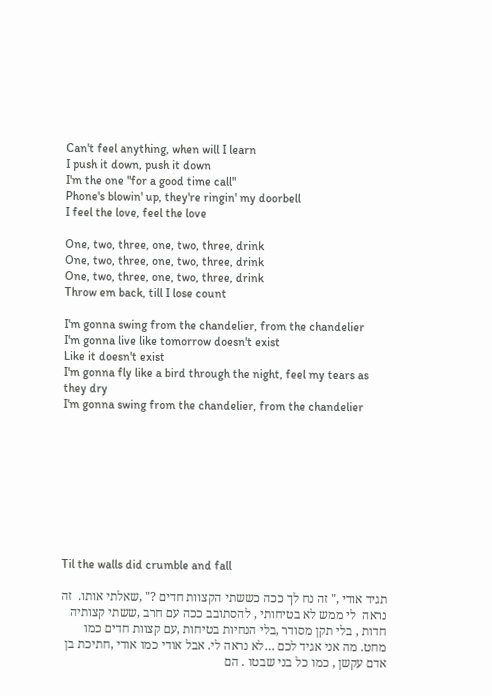Can't feel anything, when will I learn
I push it down, push it down
I'm the one "for a good time call"
Phone's blowin' up, they're ringin' my doorbell
I feel the love, feel the love

One, two, three, one, two, three, drink
One, two, three, one, two, three, drink
One, two, three, one, two, three, drink
Throw em back, till I lose count

I'm gonna swing from the chandelier, from the chandelier
I'm gonna live like tomorrow doesn't exist
Like it doesn't exist
I'm gonna fly like a bird through the night, feel my tears as they dry
I'm gonna swing from the chandelier, from the chandelier









Til the walls did crumble and fall

תגיד אודי ," זה נח לך ככה כששתי הקצוות חדים ?" ,שאלתי אותו.  זה נראה  לי ממש לא בטיחותי , להסתובב ככה עם חרב ,ששתי קצותיה חדות , בלי תקן מסודר ,בלי הנחיות בטיחות ,עם קצוות חדים כמו מחט. מה אני אגיד לכם …לא נראה לי. אבל אודי כמו אודי ,חתיכת בן אדם עקשן , כמו כל בני שבטו . הם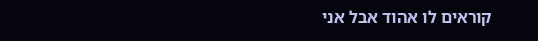קוראים לו אהוד אבל אני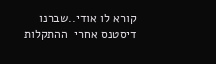קורא לו אודי..שברנו דיסטנס אחרי  ההתקלות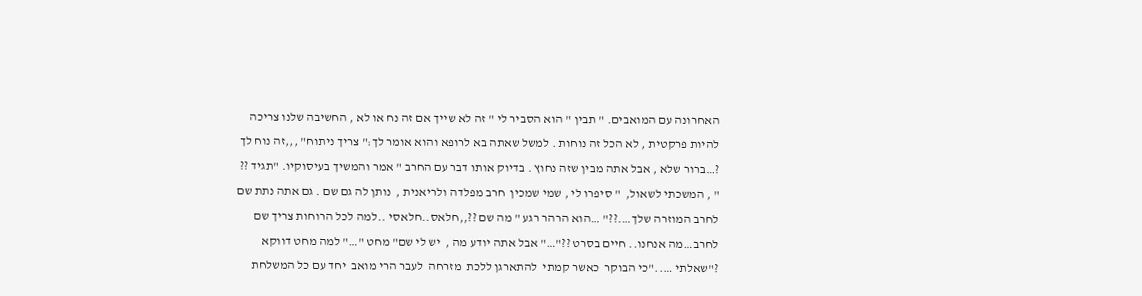האחרונה עם המואבים. " תבין " הוא הסביר לי " זה לא שייך אם זה נח או לא , החשיבה שלנו צריכה להיות פרקטית , לא הכל זה נוחות . למשל שאתה בא לרופא והוא אומר לך:" צריך ניתוח" ,,,זה נוח לך ?…ברור שלא , אבל אתה מבין שזה נחוץ . בדיוק אותו דבר עם החרב " אמר והמשיך בעיסוקיו. "תגיד ?? " , המשכתי לשאול,  " סיפרו לי , שמי שמכין  חרב מפלדה ולריאנית ,  נותן לה גם שם . גם אתה נתת שם לחרב המוזרה שלך….??" …הוא הרהר רגע " מה שם ??,,חלאס..חלאסי ..למה לכל הרוחות צריך שם לחרב…מה אנחנו.. חיים בסרט ??"…" אבל אתה יודע מה ,  יש לי שם" מחט "…" למה מחט דווקא ?"שאלתי ….."כי הבוקר  כאשר קמתי  להתארגן ללכת  מזרחה  לעבר הרי מואב  יחד עם כל המשלחת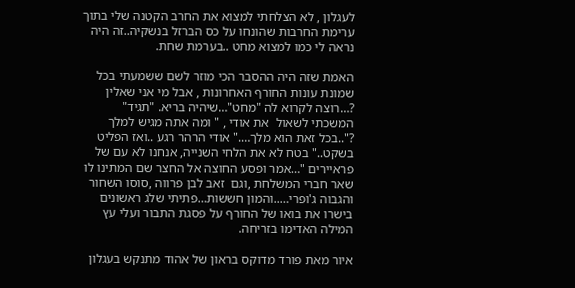לעגלון , לא הצלחתי למצוא את החרב הקטנה שלי בתוך ערימת החרבות שהונחו על כס הברזל בנשקיה..זה היה נראה לי כמו למצוא מחט ..בערמת שחת.

האמת שזה היה ההסבר הכי מוזר לשם ששמעתי בכל שמונת עונות החורף האחרונות , אבל מי אני שאלין ?…רוצה לקרוא לה "מחט"…שיהיה בריא. "תגיד" המשכתי לשאול  את אודי , " ומה אתה מגיש למלך ?"..בכל זאת הוא מלך…." אודי הרהר רגע ..ואז הפליט בשקט.." בטח לא את הלחי השנייה, אנחנו לא עם של פראיירים "…אמר ופסע החוצה אל החצר שם המתינו לו שאר חברי המשלחת ,וגם  זאב לבן פרווה ,סוסו השחור והגבוה ג'ופרי…..והמון חששות…פתיתי שלג ראשונים בישרו את בואו של החורף על פסגת התבור ועלי עץ המילה האדימו בזריחה.

איור מאת פורד מדוקס בראון של אהוד מתנקש בעגלון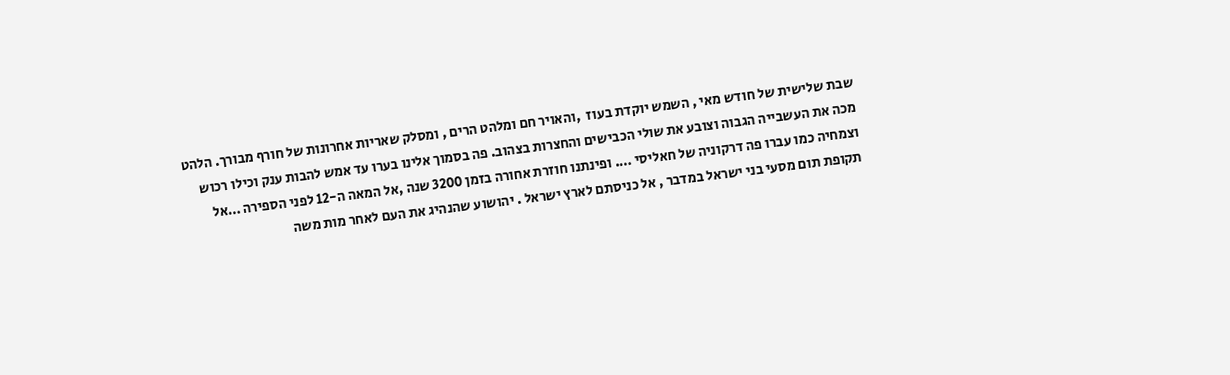שבת שלישית של חודש מאי , השמש יוקדת בעוז  ,והאויר חם ומלהט הרים , ומסלק שאריות אחרונות של חורף מבורך. הלהט מכה את העשבייה הגבוה וצובע את שולי הכבישים והחצרות בצהוב. פה בסמוך אלינו בערו עד אמש להבות ענק וכילו רכוש וצמחיה כמו עברו פה דרקוניה של חאליסי …. ופינתנו חוזרת אחורה בזמן 3200 שנה ,אל המאה ה-12 לפני הספירה …אל תקופת תום מסעי בני ישראל במדבר , אל כניסתם לארץ ישראל . יהושוע שהנהיג את העם לאחר מות משה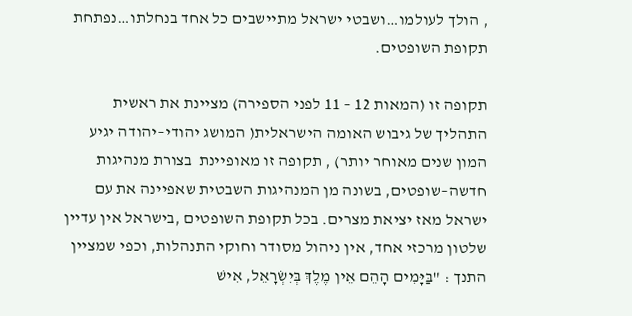, הולך לעולמו…ושבטי ישראל מתיישבים כל אחד בנחלתו…נפתחת תקופת השופטים.

תקופה זו (המאות 12 – 11 לפני הספירה) מציינת את ראשית התהליך של גיבוש האומה הישראלית( המושג יהודי–יהודה יגיע המון שנים מאוחר יותר) , תקופה זו מאופיינת  בצורת מנהיגות חדשה–שופטים, בשונה מן המנהיגות השבטית שאפיינה את עם ישראל מאז יציאת מצרים. בכל תקופת השופטים ,בישראל אין עדיין  שלטון מרכזי אחד, אין ניהול מסודר וחוקי התנהלות, וכפי שמציין התנך : "בַּיָּמִים הָהֵם אֵין מֶלֶךְ בְּיִשְׂרָאֵל, אִישׁ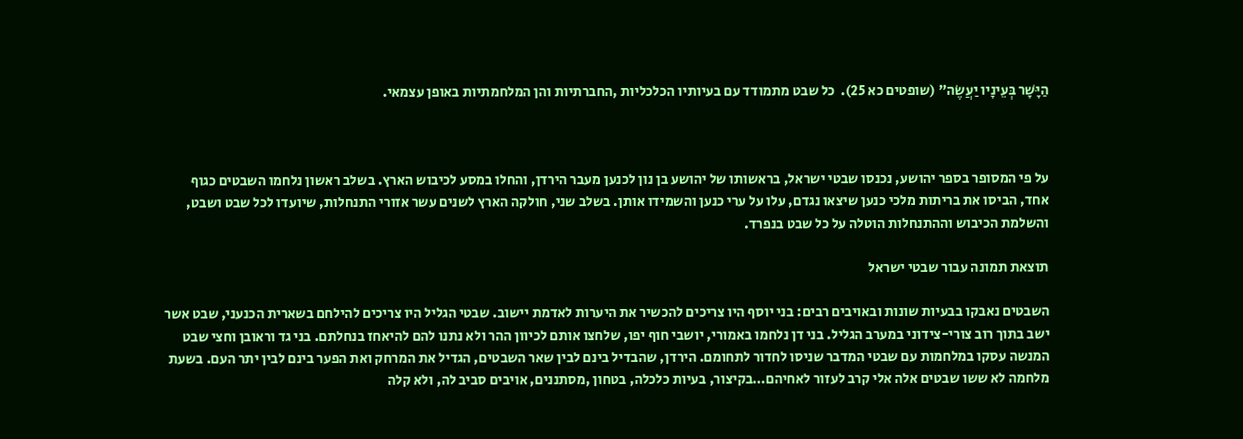הַיָּשָׁר בְּעֵינָיו יַעֲשֶׂה" (שופטים כא 25).  כל שבט מתמודד עם בעיותיו הכלכליות ,החברתיות והן המלחמתיות באופן עצמאי.



על פי המסופר בספר יהושע, נכנסו שבטי ישראל, בראשותו של יהושע בן נון לכנען מעבר הירדן, והחלו במסע לכיבוש הארץ. בשלב ראשון נלחמו השבטים כגוף אחד, הביסו את בריתות מלכי כנען שיצאו נגדם, עלו על ערי כנען והשמידו אותן. בשלב שני, חולקה הארץ לשנים עשר אזורי התנחלות, שיועדו לכל שבט ושבט, והשלמת הכיבוש וההתנחלות הוטלה על כל שבט בנפרד.

תוצאת תמונה עבור שבטי ישראל

השבטים נאבקו בבעיות שונות ובאויבים רבים: בני יוסף היו צריכים להכשיר את היערות לאדמת יישוב. שבטי הגליל היו צריכים להילחם בשארית הכנעני, שבט אשר ישב בתוך רוב צורי-צידוני במערב הגליל. בני דן נלחמו באמורי, יושבי חוף יפו, שלחצו אותם לכיוון ההר ולא נתנו להם להיאחז בנחלתם. בני גד וראובן וחצי שבט המנשה עסקו במלחמות עם שבטי המדבר שניסו לחדור לתחומם. הירדן, שהבדיל בינם לבין שאר השבטים, הגדיל את המרחק ואת הפער בינם לבין יתר העם. בשעת מלחמה לא ששו שבטים אלה אלי קרב לעזור לאחיהם…בקיצור, בעיות כלכלה, בטחון ,מסתננים, אויבים סביב לה, ולא קלה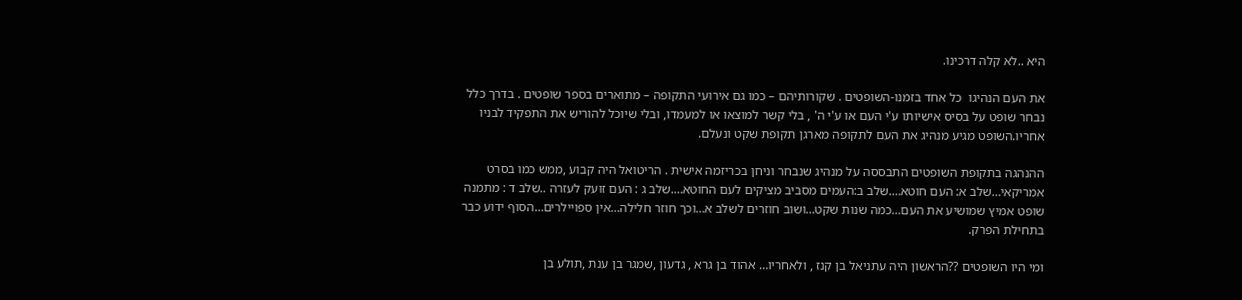היא ..לא קלה דרכינו.

את העם הנהיגו  כל אחד בזמנו-השופטים . שקורותיהם – כמו גם אירועי התקופה – מתוארים בספר שופטים . בדרך כלל נבחר שופט על בסיס אישיותו ע'י העם או ע'י ה' , בלי קשר למוצאו או למעמדו, ובלי שיוכל להוריש את התפקיד לבניו אחריו.השופט מגיע מנהיג את העם לתקופה מארגן תקופת שקט ונעלם.

ההנהגה בתקופת השופטים התבססה על מנהיג שנבחר וניחן בכריזמה אישית . הריטואל היה קבוע ,ממש כמו בסרט אמריקאי…שלב א: העם חוטא….שלב ב:העמים מסביב מציקים לעם החוטא….שלב ג : העם זועק לעזרה ..שלב ד : מתמנה שופט אמיץ שמושיע את העם…כמה שנות שקט…ושוב חוזרים לשלב א…וכך חוזר חלילה…אין ספויילרים…הסוף ידוע כבר בתחילת הפרק.

ומי היו השופטים ??הראשון היה עתניאל בן קנז , ולאחריו… אהוד בן גרא , גדעון ,שמגר בן ענת ,תולע בן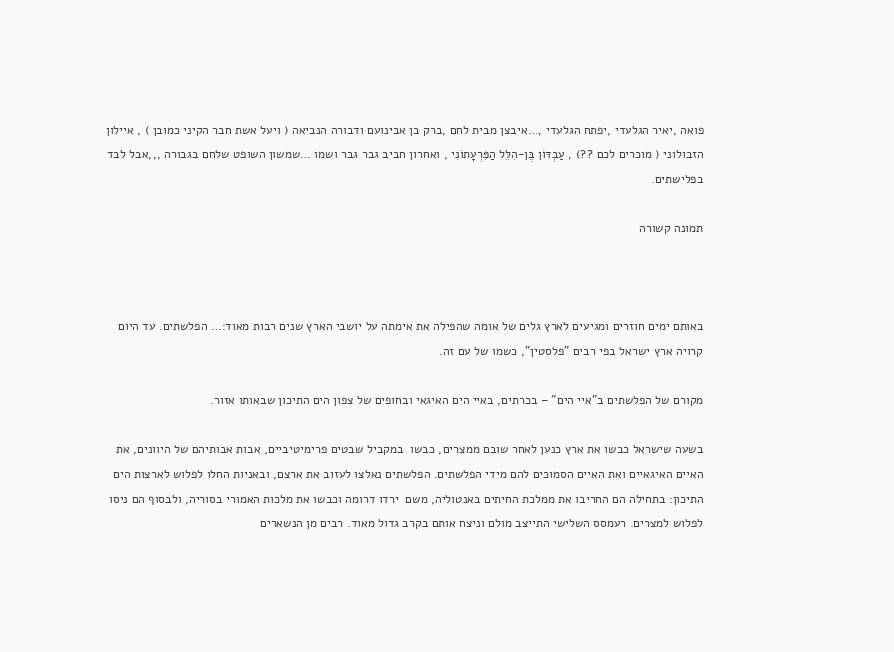פואה ,יאיר הגלעדי ,יפתח הגלעדי ,…איבצן מבית לחם ,ברק בן אבינועם ודבורה הנביאה ( ויעל אשת חבר הקיני כמובן ) , איילון הזבולוני ( מוכרים לכם ??) , עַבְדּוֹן בֶּן-הִלֵּל הַפִּרְעָתוֹנִי , ואחרון חביב גבר גבר ושמו …שמשון השופט שלחם בגבורה ,,,אבל לבד בפלישתים.

תמונה קשורה



באותם ימים חוזרים ומגיעים לארץ גלים של אומה שהפילה את אימתה על יושבי הארץ שנים רבות מאוד:… הפלשתים. עד היום קרויה ארץ ישראל בפי רבים "פלסטין", כשמו של עם זה.

מקורם של הפלשתים ב"איי הים" – בכרתים, באיי הים האיגאי ובחופים של צפון הים התיכון שבאותו אזור.

בשעה שישראל כבשו את ארץ כנען לאחר שובם ממצרים, כבשו  במקביל שבטים פרימיטיביים, אבות אבותיהם של היוונים, את האיים האיגאיים ואת האיים הסמוכים להם מידי הפלשתים. הפלשתים נאלצו לעזוב את ארצם, ובאניות החלו לפלוש לארצות הים התיכון: בתחילה הם החריבו את ממלכת החיתים באנטוליה, משם  ירדו דרומה וכבשו את מלכות האמורי בסוריה, ולבסוף הם ניסו לפלוש למצרים. רעמסס השלישי התייצב מולם וניצח אותם בקרב גדול מאוד. רבים מן הנשארים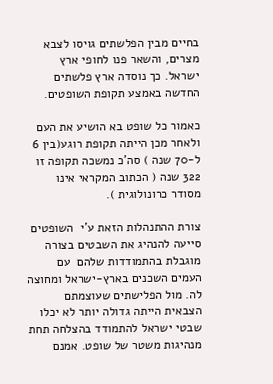בחיים מבין הפלשתים גויסו לצבא מצרים, והשאר פנו לחופי ארץ ישראל. כך נוסדה ארץ פלשתים החדשה באמצע תקופת השופטים.

כאמור כל שופט בא הושיע את העם ולאחר מכן הייתה תקופת רוגע(בין 6 ל-70 שנה ) סה'כ נמשכה תקופה זו 322 שנה ( הכתוב המקראי אינו מסודר כרונולוגית ).

צורת ההתנהלות הזאת ע'י  השופטים סייעה להנהיג את השבטים בצורה מוגבלת בהתמודדות שלהם  עם  העמים השכנים בארץ-ישראל ומחוצה לה. מול הפלישתים שעוצמתם הצבאית הייתה גדולה יותר לא יכלו שבטי ישראל להתמודד בהצלחה תחת מנהיגות משטר של שופט. אמנם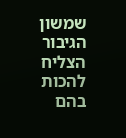שמשון הגיבור הצליח להכות בהם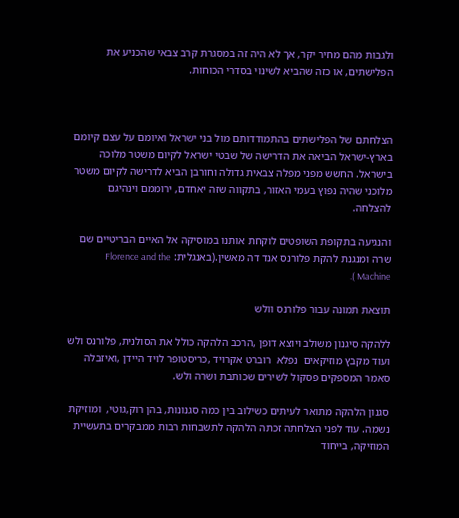ולגבות מהם מחיר יקר, אך לא היה זה במסגרת קרב צבאי שהכניע את הפלישתים, או כזה שהביא לשינוי בסדרי הכוחות.



הצלחתם של הפלישתים בהתמודדותם מול בני ישראל ואיומם על עצם קיומם בארץ-ישראל הביאה את הדרישה של שבטי ישראל לקיום משטר מלוכה בישראל. החשש מפני מפלה צבאית גדולה וחורבן הביא לדרישה לקיום משטר מלוכני שהיה נפוץ בעמי האזור, בתקווה שזה יאחדם, ירוממם וינהיגם להצלחה.

והנגיעה בתקופת השופטים לוקחת אותנו במוסיקה אל האיים הבריטיים שם שרה ומנגנת להקת פלורנס אנד דה מאשין.(באנגלית: Florence and the Machine ).

תוצאת תמונה עבור פלורנס וולש

ללהקה סיגנון משולב ויוצא דופן ,הרכב הלהקה כולל את הסולנית, פלורנס ולש  ועוד מקבץ מוזיקאים  נפלא  רוברט אקרויד ,כריסטופר לויד היידן ,ואיזבלה סאמר המספקים פסקול לשירים שכותבת ושרה ולש.

סגנון הלהקה מתואר לעיתים כשילוב בין כמה סגנונות, בהן רוק,גוטי,  ומוזיקת נשמה. עוד לפני הצלחתה זכתה הלהקה לתשבחות רבות ממבקרים בתעשיית המוזיקה, בייחוד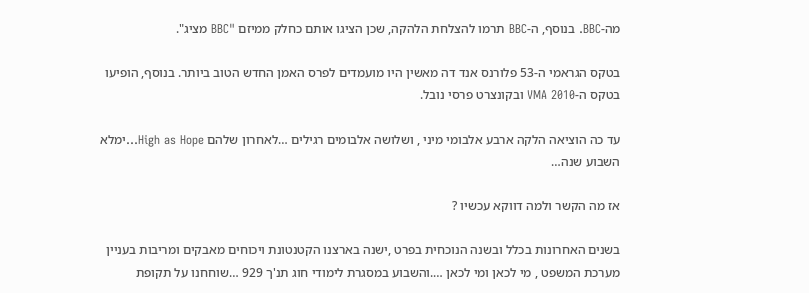מה-BBC. בנוסף, ה-BBC תרמו להצלחת הלהקה, שכן הציגו אותם כחלק ממיזם "BBC מציג".

בטקס הגראמי ה-53 פלורנס אנד דה מאשין היו מועמדים לפרס האמן החדש הטוב ביותר. בנוסף, הופיעו בטקס ה-VMA 2010 ובקונצרט פרסי נובל.

עד כה הוציאה הלקה ארבע אלבומי מיני , ושלושה אלבומים רגילים …לאחרון שלהם High as Hope…ימלא השבוע שנה…

אז מה הקשר ולמה דווקא עכשיו ?

בשנים האחרונות בכלל ובשנה הנוכחית בפרט ,ישנה בארצנו הקטנטונת ויכוחים מאבקים ומריבות בעניין מערכת המשפט , מי לכאן ומי לכאן ….והשבוע במסגרת לימודי חוג תנ'ך 929 …שוחחנו על תקופת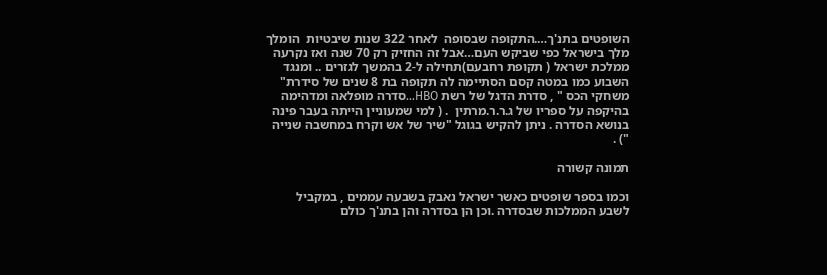השופטים בתנ'ך….התקופה שבסופה  לאחר 322 שנות שיבטיות  הומלך מלך בישראל כפי שביקש העם…אבל זה החזיק רק 70 שנה ואז נקרעה ממלכת ישראל ( תקופת רחבעם)תחילה ל-2 בהמשך לגזרים .. ומנגד השבוע כמו במטה קסם הסתיימה לה תקופה בת 8 שנים של סידרת" משחקי הכס " , סדרת הדגל של רשת HBO…סדרה מופלאה ומדהימה בהיקפה על ספריו של ג.ר.ר.מרתין  . ( למי שמעוניין הייתה בעבר פינה בנושא הסדרה . ניתן להקיש בגוגל "שיר של אש וקרח במחשבה שנייה ") .

תמונה קשורה

וכמו בספר שופטים כאשר ישראל נאבק בשבעה עממים , במקביל  לשבע הממלכות שבסדרה .וכן הן בסדרה והן בתנ'ך כולם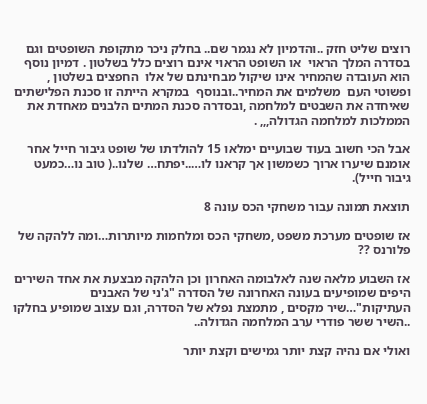רוצים שליט חזק ..והדמיון לא נגמר שם.. בחלק ניכר מתקופת השופטים וגם בסדרה המלך הראוי  או השופט הראוי אינם רוצים כלל בשלטון . דמיון נוסף הוא העובדה שהמחיר אינו שיקול מבחינתם של אלו  החפצים בשלטון , ופשוטי העם  משלמים את המחיר..ובנוסף  במקרא הייתה זו סכנת הפלישתים שאיחדה את השבטים למלחמה ,ובסדרה סכנת המתים הלבנים מאחדת את הממלכות למלחמה הגדולה,,, .

אבל הכי חשוב בעוד שבועיים ימלאו 15 להולדתו של שופט גיבור חייל אחר אומנם שיערו ארוך כשמשון אך קראנו לו…..יפתח… שלנו..( טוב נו…כמעט גיבור חייל).

תוצאת תמונה עבור משחקי הכס עונה 8

אז שופטים מערכת משפט ,משחקי הכס ומלחמות מיותרות…ומה ללהקה של פלורנס ??

אז השבוע מלאה שנה לאלבומה האחרון וכן הלהקה מבצעת את אחד השירים היפים שמופיעים בעונה האחרונה של הסדרה "ג'ני של האבנים העתיקות"…שיר מקסים , מתמצת נפלא של הסדרה, וגם עצוב שמופיע בחלקו ..השיר ששר פודרי ערב המלחמה הגדולה..

ואולי אם נהיה קצת יותר גמישים וקצת יותר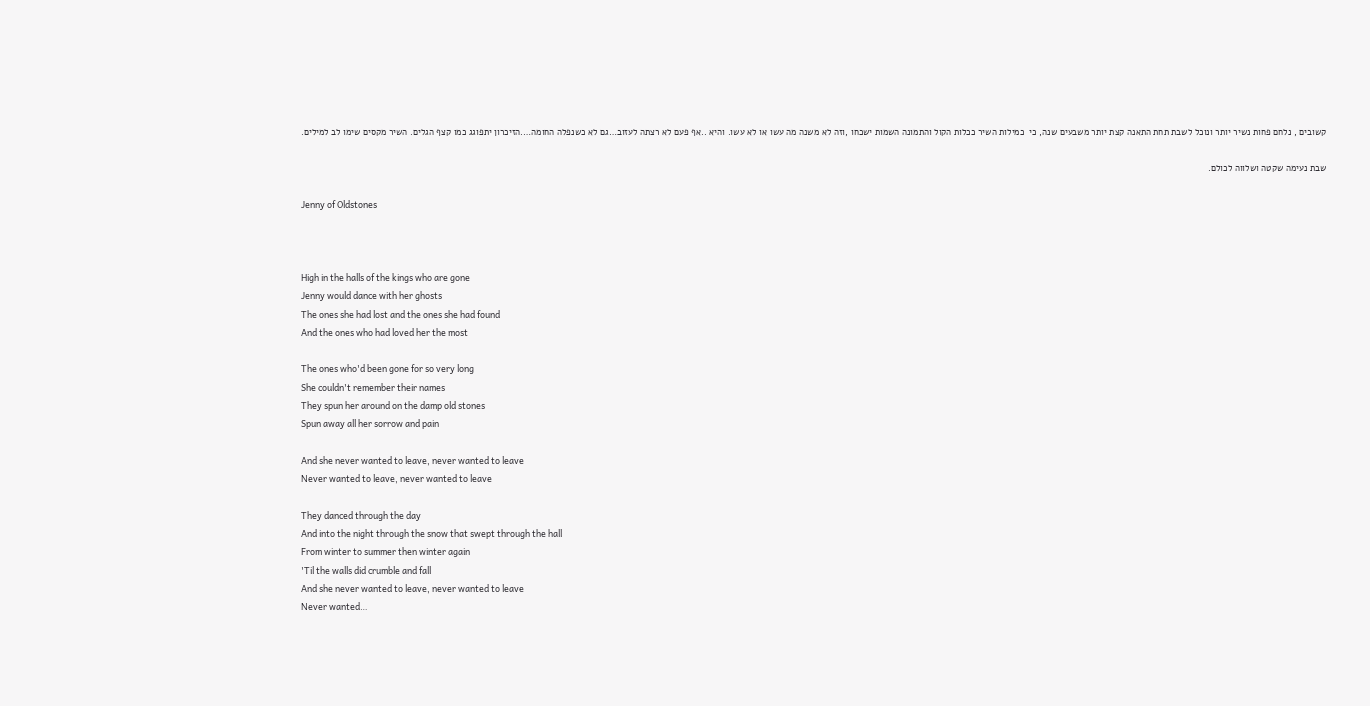קשובים , נלחם פחות נשיר יותר ונוכל לשבת תחת התאנה קצת יותר משבעים שנה, כי  כמילות השיר ככלות הקול והתמונה השמות ישכחו ,וזה לא משנה מה עשו או לא עשו. והיא ..אף פעם לא רצתה לעזוב…גם לא כשנפלה החומה….הזיכרון יתפוגג כמו קצף הגלים. השיר מקסים שימו לב למילים.

שבת נעימה שקטה ושלווה לכולם.

Jenny of Oldstones



High in the halls of the kings who are gone
Jenny would dance with her ghosts
The ones she had lost and the ones she had found
And the ones who had loved her the most

The ones who'd been gone for so very long
She couldn't remember their names
They spun her around on the damp old stones
Spun away all her sorrow and pain

And she never wanted to leave, never wanted to leave
Never wanted to leave, never wanted to leave

They danced through the day
And into the night through the snow that swept through the hall
From winter to summer then winter again
'Til the walls did crumble and fall
And she never wanted to leave, never wanted to leave
Never wanted…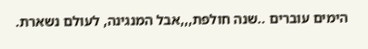הימים עוברים ..שנה חולפת,,,אבל המנגינה, לעולם נשארת.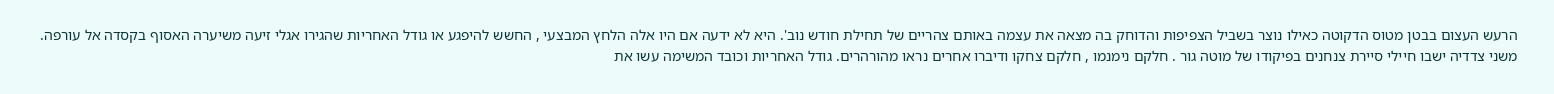הרעש העצום בבטן מטוס הדקוטה כאילו נוצר בשביל הצפיפות והדוחק בה מצאה את עצמה באותם צהריים של תחילת חודש נוב'. היא לא ידעה אם היו אלה הלחץ המבצעי , החשש להיפגע או גודל האחריות שהגירו אגלי זיעה משיערה האסוף בקסדה אל עורפה. משני צדדיה ישבו חיילי סיירת צנחנים בפיקודו של מוטה גור . חלקם נימנמו , חלקם צחקו ודיברו אחרים נראו מהורהרים. גודל האחריות וכובד המשימה עשו את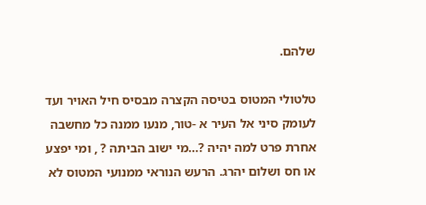שלהם.

טלטולי המטוס בטיסה הקצרה מבסיס חיל האויר ועד לעומק סיני אל העיר א -טור, מנעו ממנה כל מחשבה אחרת פרט למה יהיה ?…מי ישוב הביתה ? , ומי יפצע או חס ושלום יהרג. הרעש הנוראי ממנועי המטוס לא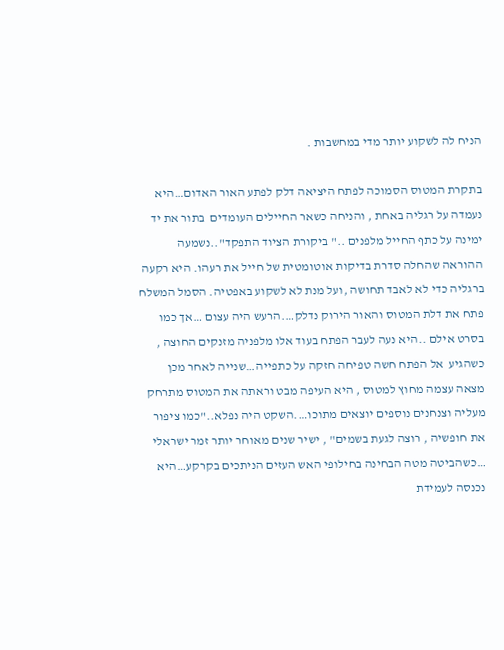הניח לה לשקוע יותר מדי במחשבות .

בתקרת המטוס הסמוכה לפתח היציאה דלק לפתע האור האדום…היא נעמדה על רגליה באחת , והניחה כשאר החיילים העומדים  בתור את יד ימינה על כתף החייל מלפנים .." ביקורת הציוד התפקד"..נשמעה ההוראה שהחלה סדרת בדיקות אוטומטית של חייל את רעהו. היא רקעה ברגליה כדי לא לאבד תחושה ,ועל מנת לא לשקוע באפטיה. הסמל המשלח פתח את דלת המטוס והאור הירוק נדלק….הרעש היה עצום …אך כמו בסרט אילם ..היא נעה לעבר הפתח בעוד אלו מלפניה מזנקים החוצה , כשהגיע  אל הפתח חשה טפיחה חזקה על כתפייה…שנייה לאחר מכן מצאה עצמה מחוץ למטוס , היא העיפה מבט וראתה את המטוס מתרחק מעליה וצנחנים נוספים יוצאים מתוכו….השקט היה נפלא.."כמו ציפור את חופשיה , רוצה לגעת בשמים" , ישיר שנים מאוחר יותר זמר ישראלי …כשהביטה מטה הבחינה בחילופי האש העזים הניתכים בקרקע…היא נכנסה לעמידת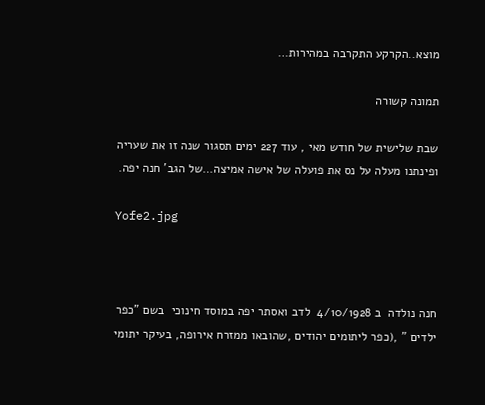מוצא..הקרקע התקרבה במהירות…

תמונה קשורה

שבת שלישית של חודש מאי , עוד 227 ימים תסגור שנה זו את שעריה ופינתנו מעלה על נס את פועלה של אישה אמיצה…של הגב' חנה יפה.

Yofe2.jpg



חנה נולדה  ב 4/10/1928  לדב ואסתר יפה במוסד חינוכי  בשם "כפר ילדים " ,(כפר ליתומים יהודים ,שהובאו ממזרח אירופה, בעיקר יתומי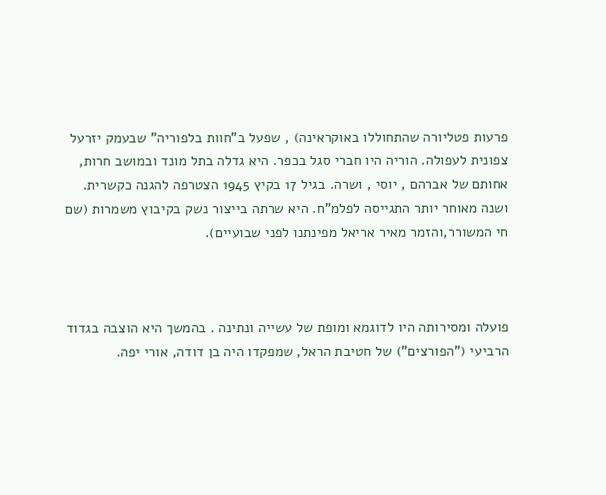פרעות פטליורה שהתחוללו באוקראינה) , שפעל ב"חוות בלפוריה" שבעמק יזרעל צפונית לעפולה. הוריה היו חברי סגל בכפר. היא גדלה בתל מונד ובמושב חרות, אחותם של אברהם , יוסי , ושרה. בגיל 17 בקיץ 1945 הצטרפה להגנה כקשרית. ושנה מאוחר יותר התגייסה לפלמ"ח. היא שרתה בייצור נשק בקיבוץ משמרות (שם חי המשורר,והזמר מאיר אריאל מפינתנו לפני שבועיים).



פועלה ומסירותה היו לדוגמא ומופת של עשייה ונתינה . בהמשך היא הוצבה בגדוד הרביעי ("הפורצים") של חטיבת הראל, שמפקדו היה בן דודה, אורי יפה.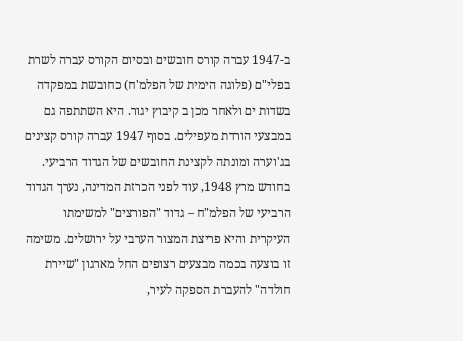ב-1947 עברה קורס חובשים ובסיום הקורס עברה לשרת בפלי"ם (פלוגה הימית של הפלמ'ח) כחובשת במפקדה בשדות ים ולאחר מכן ב קיבוץ יגור. היא השתתפה גם במבצעי הורדת מעפילים. בסוף 1947 עברה קורס קצינים בג'וערה ומונתה לקצינת החובשים של הגדוד הרביעי. בחודש מרץ 1948, עוד לפני הכרזת המדינה, נערך הגדוד הרביעי של הפלמ"ח – גדוד "הפורצים" למשימתו העיקרית והיא פריצת המצור הערבי על ירושלים. משימה זו בוצעה בכמה מבצעים רצופים החל מארגון "שיירת חולדה" להעברת הספקה לעיר,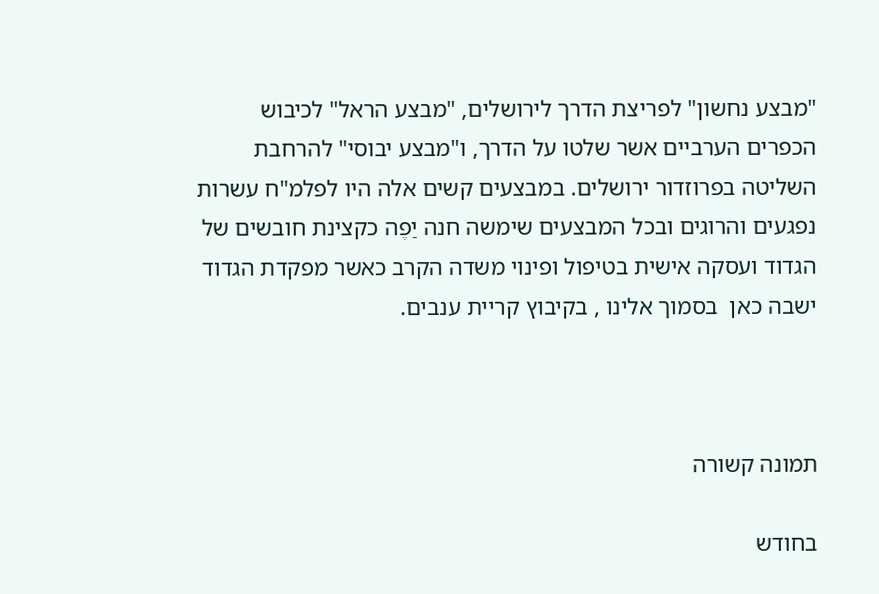"מבצע נחשון" לפריצת הדרך לירושלים, "מבצע הראל" לכיבוש הכפרים הערביים אשר שלטו על הדרך, ו"מבצע יבוסי" להרחבת השליטה בפרוזדור ירושלים. במבצעים קשים אלה היו לפלמ"ח עשרות נפגעים והרוגים ובכל המבצעים שימשה חנה יַפֶה כקצינת חובשים של הגדוד ועסקה אישית בטיפול ופינוי משדה הקרב כאשר מפקדת הגדוד ישבה כאן  בסמוך אלינו , בקיבוץ קריית ענבים.



תמונה קשורה

בחודש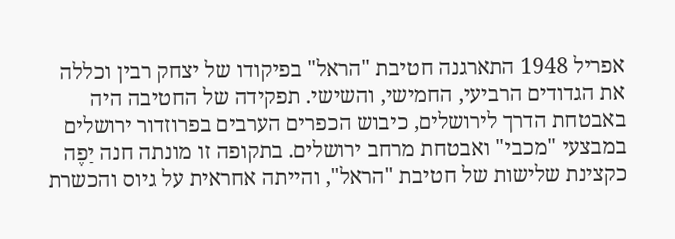אפריל 1948 התארגנה חטיבת "הראל" בפיקודו של יצחק רבין וכללה את הגדודים הרביעי, החמישי, והשישי. תפקידה של החטיבה היה באבטחת הדרך לירושלים, כיבוש הכפרים הערבים בפרוזדור ירושלים במבצעי "מכבי" ואבטחת מרחב ירושלים. בתקופה זו מונתה חנה יַפֶה כקצינת שלישות של חטיבת "הראל", והייתה אחראית על גיוס והכשרת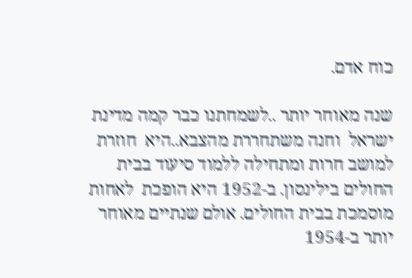כוח אדם.

שנה מאוחר יותר ..לשמחתנו כבר קמה מדינת ישראל  וחנה משתחררת מהצבא..היא  חוזרת למושב חרות ומתחילה ללמוד סיעוד בבית החולים בילינסון. ב-1952 היא הופכת  לאחות מוסמכת בבית החולים. אולם שנתיים מאוחר יותר ב-1954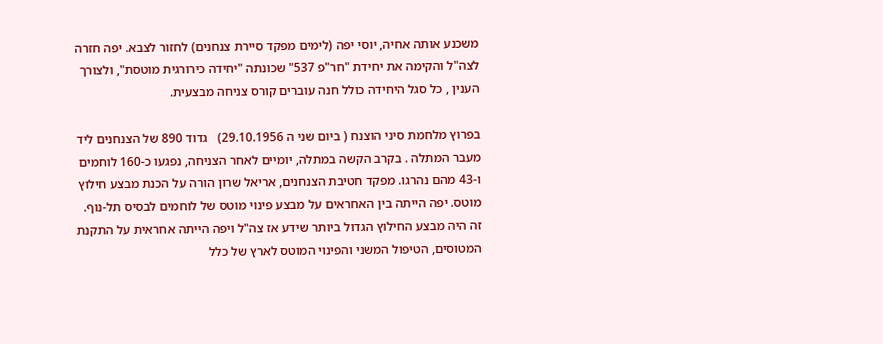משכנע אותה אחיה, יוסי יפה (לימים מפקד סיירת צנחנים) לחזור לצבא. יפה חזרה לצה"ל והקימה את יחידת "חר"פ 537" שכונתה "יחידה כירורגית מוטסת", ולצורך הענין , כל סגל היחידה כולל חנה עוברים קורס צניחה מבצעית.

בפרוץ מלחמת סיני הוצנח ( ביום שני ה 29.10.1956)   גדוד 890 של הצנחנים ליד מעבר המתלה . בקרב הקשה במתלה, יומיים לאחר הצניחה, נפגעו כ-160 לוחמים ו-43 מהם נהרגו. מפקד חטיבת הצנחנים, אריאל שרון הורה על הכנת מבצע חילוץ מוטס. יפה הייתה בין האחראים על מבצע פינוי מוטס של לוחמים לבסיס תל-נוף. זה היה מבצע החילוץ הגדול ביותר שידע אז צה"ל ויפה הייתה אחראית על התקנת המטוסים, הטיפול המשני והפינוי המוטס לארץ של כלל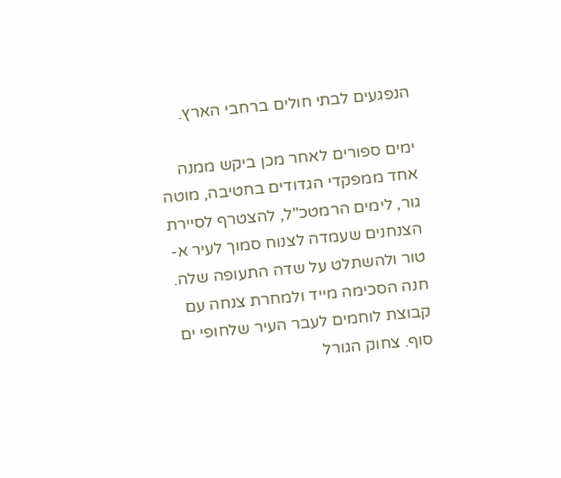הנפגעים לבתי חולים ברחבי הארץ.

ימים ספורים לאחר מכן ביקש ממנה אחד ממפקדי הגדודים בחטיבה, מוטה גור, לימים הרמטכ"ל, להצטרף לסיירת הצנחנים שעמדה לצנוח סמוך לעיר א-טור ולהשתלט על שדה התעופה שלה. חנה הסכימה מייד ולמחרת צנחה עם קבוצת לוחמים לעבר העיר שלחופי ים סוף. צחוק הגורל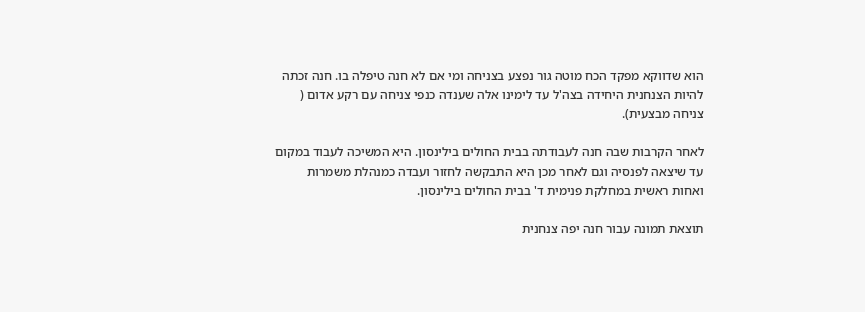הוא שדווקא מפקד הכח מוטה גור נפצע בצניחה ומי אם לא חנה טיפלה בו. חנה זכתה להיות הצנחנית היחידה בצה'ל עד לימינו אלה שענדה כנפי צניחה עם רקע אדום ( צניחה מבצעית).

לאחר הקרבות שבה חנה לעבודתה בבית החולים בילינסון. היא המשיכה לעבוד במקום עד שיצאה לפנסיה וגם לאחר מכן היא התבקשה לחזור ועבדה כמנהלת משמרות ואחות ראשית במחלקת פנימית ד' בבית החולים בילינסון.

תוצאת תמונה עבור חנה יפה צנחנית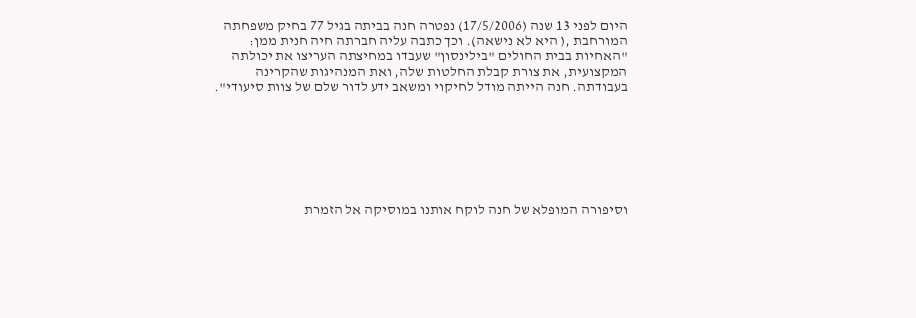היום לפני 13 שנה (17/5/2006) נפטרה חנה בביתה בגיל 77 בחיק משפחתה המורחבת ,( היא לא נישאה). וכך כתבה עליה חברתה חיה חנית ממן: "האחיות בבית החולים "בילינסון" שעבדו במחיצתה העריצו את יכולתה המקצועית, את צורת קבלת החלטות שלה, ואת המנהיגות שהקרינה בעבודתה. חנה הייתה מודל לחיקוי ומשאב ידע לדור שלם של צוות סיעודי".







וסיפורה המופלא של חנה לוקח אותנו במוסיקה אל הזמרת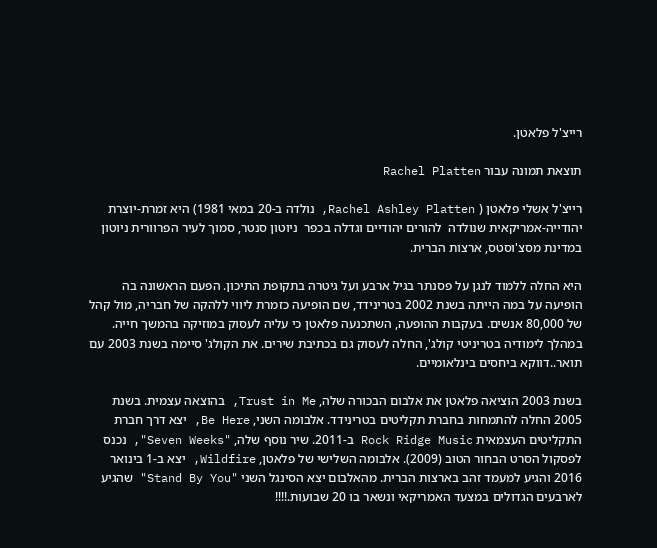רייצ'ל פלאטן.

תוצאת תמונה עבור Rachel Platten

רייצ'ל אשלי פלאטן ( Rachel Ashley Platten, נולדה ב-20 במאי 1981) היא זמרת-יוצרת יהודייה-אמריקאית שנולדה  להורים יהודיים וגדלה בכפר  ניוטון סנטר, סמוך לעיר הפרוורית ניוטון במדינת מסצ'וסטס, ארצות הברית.

היא החלה ללמוד לנגן על פסנתר בגיל ארבע ועל גיטרה בתקופת התיכון. הפעם הראשונה בה הופיעה על במה הייתה בשנת 2002 בטרינידד, שם הופיעה כזמרת ליווי ללהקה של חבריה, מול קהל של 80,000 אנשים. בעקבות ההופעה, השתכנעה פלאטן כי עליה לעסוק במוזיקה בהמשך חייה. במהלך לימודיה בטריניטי קולג', החלה לעסוק גם בכתיבת שירים. את הקולג' סיימה בשנת 2003 עם תואר..דווקא ביחסים בינלאומיים.

בשנת 2003 הוציאה פלאטן את אלבום הבכורה שלה, Trust in Me, בהוצאה עצמית. בשנת 2005 החלה להתמחות בחברת תקליטים בטרינידד. אלבומה השני, Be Here, יצא דרך חברת התקליטים העצמאית Rock Ridge Music ב-2011. שיר נוסף שלה, "Seven Weeks", נכנס לפסקול הסרט הבחור הטוב (2009). אלבומה השלישי של פלאטן, Wildfire, יצא ב-1 בינואר 2016 והגיע למעמד זהב בארצות הברית. מהאלבום יצא הסינגל השני "Stand By You" שהגיע לארבעים הגדולים במצעד האמריקאי ונשאר בו 20 שבועות.!!!!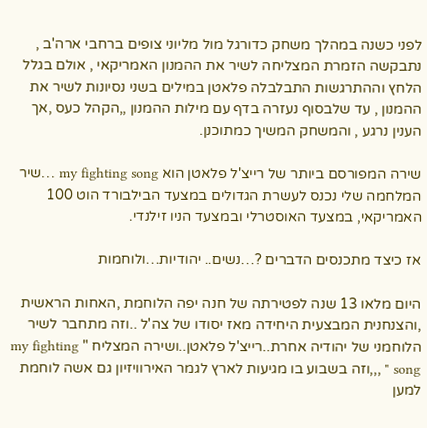לפני כשנה במהלך משחק כדורגל מול מליוני צופים ברחבי ארה'ב , נתבקשה הזמרת המצליחה לשיר את ההמנון האמריקאי , אולם בגלל הלחץ וההתרגשות התבלבלה פלאטן במילים בשני נסיונות לשיר את ההמנון , עד שלבסוף נעזרה בדף עם מילות ההמנון ,,הקהל כעס ,אך הענין נרגע , והמשחק המשיך כמתוכנן.

שירה המפורסם ביותר של רייצ'ל פלאטן הוא my fighting song …שיר המלחמה שלי נכנס לעשרת הגדולים במצעד הבילבורד הוט 100 האמריקאי, במצעד האוסטרלי ובמצעד הניו זילנדי.

אז כיצד מתכנסים הדברים ?…נשים.. יהודיות…ולוחמות

היום מלאו 13 שנה לפטירתה של חנה יפה הלוחמת ,האחות הראשית ,והצנחנית המבצעית היחידה מאז יסודו של צה'ל ..וזה מתחבר לשיר הלוחמני של יהודיה אחרת..רייצ'ל פלאטן..ושירה המצליח " my fighting song " ,,,וזה בשבוע בו מגיעות לארץ לגמר האירוויזיון גם אשה לוחמת למען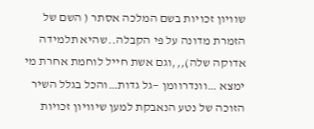שוויון זכויות בשם המלכה אסתר ( השם של הזמרת מדונה על פי הקבלה..שהיא תלמידה אדוקה שלה),,,וגם אשת חייל לוחמת אחרת מי ימצא …וונדרוומן —גל גדות…והכל בגלל השיר הזוכה של נטע הנאבקת למען שיוויון זכויות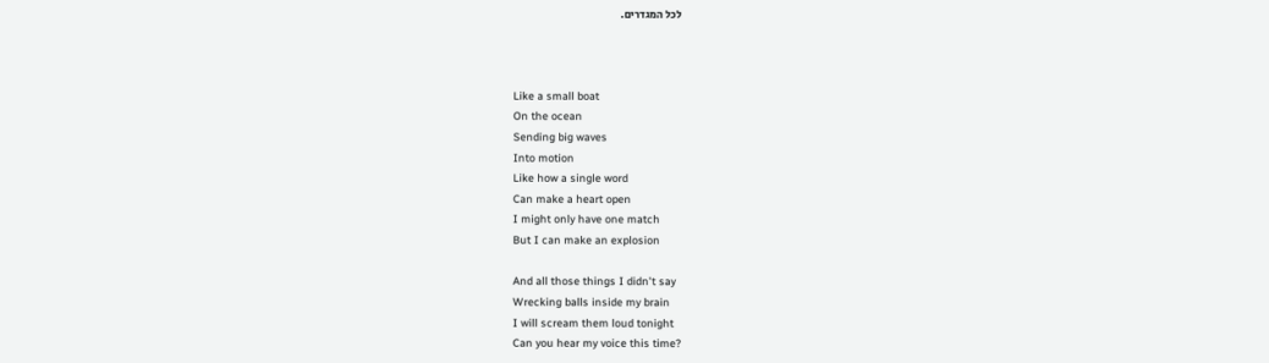לכל המגדרים.



Like a small boat
On the ocean
Sending big waves
Into motion
Like how a single word
Can make a heart open
I might only have one match
But I can make an explosion

And all those things I didn't say
Wrecking balls inside my brain
I will scream them loud tonight
Can you hear my voice this time?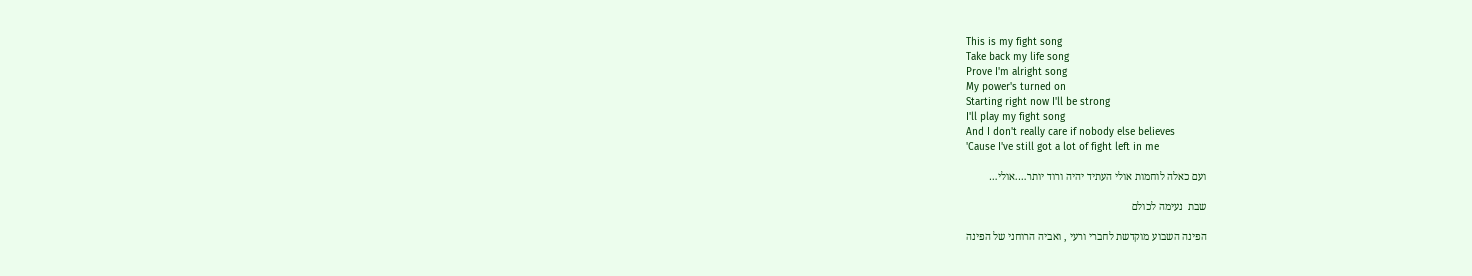This is my fight song
Take back my life song
Prove I'm alright song
My power's turned on
Starting right now I'll be strong
I'll play my fight song
And I don't really care if nobody else believes
'Cause I've still got a lot of fight left in me

ועם כאלה לוחמות אולי העתיד יהיה ורוד יותר….אולי…

שבת  נעימה לכולם

הפינה השבוע מוקדשת לחברי ורעי , ואביה הרוחני של הפינה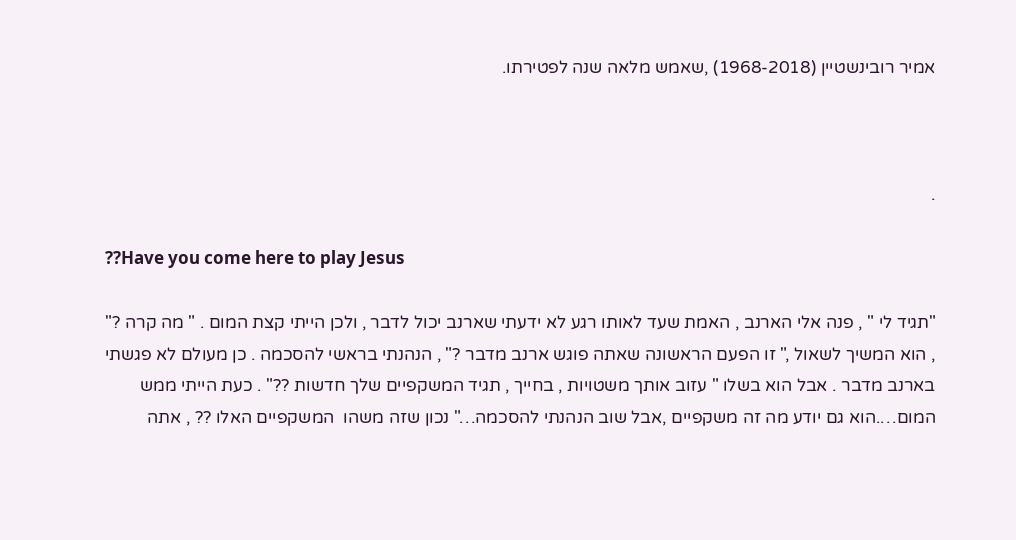אמיר רובינשטיין (1968-2018) ,שאמש מלאה שנה לפטירתו.



.

??Have you come here to play Jesus

"תגיד לי " , פנה אלי הארנב , האמת שעד לאותו רגע לא ידעתי שארנב יכול לדבר , ולכן הייתי קצת המום . " מה קרה ?" , הוא המשיך לשאול ," זו הפעם הראשונה שאתה פוגש ארנב מדבר ?" , הנהנתי בראשי להסכמה . כן מעולם לא פגשתי בארנב מדבר . אבל הוא בשלו " עזוב אותך משטויות , בחייך , תגיד המשקפיים שלך חדשות ??" . כעת הייתי ממש המום….הוא גם יודע מה זה משקפיים ,אבל שוב הנהנתי להסכמה…" נכון שזה משהו  המשקפיים האלו ?? , אתה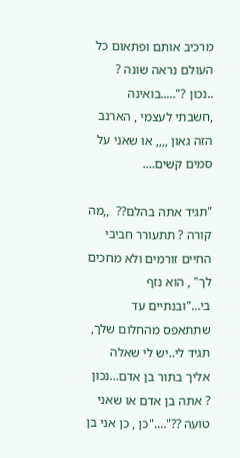מרכיב אותם ופתאום כל העולם נראה שונה ? ..נכון ?"…..בואינה ,חשבתי לעצמי , הארנב הזה גאון ,,,, או שאני על סמים קשים….

"תגיד אתה בהלם??  ,,מה קורה ? תתעורר חביבי החיים זורמים ולא מחכים לך" , הוא נזף בי…"ובנתיים עד שתתאפס מהחלום שלך, תגיד לי..יש לי שאלה אליך בתור בן אדם…נכון ? אתה בן אדם או שאני טועה ??"…."כן , כן אני בן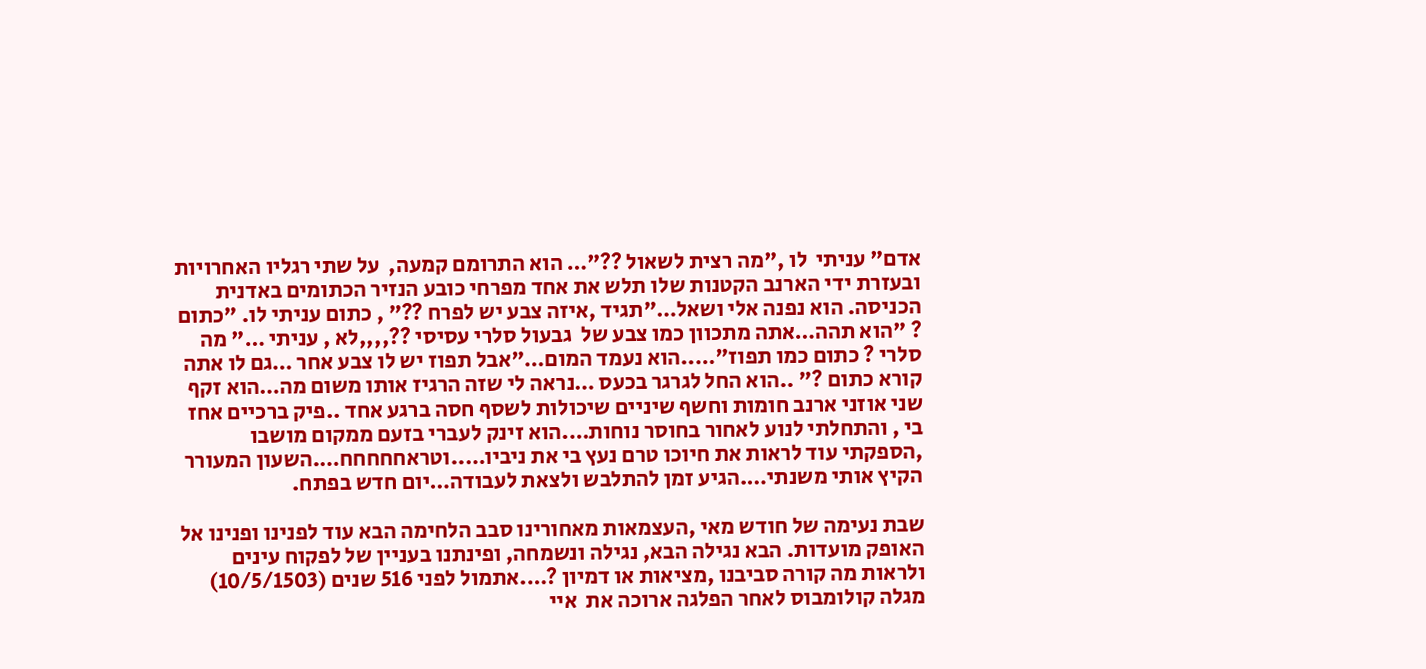אדם" עניתי  לו ,"מה רצית לשאול ??"… הוא התרומם קמעה,  על שתי רגליו האחרויות ובעזרת ידי הארנב הקטנות שלו תלש את אחד מפרחי כובע הנזיר הכתומים באדנית הכניסה. הוא נפנה אלי ושאל…"תגיד ,איזה צבע יש לפרח ??" , כתום עניתי לו. "כתום ? "הוא תהה…אתה מתכוון כמו צבע של  גבעול סלרי עסיסי ??,,,,לא , עניתי …" מה סלרי ? כתום כמו תפוז"…..הוא נעמד המום…"אבל תפוז יש לו צבע אחר …גם לו אתה קורא כתום ?" ..הוא החל לגרגר בכעס …נראה לי שזה הרגיז אותו משום מה…הוא זקף שני אוזני ארנב חומות וחשף שיניים שיכולות לשסף חסה ברגע אחד ..פיק ברכיים אחז בי , והתחלתי לנוע לאחור בחוסר נוחות….הוא זינק לעברי בזעם ממקום מושבו ,הספקתי עוד לראות את חיוכו טרם נעץ בי את ניביו…..וטראחחחחח….השעון המעורר הקיץ אותי משנתי….הגיע זמן להתלבש ולצאת לעבודה…יום חדש בפתח.

שבת נעימה של חודש מאי ,העצמאות מאחורינו סבב הלחימה הבא עוד לפנינו ופנינו אל האופק מועדות. הבא נגילה הבא, נגילה ונשמחה, ופינתנו בעניין של לפקוח עינים ולראות מה קורה סביבנו ,מציאות או דמיון ?….אתמול לפני 516 שנים (10/5/1503) מגלה קולומבוס לאחר הפלגה ארוכה את  איי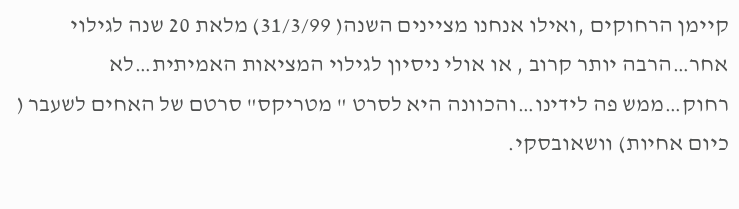קיימן הרחוקים ,ואילו אנחנו מציינים השנה( 31/3/99) מלאת 20 שנה לגילוי אחר…הרבה יותר קרוב , או אולי ניסיון לגילוי המציאות האמיתית…לא רחוק…ממש פה לידינו…והכוונה היא לסרט " מטריקס" סרטם של האחים לשעבר ( כיום אחיות) וושאובסקי.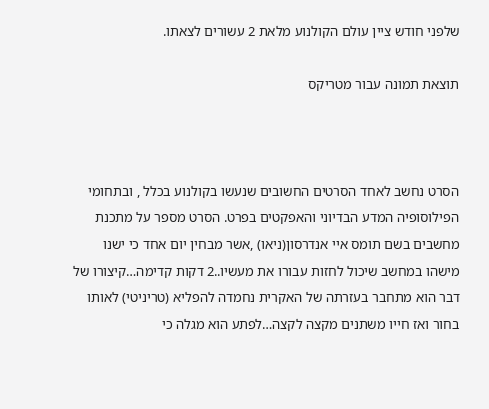שלפני חודש ציין עולם הקולנוע מלאת 2 עשורים לצאתו.

תוצאת תמונה עבור מטריקס



הסרט נחשב לאחד הסרטים החשובים שנעשו בקולנוע בכלל , ובתחומי  הפילוסופיה המדע הבדיוני והאפקטים בפרט. הסרט מספר על מתכנת מחשבים בשם תומס איי אנדרסון(ניאו) ,אשר מבחין יום אחד כי ישנו מישהו במחשב שיכול לחזות עבורו את מעשיו..2 דקות קדימה…קיצורו של דבר הוא מתחבר בעזרתה של האקרית נחמדה להפליא (טריניטי) לאותו בחור ואז חייו משתנים מקצה לקצה…לפתע הוא מגלה כי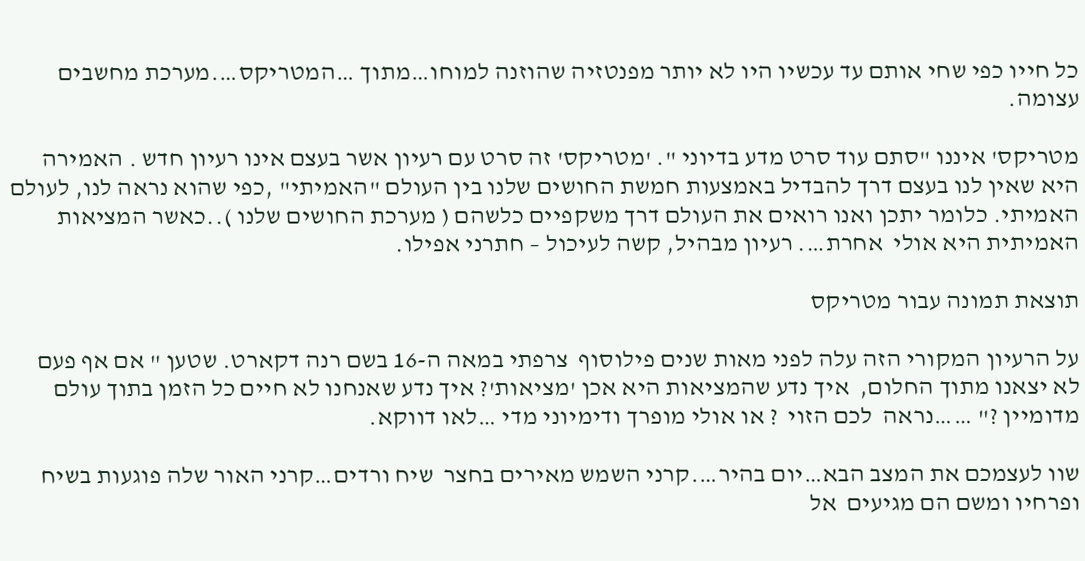כל חייו כפי שחי אותם עד עכשיו היו לא יותר מפנטזיה שהוזנה למוחו…מתוך …המטריקס….מערכת מחשבים עצומה.

מטריקס' איננו "סתם עוד סרט מדע בדיוני ". 'מטריקס' זה סרט עם רעיון אשר בעצם אינו רעיון חדש . האמירה היא שאין לנו בעצם דרך להבדיל באמצעות חמשת החושים שלנו בין העולם "האמיתי" ,כפי שהוא נראה לנו, לעולם האמיתי. כלומר יתכן ואנו רואים את העולם דרך משקפיים כלשהם ( מערכת החושים שלנו )..כאשר המציאות האמיתית היא אולי  אחרת…. רעיון מבהיל, קשה לעיכול – חתרני אפילו.

תוצאת תמונה עבור מטריקס

על הרעיון המקורי הזה עלה לפני מאות שנים פילוסוף  צרפתי במאה ה-16 בשם רנה דקארט. שטען " אם אף פעם לא יצאנו מתוך החלום,  איך נדע שהמציאות היא אכן 'מציאות'? איך נדע שאנחנו לא חיים כל הזמן בתוך עולם מדומיין ?" ……נראה  לכם הזוי  ? או אולי מופרך ודימיוני מדי …לאו דווקא.

שוו לעצמכם את המצב הבא…יום בהיר….קרני השמש מאירים בחצר  שיח ורדים…קרני האור שלה פוגעות בשיח ופרחיו ומשם הם מגיעים  אל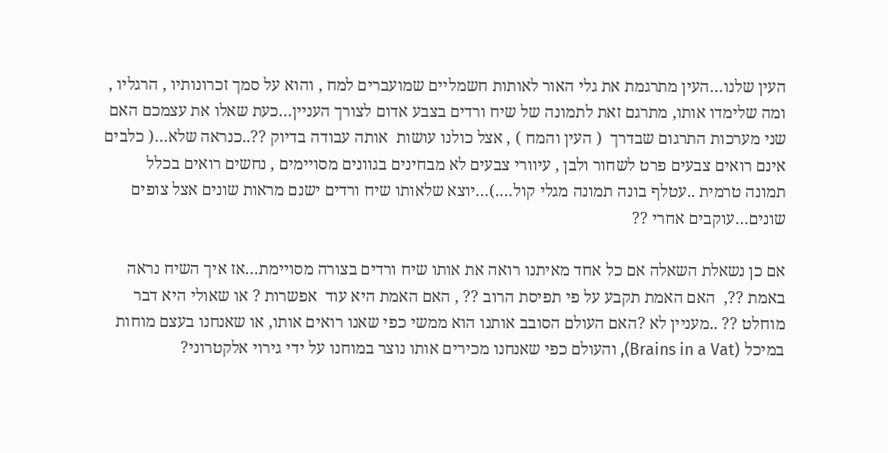העין שלנו…העין מתרגמת את גלי האור לאותות חשמליים שמועברים למח , והוא על סמך זכרונותיו , הרגליו , ומה שלימדו אותו, מתרגם זאת לתמונה של שיח ורדים בצבע אדום לצורך העניין…כעת שאלו את עצמכם האם שני מערכות התרגום שבדרך  ( העין והמח ) , אצל כולנו עושות  אותה עבודה בדיוק ??..כנראה שלא…( כלבים אינם רואים צבעים פרט לשחור ולבן , עיוורי צבעים לא מבחינים בגוונים מסויימים , נחשים רואים בכלל תמונה טרמית ..עטלף בונה תמונה מגלי קול….)…יוצא שלאותו שיח ורדים ישנם מראות שונים אצל צופים שונים…עוקבים אחרי ??

אם כן נשאלת השאלה אם כל אחד מאיתנו רואה את אותו שיח ורדים בצורה מסויימת…אז איך השיח נראה באמת ??,  האם האמת תקבע על פי תפיסת הרוב ?? , האם האמת היא עוד  אפשרות ? או שאולי היא דבר מוחלט ?? ..מעניין לא ?האם העולם הסובב אותנו הוא ממשי כפי שאנו רואים אותו, או שאנחנו בעצם מוחות  במיכל (Brains in a Vat), והעולם כפי שאנחנו מכירים אותו נוצר במוחנו על ידי גירוי אלקטרוני?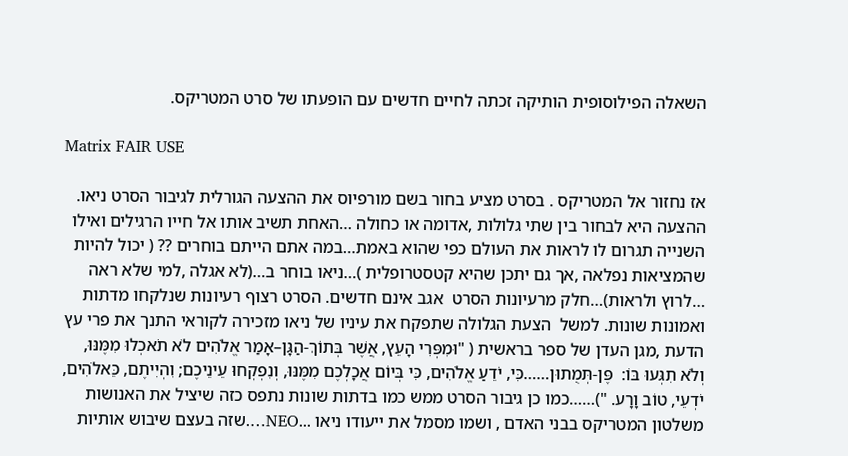השאלה הפילוסופית הותיקה זכתה לחיים חדשים עם הופעתו של סרט המטריקס.

Matrix FAIR USE

אז נחזור אל המטריקס . בסרט מציע בחור בשם מורפיוס את ההצעה הגורלית לגיבור הסרט ניאו. ההצעה היא לבחור בין שתי גלולות ,אדומה או כחולה …האחת תשיב אותו אל חייו הרגילים ואילו השנייה תגרום לו לראות את העולם כפי שהוא באמת…במה אתם הייתם בוחרים ?? ( יכול להיות שהמציאות נפלאה ,אך גם יתכן שהיא קטסטרופלית )…ניאו בוחר ב…(לא אגלה ,למי שלא ראה …לרוץ ולראות)…חלק מרעיונות הסרט  אגב אינם חדשים. הסרט רצוף רעיונות שנלקחו מדתות ואמונות שונות. למשל  הצעת הגלולה שתפקח את עיניו של ניאו מזכירה לקוראי התנך את פרי עץ הדעת ,מגן העדן של ספר בראשית ( "וּמִפְּרִי הָעֵץ, אֲשֶׁר בְּתוֹךְ-הַגָּן–אָמַר אֱלֹהִים לֹא תֹאכְלוּ מִמֶּנּוּ, וְלֹא תִגְּעוּ בּוֹ:  פֶּן-תְּמֻתוּן……כִּי, יֹדֵעַ אֱלֹהִים, כִּי בְּיוֹם אֲכָלְכֶם מִמֶּנּוּ, וְנִפְקְחוּ עֵינֵיכֶם; וִהְיִיתֶם, כֵּאלֹהִים, יֹדְעֵי, טוֹב וָרָע. ")……כמו כן גיבור הסרט ממש כמו בדתות שונות נתפס כזה שיציל את האנושות משלטון המטריקס בבני האדם , ושמו מסמל את ייעודו ניאו ...NEO….שזה בעצם שיבוש אותיות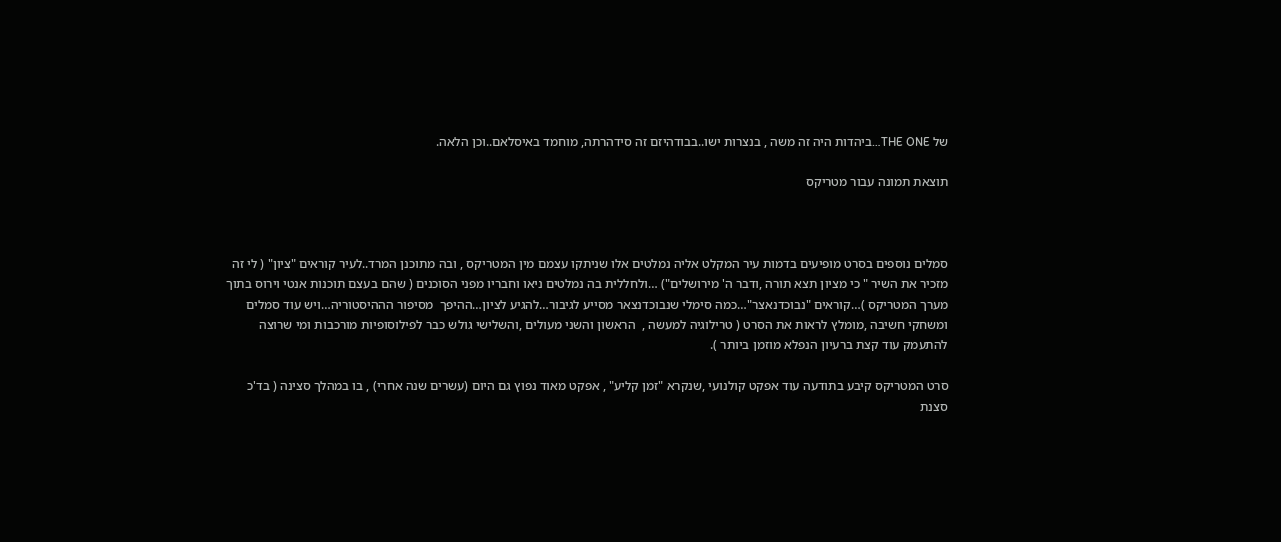של THE ONE…ביהדות היה זה משה , בנצרות ישו..בבודהיזם זה סידהרתה, מוחמד באיסלאם..וכן הלאה.

תוצאת תמונה עבור מטריקס



סמלים נוספים בסרט מופיעים בדמות עיר המקלט אליה נמלטים אלו שניתקו עצמם מין המטריקס , ובה מתוכנן המרד..לעיר קוראים "ציון" ( לי זה מזכיר את השיר " כי מציון תצא תורה ,ודבר ה' מירושלים") …ולחללית בה נמלטים ניאו וחבריו מפני הסוכנים ( שהם בעצם תוכנות אנטי וירוס בתוך מערך המטריקס )…קוראים "נבוכדנאצר"…כמה סימלי שנבוכדנצאר מסייע לגיבור…להגיע לציון…ההיפך  מסיפור הההיסטוריה…ויש עוד סמלים ומשחקי חשיבה ,מומלץ לראות את הסרט ( טרילוגיה למעשה ,  הראשון והשני מעולים ,והשלישי גולש כבר לפילוסופיות מורכבות ומי שרוצה להתעמק עוד קצת ברעיון הנפלא מוזמן ביותר ).

סרט המטריקס קיבע בתודעה עוד אפקט קולנועי ,שנקרא "זמן קליע" , אפקט מאוד נפוץ גם היום (עשרים שנה אחרי) , בו במהלך סצינה ( בד'כ סצנת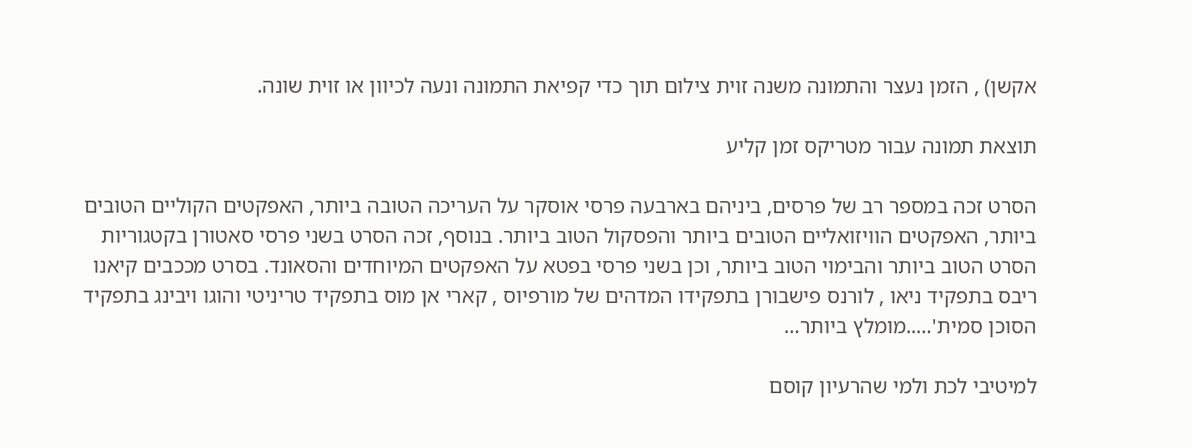אקשן) , הזמן נעצר והתמונה משנה זוית צילום תוך כדי קפיאת התמונה ונעה לכיוון או זוית שונה.

תוצאת תמונה עבור מטריקס זמן קליע

הסרט זכה במספר רב של פרסים, ביניהם בארבעה פרסי אוסקר על העריכה הטובה ביותר, האפקטים הקוליים הטובים ביותר, האפקטים הוויזואליים הטובים ביותר והפסקול הטוב ביותר. בנוסף, זכה הסרט בשני פרסי סאטורן בקטגוריות הסרט הטוב ביותר והבימוי הטוב ביותר, וכן בשני פרסי בפטא על האפקטים המיוחדים והסאונד. בסרט מככבים קיאנו ריבס בתפקיד ניאו , לורנס פישבורן בתפקידו המדהים של מורפיוס , קארי אן מוס בתפקיד טריניטי והוגו ויבינג בתפקיד הסוכן סמית'…..מומלץ ביותר…

למיטיבי לכת ולמי שהרעיון קוסם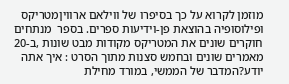מוזמן לקרוא על כך בסיפרו של ווילאם ארוויןמטריקס ופילוסופיה בהוצאת פן-וידיעות ספרים. בספר  מנתחים חוקרים שונים את המטריקס מקודות מבט שונות ,ב-20 מאמרים שונים ובחמש סצנות מתוך הסרט : איך אתה יודע?המדבר של הממשי, במורד מחילת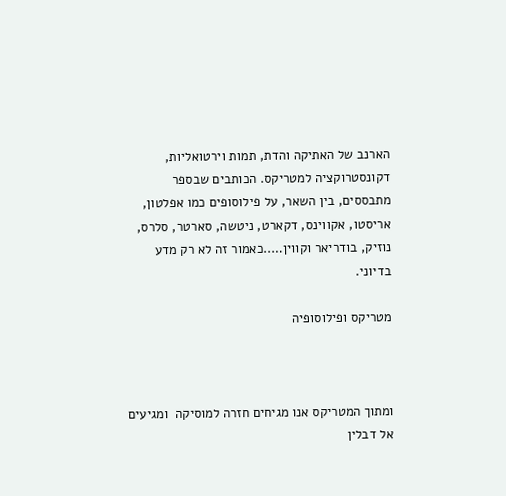הארנב של האתיקה והדת, תמות וירטואליות, דקונסטרוקציה למטריקס. הכותבים שבספר מתבססים, בין השאר, על פילוסופים כמו אפלטון, אריסטו, אקווינס, דקארט, ניטשה, סארטר, סלרס, נוזיק, בודריאר וקווין…..כאמור זה לא רק מדע בדיוני.

מטריקס ופילוסופיה



ומתוך המטריקס אנו מגיחים חזרה למוסיקה  ומגיעים אל דבלין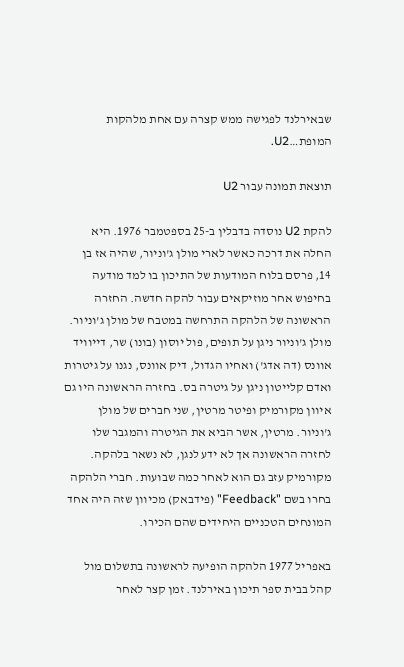שבאירלנד לפגישה ממש קצרה עם אחת מלהקות המופת…U2.

תוצאת תמונה עבור U2

להקת U2 נוסדה בדבלין ב-25 בספטמבר 1976. היא החלה את דרכה כאשר לארי מולן ג'וניור, שהיה אז בן 14, פרסם בלוח המודעות של התיכון בו למד מודעה בחיפוש אחר מוזיקאים עבור להקה חדשה. החזרה הראשונה של הלהקה התרחשה במטבח של מולן ג'וניור. מולן ג'וניור ניגן על תופים, פול יוסון (בונו) שר, דייוויד אוונס (דה אדג') ואחיו הגדול, דיק אוונס, נגנו על גיטרות ואדם קלייטון ניגן על גיטרה בס. בחזרה הראשונה היו גם איוון מקורמיק ופיטר מרטין, שני חברים של מולן ג'וניור. מרטין, אשר הביא את הגיטרה והמגבר שלו לחזרה הראשונה אך לא ידע לנגן, לא נשאר בלהקה. מקורמיק עזב גם הוא לאחר כמה שבועות. חברי הלהקה בחרו בשם "Feedback" (פידבאק) מכיוון שזה היה אחד המונחים הטכניים היחידים שהם הכירו.

באפריל 1977 הלהקה הופיעה לראשונה בתשלום מול קהל בבית ספר תיכון באירלנד. זמן קצר לאחר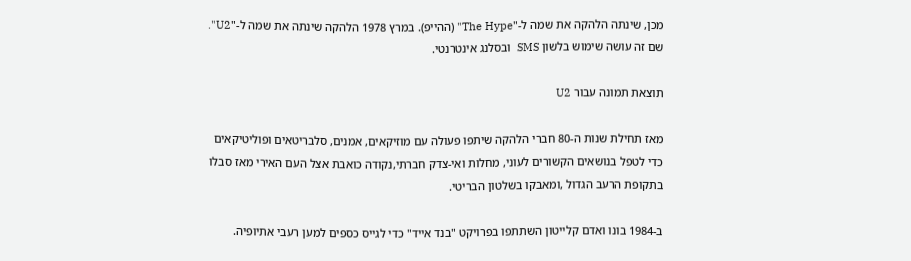מכן, שינתה הלהקה את שמה ל-"The Hype" (ההייפ). במרץ 1978 הלהקה שינתה את שמה ל-"U2". שם זה עושה שימוש בלשון SMS  ובסלנג אינטרנטי.

תוצאת תמונה עבור U2

מאז תחילת שנות ה-80 חברי הלהקה שיתפו פעולה עם מוזיקאים, אמנים, סלבריטאים ופוליטיקאים כדי לטפל בנושאים הקשורים לעוני, מחלות ואי-צדק חברתי,נקודה כואבת אצל העם האירי מאז סבלו  בתקופת הרעב הגדול ,ומאבקו בשלטון הבריטי.

ב-1984 בונו ואדם קלייטון השתתפו בפרויקט "בנד אייד" כדי לגייס כספים למען רעבי אתיופיה.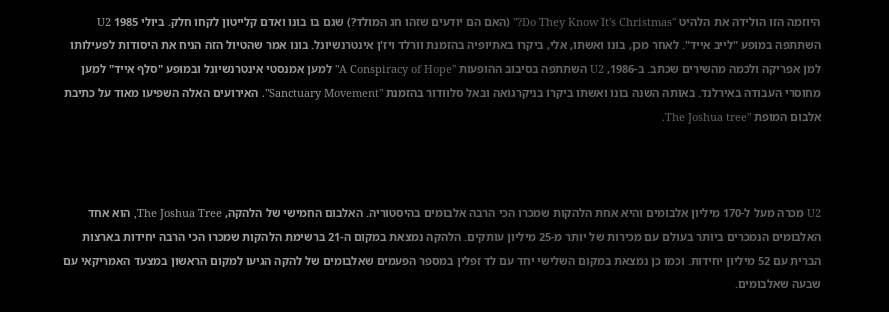היוזמה הזו הולידה את הלהיט "Do They Know It's Christmas?" (האם הם יודעים שזהו חג המולד?) שגם בו בונו ואדם קלייטון לקחו חלק. ביולי 1985 U2 השתתפה במופע "לייב אייד". לאחר מכן, בונו ואשתו, אלי, ביקרו באתיופיה בהזמנת וורלד ויז'ן אינטרנשיונל. בונו אמר שהטיול הזה הניח את היסודות לפעילותו למן אפריקה ולכמה מהשירים שכתב. ב-1986, U2 השתתפה בסיבוב ההופעות "A Conspiracy of Hope" למען אמנסטי אינטרנשיונל ובמופע "סלף אייד" למען מחוסרי העבודה באירלנד. באותה השנה בונו ואשתו ביקרו בניקרגואה ובאל סלוודור בהזמנת "Sanctuary Movement". האירועים האלה השפיעו מאוד על כתיבת אלבום המופת "The Joshua tree.



U2 מכרה מעל ל-170 מיליון אלבומים והיא אחת הלהקות שמכרו הכי הרבה אלבומים בהיסטוריה. האלבום החמישי של הלהקה, The Joshua Tree, הוא אחד האלבומים הנמכרים ביותר בעולם עם מכירות של יותר מ-25 מיליון עותקים. הלהקה נמצאת במקום ה-21 ברשימת הלהקות שמכרו הכי הרבה יחידות בארצות הברית עם 52 מיליון יחידות. וכמו כן נמצאת במקום השלישי יחד עם לד זפלין במספר הפעמים שאלבומים של להקה הגיעו למקום הראשון במצעד האמריקאי עם שבעה שאלבומים.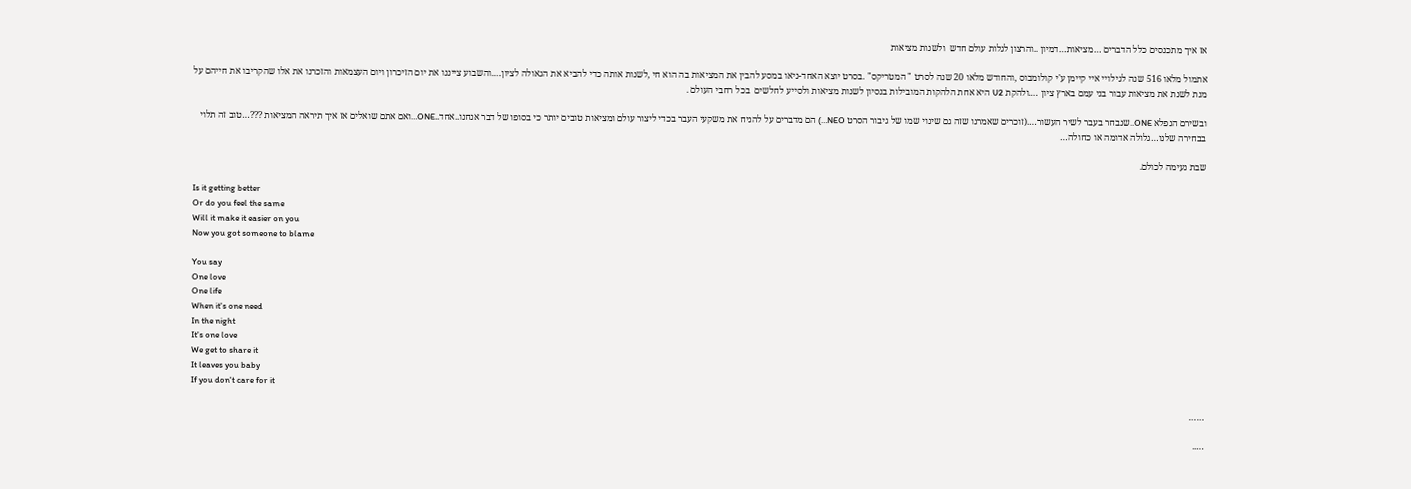אז איך מתכנסים כלל הדברים …מציאות…דמיון ..והרצון לגלות עולם חדש  ולשנות מציאות

אתמול מלאו 516 שנה לגילויי איי קיימן ע'י קולומבוס ,והחודש מלאו 20 שנה לסרט " המטריקס" .בסרט יוצא האחד-ניאו במסע להבין את המציאות בה הוא חי ,לשנות אותה כדי להביא את הגאולה לציון….והשבוע צייננו את יום הזיכרון ויום העצמאות והזכרנו את אלו שהקריבו את חייהם על מנת לשנת את מציאות עבור בני עמם בארץ ציון ….ולהקת U2 היא אחת הלהקות המובילות בנסיון לשנות מציאות ולסייע לחלשים  בכל רחבי העולם .

ובשירם הנפלא ONE..שנבחר בעבר לשיר העשור….(זוכרים שאמרנו שזה גם שינוי שמו של גיבור הסרט NEO…) הם מדברים על להניח את משקעי העבר בכדי ליצור עולם ומציאות טובים יותר כי בסופו של דבר אנחנו..אחד..ONE…ואם אתם שואלים אז איך תיראה המציאות ???…טוב זה תלוי בבחירה שלנו…גלולה אדומה או כחולה…

שבת נעימה לכולם.

Is it getting better
Or do you feel the same
Will it make it easier on you
Now you got someone to blame

You say
One love
One life
When it's one need
In the night
It's one love
We get to share it
It leaves you baby
If you don't care for it

……

…..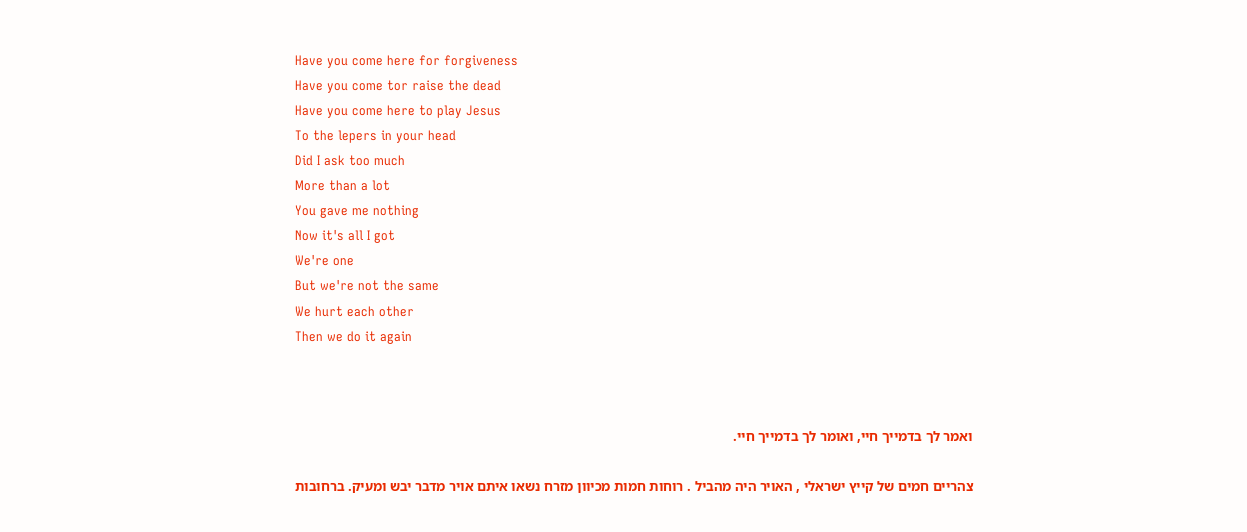Have you come here for forgiveness
Have you come tor raise the dead
Have you come here to play Jesus
To the lepers in your head
Did I ask too much
More than a lot
You gave me nothing
Now it's all I got
We're one
But we're not the same
We hurt each other
Then we do it again



ואמר לך בדמייך חיי, ואומר לך בדמייך חיי.

צהריים חמים של קייץ ישראלי , האויר היה מהביל . רוחות חמות מכיוון מזרח נשאו איתם אויר מדבר יבש ומעיק. ברחובות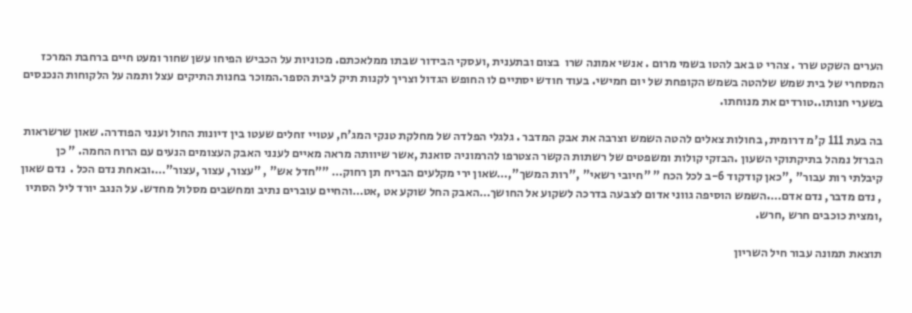הערים השקט שרר . צהרי ט באב להטו בשמי מרום . אנשי אמונה שרו  בצום ובתענית ,ועסקי הבידור שבתו ממלאכתם. מכוניות על הכביש הפיחו עשן שחור ומעט חיים ברחבת המרכז המסחרי של בית שמש שלהטה בשמש הקופחת של יום חמישי. בעוד חודש יסתיים לו החופש הגדול וצריך לקנות תיק לבית הספר.המוכר בחנות התיקים עצל ותמה על הלקוחות הנכנסים בשערי חנותו..טורדים את מנוחתו.

בה בעת 111 ק'מ דרומית, בחולות צאלים להטה השמש וצרבה את אבק המדבר . גלגלי הפלדה של מחלקת טנקי המג'ח, עטויי זחלים שעטו בין דיונות החול וענני הפודרה. שאון שרשראות הברזל נמהל בתיקתוקי השעון .הבזקי קולות ומשפטים של רשתות הקשר הצטרפו להרמוניה סואנת ,אשר שיוותה מראה מאיים לענני האבק העצומים הנעים עם הרוח החמה. " כן קיבלתי רות עבור" ,"כאן קודקוד 6-ב לכל הכח " "חיובי רשאי" ,"רות המשך",…שאון ירי מקלעים הבריח תן רחוק… ""חדל אש" , "עצור, עצור ,עצור"….ובאחת נדם הכל .  נדם שאון , נדם מדבר, נדם אדם….השמש הוסיפה גווני אדום לצבעה בדרכה לשקוע אל החושך…האבק החל שוקע אט ,אט…והחיים עוברים נתיב ומחשבים מסלול מחדש. על הנגב יורד ליל הסתיו ,ומצית כוכבים חרש ,חרש.

תוצאת תמונה עבור חיל השריון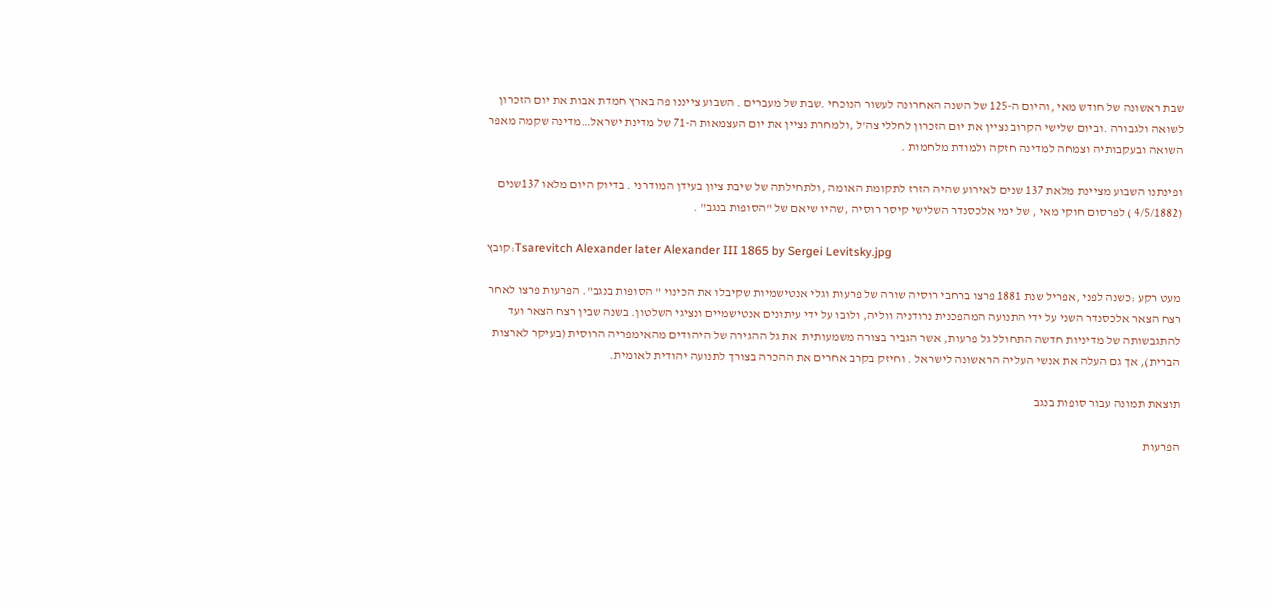שבת ראשונה של חודש מאי ,והיום ה-125 של השנה האחרונה לעשור הנוכחי .שבת של מעברים . השבוע צייננו פה בארץ חמדת אבות את יום הזכרון לשואה ולגבורה .וביום שלישי הקרוב נציין את יום הזכרון לחללי צה'ל ,ולמחרת נציין את יום העצמאות ה-71 של מדינת ישראל…מדינה שקמה מאפר השואה ובעקבותיה וצמחה למדינה חזקה ולמודת מלחמות .

ופינתנו השבוע מציינת מלאת 137 שנים לאירוע שהיה הזרז לתקומת האומה ,ולתחילתה של שיבת ציון בעידן המודרני . בדיוק היום מלאו 137שנים (4/5/1882 ) לפרסום חוקי מאי , של ימי אלכסנדר השלישי קיסר רוסיה ,שהיו שיאם של "הסופות בנגב" .

קובץ:Tsarevitch Alexander later Alexander III 1865 by Sergei Levitsky.jpg

מעט רקע :כשנה לפני ,אפריל שנת 1881 פרצו ברחבי רוסיה שורה של פרעות וגלי אנטישמיות שקיבלו את הכינוי " הסופות בנגב". הפרעות פרצו לאחר רצח הצאר אלכסנדר השני על ידי התנועה המהפכנית נרודניה ווליה, ולובו על ידי עיתונים אנטישמיים ונציגי השלטון. בשנה שבין רצח הצאר ועד להתגבשותה של מדיניות חדשה התחולל גל פרעות, אשר הגביר בצורה משמעותית  את גל ההגירה של היהודים מהאימפריה הרוסית (בעיקר לארצות הברית), אך גם העלה את אנשי העליה הראשונה לישראל . וחיזק בקרב אחרים את ההכרה בצורך לתנועה יהודית לאומית.

תוצאת תמונה עבור סופות בנגב

הפרעות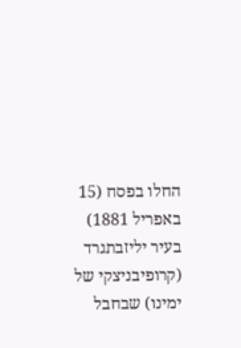החלו בפסח (15 באפריל 1881) בעיר יליזבתגרד (קרופיבניצקי של ימינו) שבחבל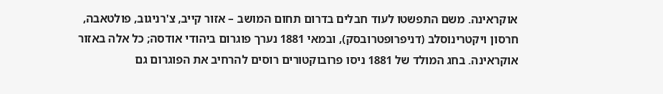אוקראינה. משם התפשטו לעוד חבלים בדרום תחום המושב – אזור קייב, צ'רניגוב, פולטאבה, חרסון ויקטרינוסלב (דניפרופטרובסק), ובמאי 1881 נערך פוגרום ביהודי אודסה; כל אלה באזור אוקראינה. בחג המולד של 1881 ניסו פרובוקטורים רוסים להרחיב את הפוגרום גם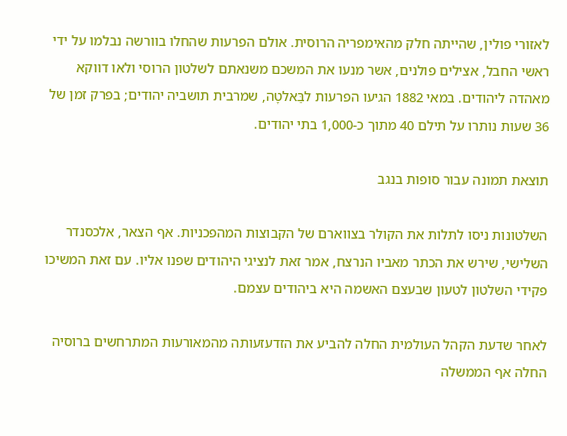לאזורי פולין, שהייתה חלק מהאימפריה הרוסית. אולם הפרעות שהחלו בוורשה נבלמו על ידי ראשי החבל, אצילים פולנים, אשר מנעו את המשכם משנאתם לשלטון הרוסי ולאו דווקא מאהדה ליהודים. במאי 1882 הגיעו הפרעות לבַּאלטָה, שמרבית תושביה יהודים; בפרק זמן של 36 שעות נותרו על תילם 40 מתוך כ-1,000 בתי יהודים.

תוצאת תמונה עבור סופות בנגב

השלטונות ניסו לתלות את הקולר בצווארם של הקבוצות המהפכניות. אף הצאר, אלכסנדר השלישי, שירש את הכתר מאביו הנרצח, אמר זאת לנציגי היהודים שפנו אליו. עם זאת המשיכו פקידי השלטון לטעון שבעצם האשמה היא ביהודים עצמם.

לאחר שדעת הקהל העולמית החלה להביע את הזדעזעותה מהמאורעות המתרחשים ברוסיה החלה אף הממשלה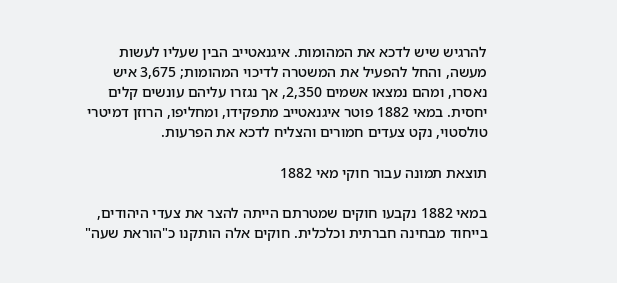להרגיש שיש לדכא את המהומות. איגנאטייב הבין שעליו לעשות מעשה, והחל להפעיל את המשטרה לדיכוי המהומות; 3,675 איש נאסרו, ומהם נמצאו אשמים 2,350, אך נגזרו עליהם עונשים קלים יחסית. במאי 1882 פוטר איגנאטייב מתפקידו, ומחליפו, הרוזן דמיטרי טולסטוי, נקט צעדים חמורים והצליח לדכא את הפרעות.

תוצאת תמונה עבור חוקי מאי 1882

במאי 1882 נקבעו חוקים שמטרתם הייתה להצר את צעדי היהודים, בייחוד מבחינה חברתית וכלכלית. חוקים אלה הותקנו כ"הוראת שעה"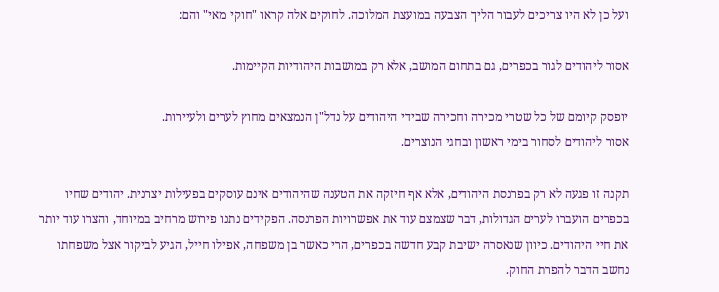ועל כן לא היו צריכים לעבור הליך הצבעה במועצת המלוכה. לחוקים אלה קראו "חוקי מאי" והם:

אסור ליהודים לגור בכפרים, גם בתחום המושב, אלא רק במושבות היהודיות הקיימות.

יופסק קיומם של כל שטרי מכירה וחכירה שבידי היהודים על נדל"ן הנמצאים מחוץ לערים ולעיירות.
אסור ליהודים לסחור בימי ראשון ובחגי הנוצרים.

תקנה זו פגעה לא רק בפרנסת היהודים, אלא אף חיזקה את הטענה שהיהודים אינם עוסקים בפעילות יצרנית. יהודים שחיו בכפרים הועברו לערים הגדולות, דבר שצמצם עוד את אפשרויות הפרנסה. הפקידים נתנו פירוש מרחיב במיוחד, והצרו עוד יותר את חיי היהודים. כיוון שנאסרה ישיבת קבע חדשה בכפרים, הרי כאשר בן משפחה, אפילו חייל, הגיע לביקור אצל משפחתו נחשב הדבר להפרת החוק.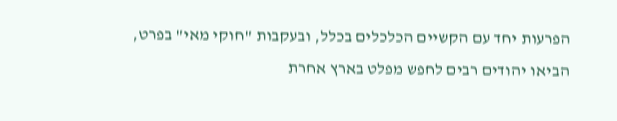הפרעות יחד עם הקשיים הכלכלים בכלל, ובעקבות "חוקי מאי" בפרט, הביאו יהודים רבים לחפש מפלט בארץ אחרת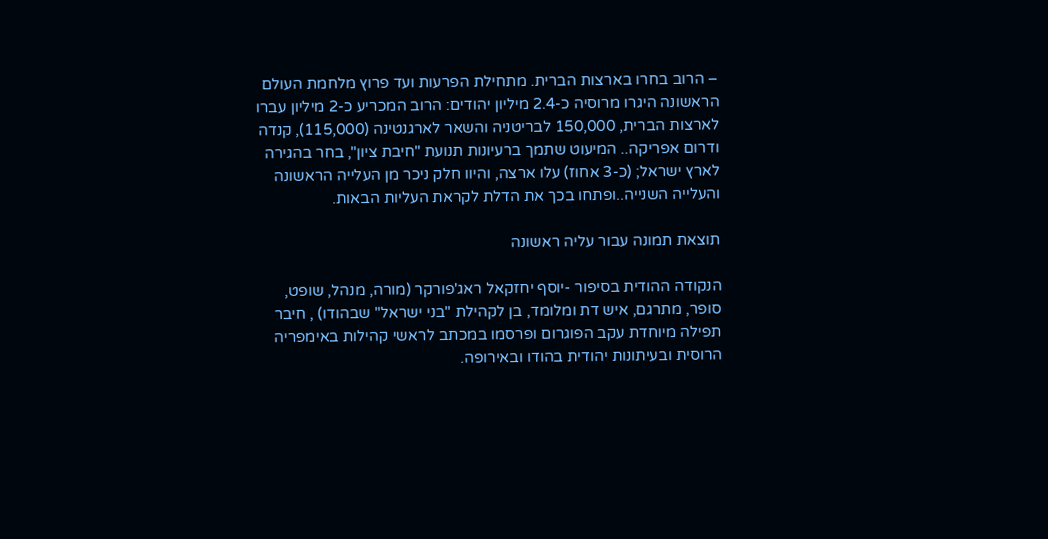– הרוב בחרו בארצות הברית. מתחילת הפרעות ועד פרוץ מלחמת העולם הראשונה היגרו מרוסיה כ-2.4 מיליון יהודים: הרוב המכריע כ-2 מיליון עברו לארצות הברית, 150,000 לבריטניה והשאר לארגנטינה (115,000), קנדה ודרום אפריקה.. המיעוט שתמך ברעיונות תנועת "חיבת ציון", בחר בהגירה לארץ ישראל; (כ-3 אחוז) עלו ארצה, והיוו חלק ניכר מן העלייה הראשונה והעלייה השנייה..ופתחו בכך את הדלת לקראת העליות הבאות.

תוצאת תמונה עבור עליה ראשונה

הנקודה ההודית בסיפור -יוסף יחזקאל ראג'פורקר (מורה, מנהל, שופט, סופר, מתרגם, איש דת ומלומד, בן לקהילת "בני ישראל" שבהודו) , חיבר תפילה מיוחדת עקב הפוגרום ופרסמו במכתב לראשי קהילות באימפריה הרוסית ובעיתונות יהודית בהודו ובאירופה.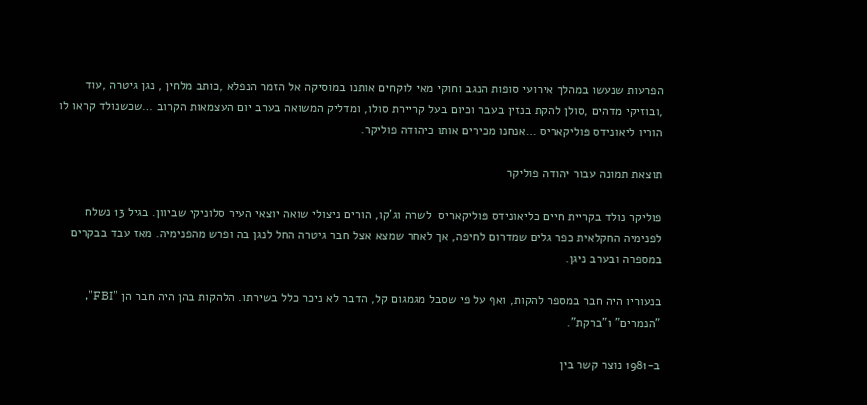הפרעות שנעשו במהלך אירועי סופות הנגב וחוקי מאי לוקחים אותנו במוסיקה אל הזמר הנפלא ,כותב מלחין , נגן גיטרה ,עוד ,ובוזיקי מדהים ,סולן להקת בנזין בעבר וכיום בעל קריירת סולו, ומדליק המשואה בערב יום העצמאות הקרוב …שכשנולד קראו לו הוריו ליאונידס פּוליקאריס …אנחנו מכירים אותו כיהודה פוליקר.

תוצאת תמונה עבור יהודה פוליקר

פוליקר נולד בקריית חיים כליאונידס פּוליקאריס  לשרה וג'קו, הורים ניצולי שואה יוצאי העיר סלוניקי שביוון. בגיל 13 נשלח לפנימיה החקלאית כפר גלים שמדרום לחיפה, אך לאחר שמצא אצל חבר גיטרה החל לנגן בה ופרש מהפנימיה. מאז עבד בבקרים במספרה ובערב ניגן.

בנעוריו היה חבר במספר להקות, ואף על פי שסבל מגמגום קל, הדבר לא ניכר כלל בשירתו. הלהקות בהן היה חבר הן "FBI", "הנמרים" ו"ברקת".

ב-1981 נוצר קשר בין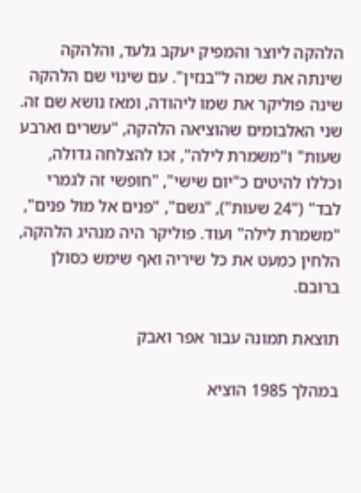הלהקה ליוצר והמפיק יעקב גלעד, והלהקה שינתה את שמה ל"בנזין". עם שינוי שם הלהקה שינה פוליקר את שמו ליהודה, ומאז נושא שם זה. שני האלבומים שהוציאה הלהקה, "עשרים וארבע שעות" ו"משמרת לילה", זכו להצלחה גדולה, וכללו להיטים כ"יום שישי", "חופשי זה לגמרי לבד" ("24 שעות"), "גשם", "פנים אל מול פנים", "משמרת לילה" ועוד. פוליקר היה מנהיג הלהקה, הלחין כמעט את כל שיריה ואף שימש כסולן ברובם.

תוצאת תמונה עבור אפר ואבק

במהלך 1985 הוציא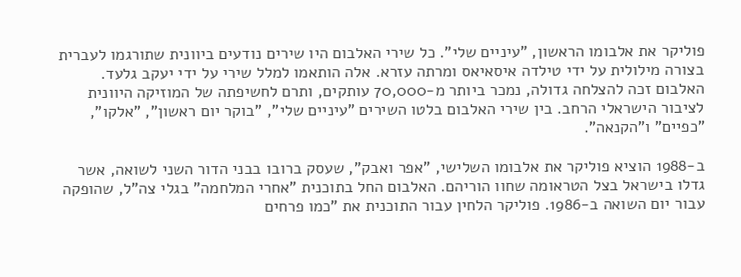פוליקר את אלבומו הראשון, "עיניים שלי". כל שירי האלבום היו שירים נודעים ביוונית שתורגמו לעברית בצורה מילולית על ידי טילדה איסאיאס ומרתה עזרא. אלה הותאמו למלל שירי על ידי יעקב גלעד. האלבום זכה להצלחה גדולה, נמכר ביותר מ-70,000 עותקים, ותרם לחשיפתה של המוזיקה היוונית לציבור הישראלי הרחב. בין שירי האלבום בלטו השירים "עיניים שלי", "בוקר יום ראשון", "אלקו", "כפיים" ו"הקנאה".

ב-1988 הוציא פוליקר את אלבומו השלישי, "אפר ואבק", שעסק ברובו בבני הדור השני לשואה, אשר גדלו בישראל בצל הטראומה שחוו הוריהם. האלבום החל בתוכנית "אחרי המלחמה" בגלי צה"ל, שהופקה עבור יום השואה ב-1986. פוליקר הלחין עבור התוכנית את "כמו פרחים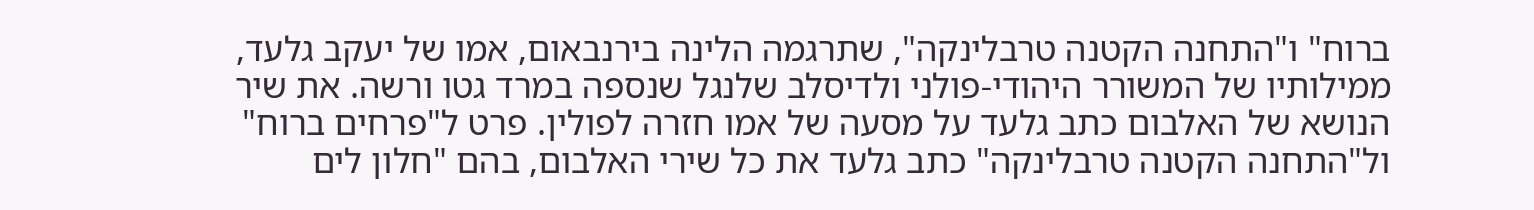ברוח" ו"התחנה הקטנה טרבלינקה", שתרגמה הלינה בירנבאום, אמו של יעקב גלעד, ממילותיו של המשורר היהודי-פולני ולדיסלב שלנגל שנספה במרד גטו ורשה. את שיר הנושא של האלבום כתב גלעד על מסעה של אמו חזרה לפולין. פרט ל"פרחים ברוח" ול"התחנה הקטנה טרבלינקה" כתב גלעד את כל שירי האלבום, בהם "חלון לים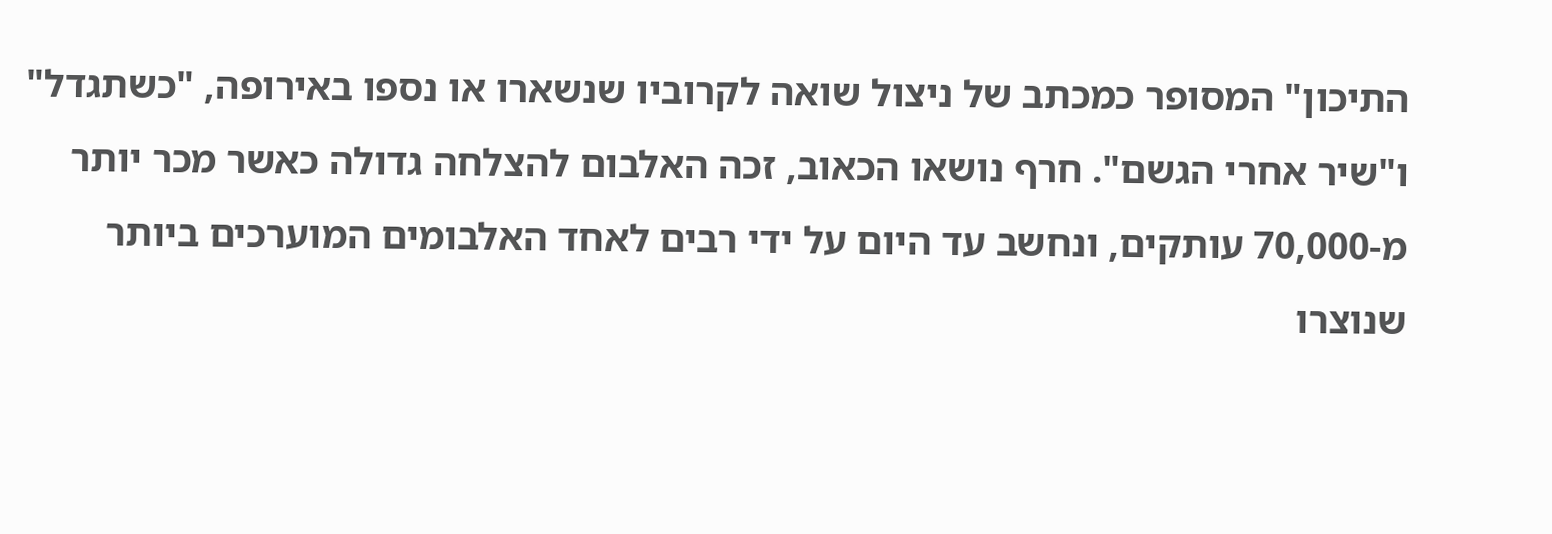התיכון" המסופר כמכתב של ניצול שואה לקרוביו שנשארו או נספו באירופה, "כשתגדל" ו"שיר אחרי הגשם". חרף נושאו הכאוב, זכה האלבום להצלחה גדולה כאשר מכר יותר מ-70,000 עותקים, ונחשב עד היום על ידי רבים לאחד האלבומים המוערכים ביותר שנוצרו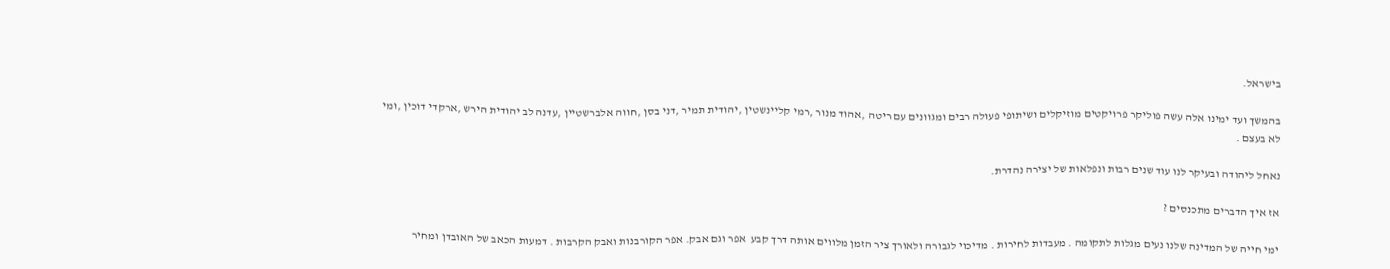בישראל.

בהמשך ועד ימינו אלה עשה פוליקר פרויקטים מוזיקלים ושיתופי פעולה רבים ומגוונים עם ריטה ,אהוד מנור ,רמי קליינשטין ,יהודית תמיר ,דני בסן ,חווה אלברשטיין ,עדנה לב יהודית הירש ,ארקדי דוכין ,ומי לא בעצם .

נאחל ליהודה ובעיקר לנו עוד שנים רבות ונפלאות של יצירה נהדרת.

אז איך הדברים מתכנסים ?

ימי חייה של המדינה שלנו נעים מגלות לתקומה . מעבדות לחירות . מדיכוי לגבורה ולאורך ציר הזמן מלווים אותה דרך קבע  אפר וגם אבק. אפר הקורבנות ואבק הקרבות . דמעות הכאב של האובדן ומחיר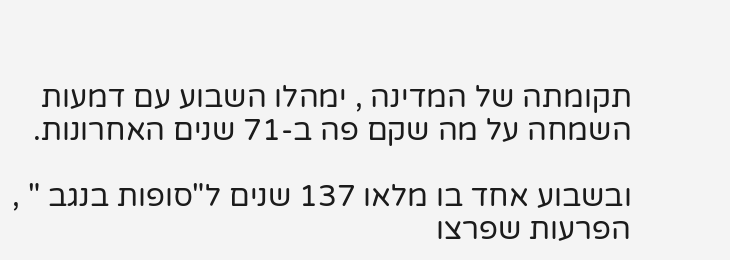תקומתה של המדינה , ימהלו השבוע עם דמעות השמחה על מה שקם פה ב-71 שנים האחרונות.

ובשבוע אחד בו מלאו 137 שנים ל"סופות בנגב " , הפרעות שפרצו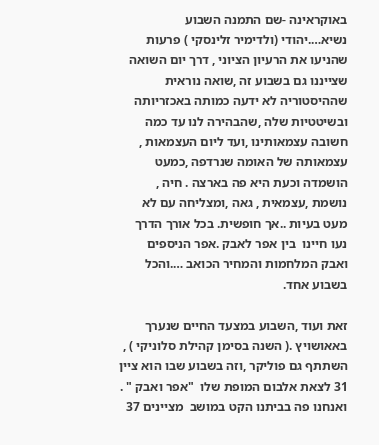באוקראינה -שם התמנה השבוע נשיא….יהודי (ולדימיר זלינסקי ) פרעות שהניעו את הרעיון הציוני , דרך יום השואה שצייננו גם בשבוע זה ,שואה נוראית שההיסטוריה לא ידעה כמותה באכזריותה ובשיטטיות שלה ,שהבהירה לנו עד כמה חשובה עצמאותינו ,ועד ליום העצמאות , עצמאותה של האומה שנרדפה ,כמעט הושמדה וכעת היא פה בארצה . חיה , נושמת ,עצמאית , גאה ,ומצליחה עם לא מעט בעיות ..אך חופשית. בכל אורך הדרך נעו חיינו  בין אפר לאבק .אפר הניספים ואבק המלחמות והמחיר הכואב ….והכל בשבוע אחד.

זאת ועוד ,השבוע במצעד החיים שנערך באאושויץ .( השנה בסימן קהילת סלוניקי ) , השתתף גם פוליקר ,וזה בשבוע שבו הוא ציין 31 לצאת אלבום המופת שלו  "אפר ואבק " . ואנחנו פה בביתנו הקט במושב  מציינים 37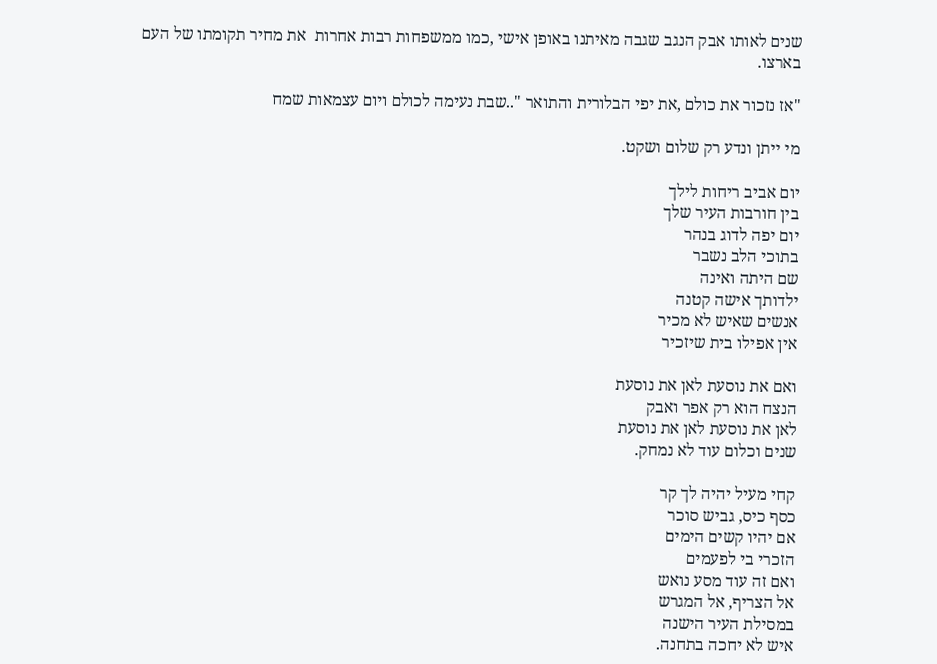שנים לאותו אבק הנגב שגבה מאיתנו באופן אישי ,כמו ממשפחות רבות אחרות  את מחיר תקומתו של העם בארצו.

"אז נזכור את כולם ,את יפי הבלורית והתואר "..שבת נעימה לכולם ויום עצמאות שמח

מי ייתן ונדע רק שלום ושקט.

יום אביב ריחות לילך
בין חורבות העיר שלך
יום יפה לדוג בנהר
בתוכי הלב נשבר
שם היתה ואינה
ילדותך אישה קטנה
אנשים שאיש לא מכיר
אין אפילו בית שיזכיר

ואם את נוסעת לאן את נוסעת
הנצח הוא רק אפר ואבק
לאן את נוסעת לאן את נוסעת
שנים וכלום עוד לא נמחק.

קחי מעיל יהיה לך קר
כסף כיס, גביש סוכר
אם יהיו קשים הימים
הזכרי בי לפעמים
ואם זה עוד מסע נואש
אל הצריף, אל המגרש
במסילת העיר הישנה
איש לא יחכה בתחנה.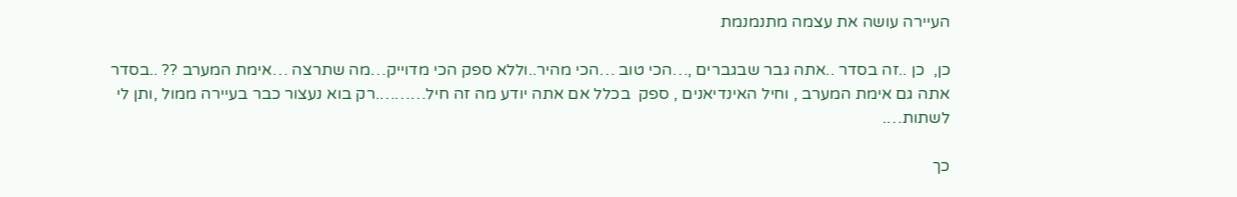העיירה עושה את עצמה מתנמנמת

כן,  כן ..זה בסדר ..אתה גבר שבגברים ,…הכי טוב …הכי מהיר..וללא ספק הכי מדוייק…מה שתרצה …אימת המערב ?? ..בסדר אתה גם אימת המערב , וחיל האינדיאנים , ספק  בכלל אם אתה יודע מה זה חיל……….רק בוא נעצור כבר בעיירה ממול ,ותן לי לשתות….

כך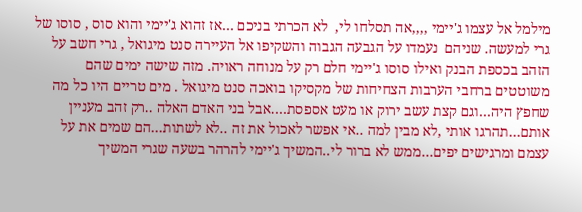מילמל אל עצמו ג'יימי ,,,,אה תסלחו לי,  לא הכרתי בניכם …אז זהוא ג'יימי והוא סוס , סוסו של גרי למעשה. שניהם  נעמדו על הגבעה הגבוה והשקיפו אל העיירה סנט מיגואל , גרי חשב על הזהב בכספת הבנק ואילו סוסו ג'יימי חלם רק על מנוחה ראויה. מזה שישה ימים שהם משוטטים ברחבי הערבות הצחיחות של מקסיקו בואכה סנט מיגואל . מים טריים היו כל מה שחפץ היה…וגם קצת עשב ירוק או מעט אספסת….אבל בני האדם האלה ..רק זהב מעניין אותם…תהרגו אותי ,לא מבין למה ..אי אפשר לאכול את זה ..לא לשתות…הם שמים את על עצמם ומרגישים יפים…ממש לא ברור לי..המשיך ג'יימי להרהר בשעה שגרי המשיך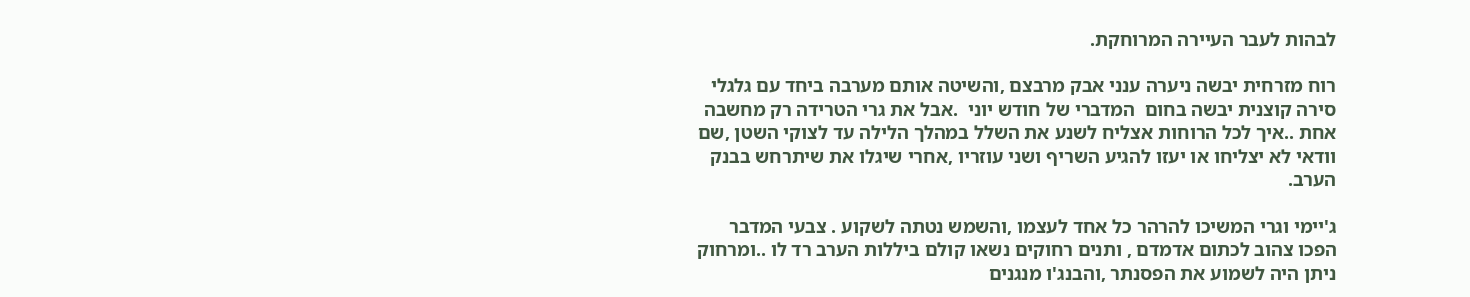לבהות לעבר העיירה המרוחקת.

רוח מזרחית יבשה ניערה ענני אבק מרבצם ,והשיטה אותם מערבה ביחד עם גלגלי סירה קוצנית יבשה בחום  המדברי של חודש יוני  .אבל את גרי הטרידה רק מחשבה אחת ..איך לכל הרוחות אצליח לשנע את השלל במהלך הלילה עד לצוקי השטן ,שם וודאי לא יצליחו או יעזו להגיע השריף ושני עוזריו ,אחרי שיגלו את שיתרחש בבנק הערב.

ג'יימי וגרי המשיכו להרהר כל אחד לעצמו ,והשמש נטתה לשקוע . צבעי המדבר הפכו צהוב לכתום אדמדם , ותנים רחוקים נשאו קולם ביללות הערב רד לו ..ומרחוק ניתן היה לשמוע את הפסנתר ,והבנג'ו מנגנים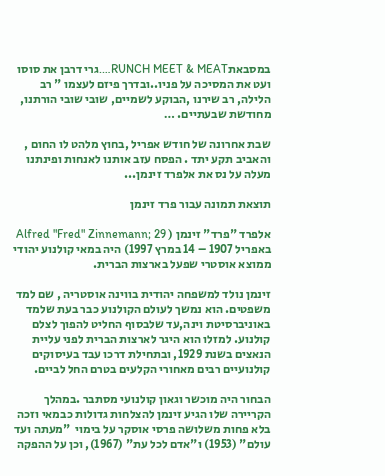במסבאתRUNCH MEET & MEAT….גרי דרבן את סוסו ועט את המסיכה על פניו..ובדרך פיזם לעצמו " רב הלילה, רב שירנו ,הבוקע לשמיים, שובי שובי הורתנו,
מחודשת שבעתיים. …

שבת אחרונה של חודש אפריל ,בחוץ מלהט לו החום , והאביב תקע יתד . הפסח עזב אותנו לאנחות ופינתנו מעלה על נס את אלפרד זינמן...

תוצאת תמונה עבור פרד זינמן

אלפרד "פרד" זינמן ( Alfred "Fred" Zinnemann; 29 באפריל 1907 – 14 במרץ 1997) היה במאי קולנוע יהודי ממוצא אוסטרי שפעל בארצות הברית.

זינמן נולד למשפחה יהודית בווינה אוסטריה , שם למד משפטים. הוא נמשך לעולם הקולנוע כבר בעת שלמד באוניברסיטת וינה,עד שלבסוף החליט להפוך לצלם קולנוע. למזלו הוא היגר לארצות הברית לפני עליית הנאצים בשנת 1929, ובתחילת דרכו עבד בעיסוקים קולנועיים רבים מאחורי הקלעים בטרם החל לביים.

הבחור היה מוכשר וגאון קולנועי מסתבר .במהלך הקריירה שלו הגיע זינמן להצלחות גדולות כבמאי וזכה בלא פחות משלושה פרסי אוסקר על בימוי  "מעתה ועד עולם" (1953) ו"אדם לכל עת" (1967), וכן על ההפקה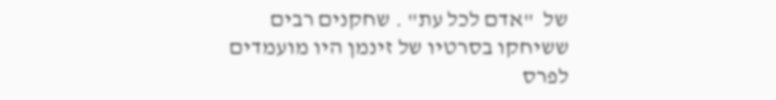של  "אדם לכל עת" . שחקנים רבים ששיחקו בסרטיו של זינמן היו מועמדים לפרס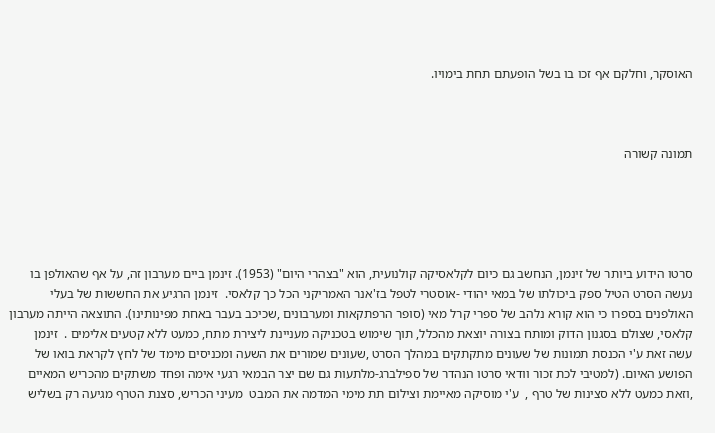האוסקר, וחלקם אף זכו בו בשל הופעתם תחת בימויו.



תמונה קשורה





סרטו הידוע ביותר של זינמן, הנחשב גם כיום לקלאסיקה קולנועית, הוא "בצהרי היום" (1953). זינמן ביים מערבון זה, על אף שהאולפן בו נעשה הסרט הטיל ספק ביכולתו של במאי יהודי -אוסטרי לטפל בז'אנר האמריקני הכל כך קלאסי.  זינמן הרגיע את החששות של בעלי האולפנים בספרו כי הוא קורא נלהב של ספרי קרל מאי (סופר הרפתקאות ומערבונים ,שכיכב בעבר באחת מפינותינו). התוצאה הייתה מערבון קלאסי, שצולם בסגנון הדוק ומותח בצורה יוצאת מהכלל, תוך שימוש בטכניקה מעניינת ליצירת מתח, כמעט ללא קטעים אלימים .  זינמן עשה זאת ע'י הכנסת תמונות של שעונים מתקתקים במהלך הסרט ,שעונים שמורים את השעה ומכניסים מימד של לחץ לקראת בואו של הפושע האיום. (למטיבי לכת זכור וודאי סרטו הנהדר של ספילברג-מלתעות גם שם יצר הבמאי רגעי אימה ופחד משתקים מהכריש המאיים ,וזאת כמעט ללא סצינות של טרף ,  ע'י מוסיקה מאיימת וצילום תת מימי המדמה את המבט  מעיני הכריש, סצנת הטרף מגיעה רק בשליש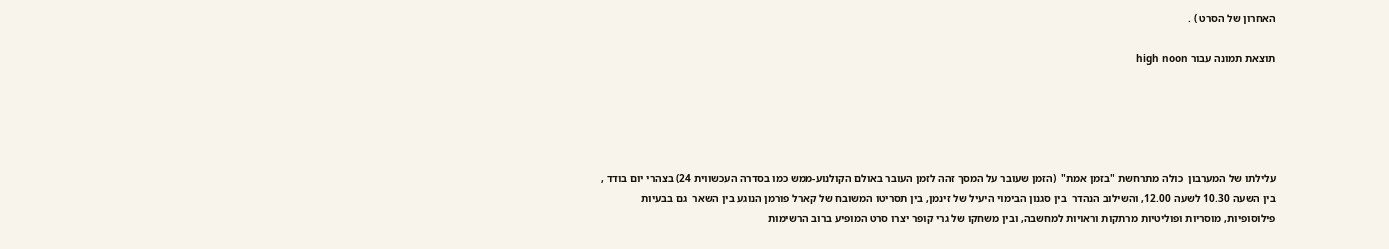האחרון של הסרט ) .

תוצאת תמונה עבור high noon





עלילתו של המערבון  כולה מתרחשת "בזמן אמת"  (הזמן שעובר על המסך זהה לזמן העובר באולם הקולנוע-ממש כמו בסדרה העכשווית 24) בצהרי יום בודד , בין השעה 10.30 לשעה 12.00, והשילוב הנהדר  בין סגנון הבימוי היעיל של זינמן, בין תסריטו המשובח של קארל פורמן הנוגע בין השאר  גם בבעיות פילוסופיות, מוסריות ופוליטיות מרתקות וראויות למחשבה, ובין משחקו של גרי קופר יצרו סרט המופיע ברוב הרשימות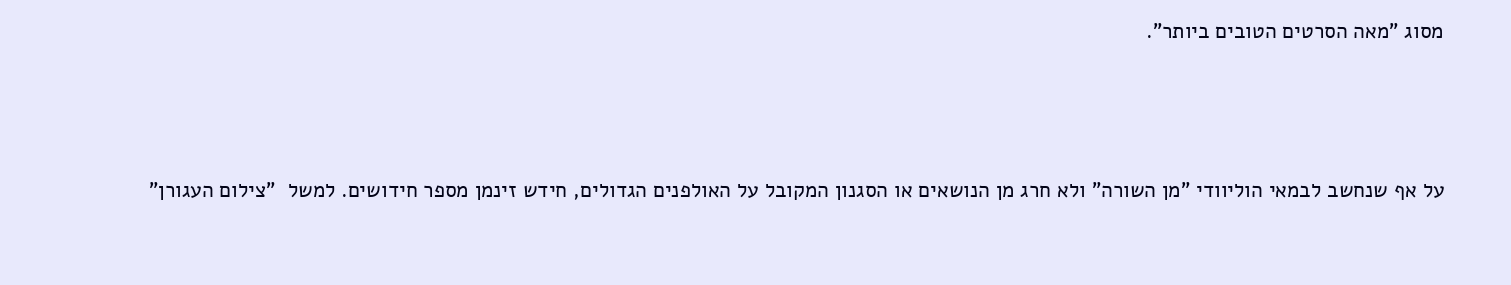מסוג "מאה הסרטים הטובים ביותר".



על אף שנחשב לבמאי הוליוודי "מן השורה" ולא חרג מן הנושאים או הסגנון המקובל על האולפנים הגדולים, חידש זינמן מספר חידושים. למשל  "צילום העגורן"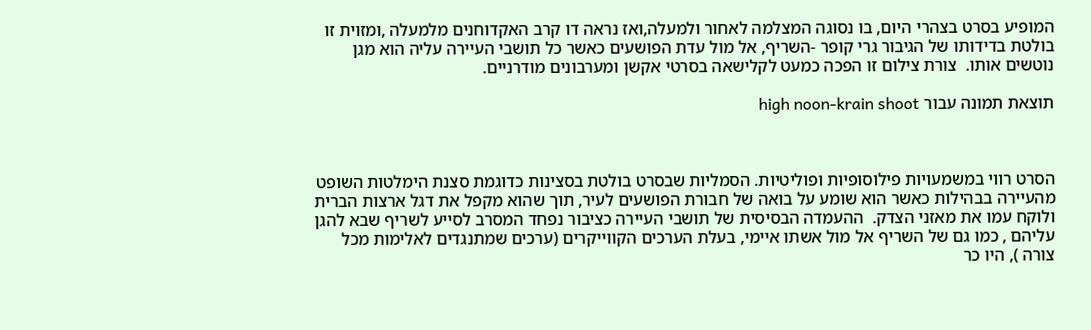המופיע בסרט בצהרי היום, בו נסוגה המצלמה לאחור ולמעלה,ואז נראה דו קרב האקדוחנים מלמעלה ,ומזוית זו בולטת בדידותו של הגיבור גרי קופר -השריף, אל מול עדת הפושעים כאשר כל תושבי העיירה עליה הוא מגן נוטשים אותו.  צורת צילום זו הפכה כמעט לקלישאה בסרטי אקשן ומערבונים מודרניים.

תוצאת תמונה עבור high noon-krain shoot



הסרט רווי במשמעויות פילוסופיות ופוליטיות. הסמליות שבסרט בולטת בסצינות כדוגמת סצנת הימלטות השופט מהעיירה בבהילות כאשר הוא שומע על בואה של חבורת הפושעים לעיר, תוך שהוא מקפל את דגל ארצות הברית ולוקח עמו את מאזני הצדק.  ההעמדה הבסיסית של תושבי העיירה כציבור נפחד המסרב לסייע לשריף שבא להגן עליהם , כמו גם של השריף אל מול אשתו איימי, בעלת הערכים הקווייקרים (ערכים שמתנגדים לאלימות מכל צורה ), היו כר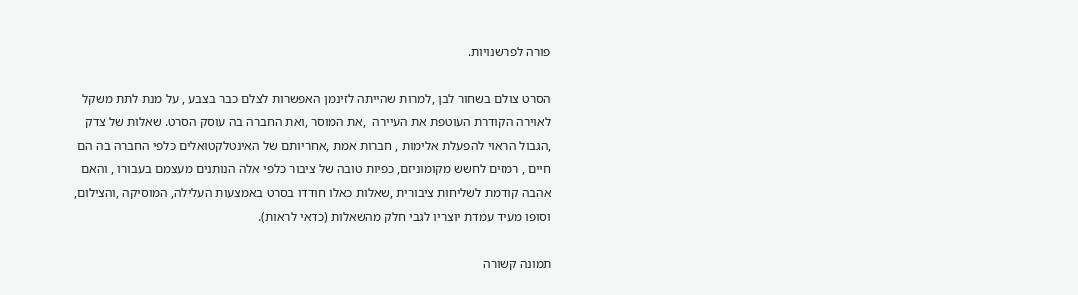פורה לפרשנויות.

הסרט צולם בשחור לבן ,למרות שהייתה לזינמן האפשרות לצלם כבר בצבע , על מנת לתת משקל לאוירה הקודרת העוטפת את העיירה  ,את המוסר ,ואת החברה בה עוסק הסרט. שאלות של צדק ,הגבול הראוי להפעלת אלימות , חברות אמת ,אחריותם של האינטלקטואלים כלפי החברה בה הם חיים , רמזים לחשש מקומוניזם, כפיות טובה של ציבור כלפי אלה הנותנים מעצמם בעבורו , והאם אהבה קודמת לשליחות ציבורית ,שאלות כאלו חודדו בסרט באמצעות העלילה, המוסיקה ,והצילום, וסופו מעיד עמדת יוצריו לגבי חלק מהשאלות (כדאי לראות).

תמונה קשורה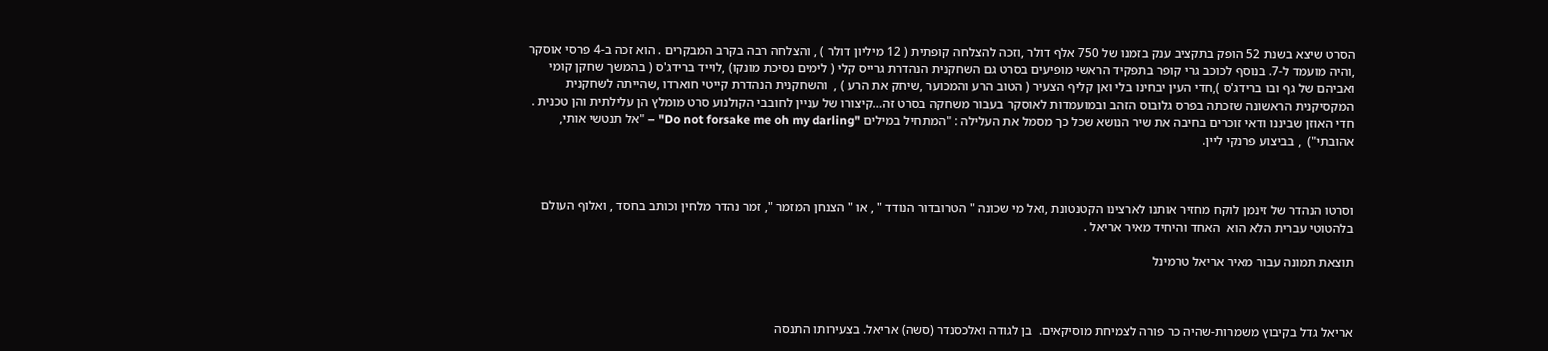הסרט שיצא בשנת 52 הופק בתקציב ענק בזמנו של 750 אלף דולר ,וזכה להצלחה קופתית ( 12 מיליון דולר ) , והצלחה רבה בקרב המבקרים . הוא זכה ב-4 פרסי אוסקר ,והיה מועמד ל-7. בנוסף לכוכב גרי קופר בתפקיד הראשי מופיעים בסרט גם השחקנית הנהדרת גרייס קלי ( לימים נסיכת מונקו) ,לוייד ברידג'ס ( בהמשך שחקן קומי ואביהם של גף ובו ברידג'ס ),חדי העין יבחינו בלי ואן קליף הצעיר ( הטוב הרע והמכוער ,שיחק את הרע ) ,  והשחקנית הנהדרת קייטי חוארדו ,שהייתה לשחקנית המקסיקנית הראשונה שזכתה בפרס גלובוס הזהב ובמועמדות לאוסקר בעבור משחקה בסרט זה…קיצורו של עניין לחובבי הקולנוע סרט מומלץ הן עלילתית והן טכנית . חדי האוזן שביננו ודאי זוכרים בחיבה את שיר הנושא שכל כך מסמל את העלילה : "המתחיל במילים "Do not forsake me oh my darling" – "אל תנטשי אותי, אהובתי")  , בביצוע פרנקי ליין.



וסרטו הנהדר של זינמן לוקח מחזיר אותנו לארצינו הקטנטונת ,ואל מי שכונה " הטרובדור הנודד " , או " הצנחן המזמר ", זמר נהדר מלחין וכותב בחסד , ואלוף העולם בלהטוטי עברית הלא הוא  האחד והיחיד מאיר אריאל .

תוצאת תמונה עבור מאיר אריאל טרמינל



אריאל גדל בקיבוץ משמרות-שהיה כר פורה לצמיחת מוסיקאים.  בן לגודה ואלכסנדר (סשה) אריאל. בצעירותו התנסה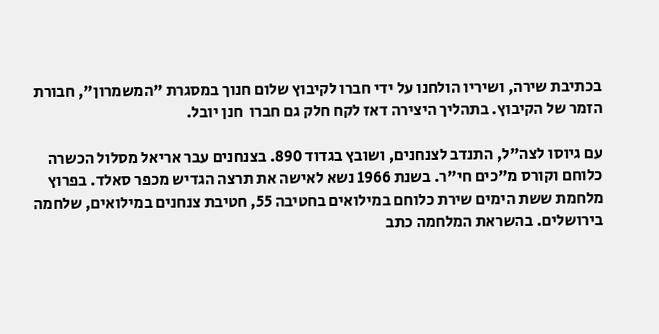בכתיבת שירה, ושיריו הולחנו על ידי חברו לקיבוץ שלום חנוך במסגרת "המשמרון", חבורת הזמר של הקיבוץ. בתהליך היצירה דאז לקח חלק גם חברו  חנן יובל.

עם גיוסו לצה"ל, התנדב לצנחנים, ושובץ בגדוד 890. בצנחנים עבר אריאל מסלול הכשרה כלוחם וקורס מ"כים חי"ר. בשנת 1966 נשא לאישה את תרצה הגדיש מכפר סאלד. בפרוץ מלחמת ששת הימים שירת כלוחם במילואים בחטיבה 55, חטיבת צנחנים במילואים, שלחמה בירושלים. בהשראת המלחמה כתב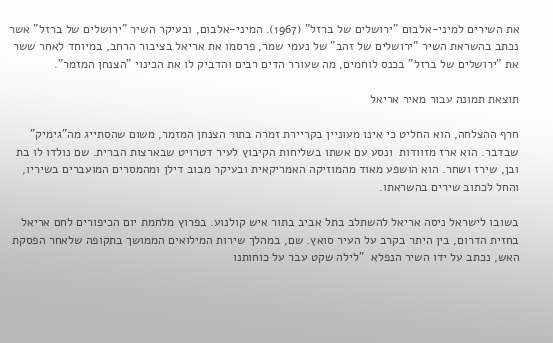את השירים למיני-אלבום "ירושלים של ברזל" (1967). המיני-אלבום, ובעיקר השיר "ירושלים של ברזל" אשר נכתב בהשראת השיר "ירושלים של זהב" של נעמי שמר, פרסמו את אריאל בציבור הרחב, במיוחד לאחר ששר את "ירושלים של ברזל" בכנס לוחמים, מה שעורר הדים רבים והדביק לו את הכינוי "הצנחן המזמר".

תוצאת תמונה עבור מאיר אריאל

חרף ההצלחה, הוא החליט כי אינו מעוניין בקריירת זמרה בתור הצנחן המזמר, משום שהסתייג מה"גימיק" שבדבר. הוא ארז מזוודות  ונסע עם אשתו בשליחות הקיבוץ לעיר דטרויט שבארצות הברית. שם נולדו לו בת ובן, שירז ושחר. הוא הושפע מאוד מהמוזיקה האמריקאית ובעיקר מבוב דילן ומהמסרים המועברים בשיריו, והחל לכתוב שירים בהשראתו.

בשובו לישראל ניסה אריאל להשתלב בתל אביב בתור איש קולנוע. בפרוץ מלחמת יום הכיפורים לחם אריאל בחזית הדרום, בין היתר בקרב על העיר סואץ. שם, במהלך שירות המילואים הממושך בתקופה שלאחר הפסקת האש, נכתב על ידו השיר הנפלא  "לילה שקט עבר על כוחותנו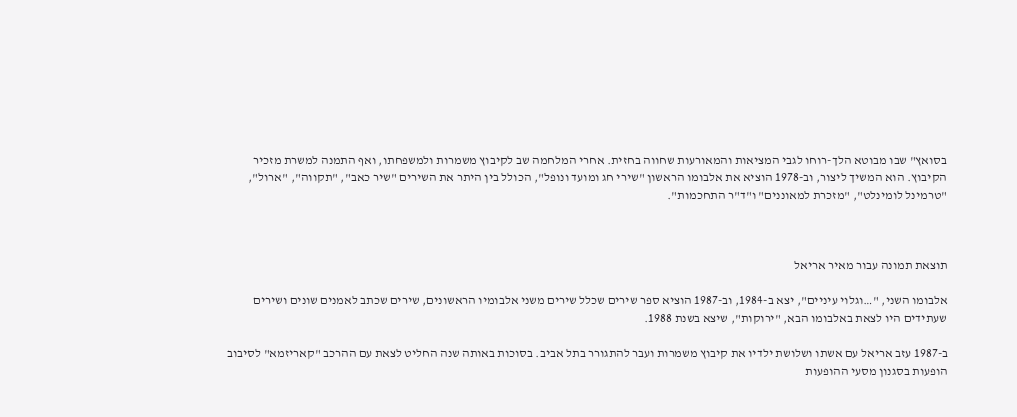בסואץ" שבו מבוטא הלך-רוחו לגבי המציאות והמאורעות שחווה בחזית. אחרי המלחמה שב לקיבוץ משמרות ולמשפחתו, ואף התמנה למשרת מזכיר הקיבוץ. הוא המשיך ליצור, וב-1978 הוציא את אלבומו הראשון "שירי חג ומועד ונופל", הכולל בין היתר את השירים "שיר כאב", "תקווה", "ארול", "טרמינל לומינלט", "מזכרת למאוננים" ו"ד"ר התחכמות".



תוצאת תמונה עבור מאיר אריאל

אלבומו השני, "…וגלוי עיניים", יצא ב-1984, וב-1987 הוציא ספר שירים שכלל שירים משני אלבומיו הראשונים, שירים שכתב לאמנים שונים ושירים שעתידים היו לצאת באלבומו הבא, "ירוקות", שיצא בשנת 1988.

ב-1987 עזב אריאל עם אשתו ושלושת ילדיו את קיבוץ משמרות ועבר להתגורר בתל אביב. בסוכות באותה שנה החליט לצאת עם ההרכב "קאריזמא" לסיבוב הופעות בסגנון מסעי ההופעות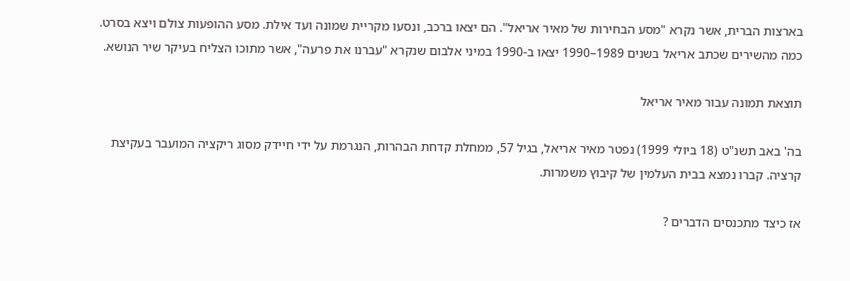בארצות הברית, אשר נקרא "מסע הבחירות של מאיר אריאל". הם יצאו ברכב, ונסעו מקריית שמונה ועד אילת. מסע ההופעות צולם ויצא בסרט. כמה מהשירים שכתב אריאל בשנים 1989–1990 יצאו ב-1990 במיני אלבום שנקרא "עברנו את פרעה", אשר מתוכו הצליח בעיקר שיר הנושא.

תוצאת תמונה עבור מאיר אריאל

בה' באב תשנ"ט (18 ביולי 1999) נפטר מאיר אריאל, בגיל 57, ממחלת קדחת הבהרות, הנגרמת על ידי חיידק מסוג ריקציה המועבר בעקיצת קרציה. קברו נמצא בבית העלמין של קיבוץ משמרות.

אז כיצד מתכנסים הדברים ?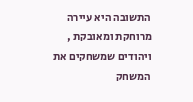התשובה היא עיירה מרוחקת ומאובקת , ויהודים שמשחקים את המשחק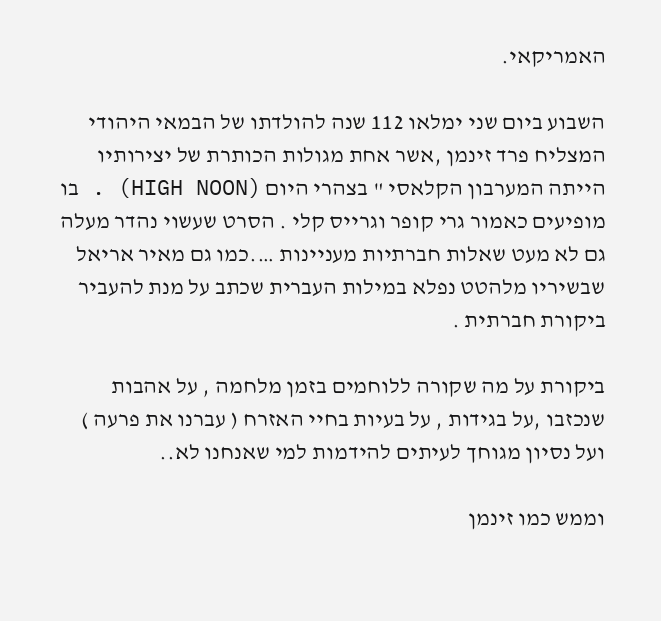האמריקאי.

השבוע ביום שני ימלאו 112 שנה להולדתו של הבמאי היהודי המצליח פרד זינמן ,אשר אחת מגולות הכותרת של יצירותיו הייתה המערבון הקלאסי " בצהרי היום (HIGH NOON) . בו מופיעים כאמור גרי קופר וגרייס קלי . הסרט שעשוי נהדר מעלה גם לא מעט שאלות חברתיות מעניינות ….כמו גם מאיר אריאל שבשיריו מלהטט נפלא במילות העברית שכתב על מנת להעביר ביקורת חברתית .

ביקורת על מה שקורה ללוחמים בזמן מלחמה , על אהבות שנכזבו ,על בגידות , על בעיות בחיי האזרח ( עברנו את פרעה ) ועל נסיון מגוחך לעיתים להידמות למי שאנחנו לא..

וממש כמו זינמן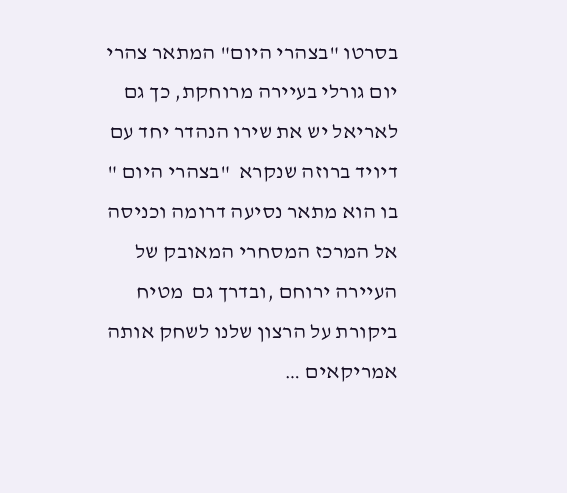בסרטו "בצהרי היום" המתאר צהרי יום גורלי בעיירה מרוחקת, כך גם לאריאל יש את שירו הנהדר יחד עם דיויד ברוזה שנקרא  "בצהרי היום " בו הוא מתאר נסיעה דרומה וכניסה אל המרכז המסחרי המאובק של העיירה ירוחם ,ובדרך גם  מטיח ביקורת על הרצון שלנו לשחק אותה אמריקאים …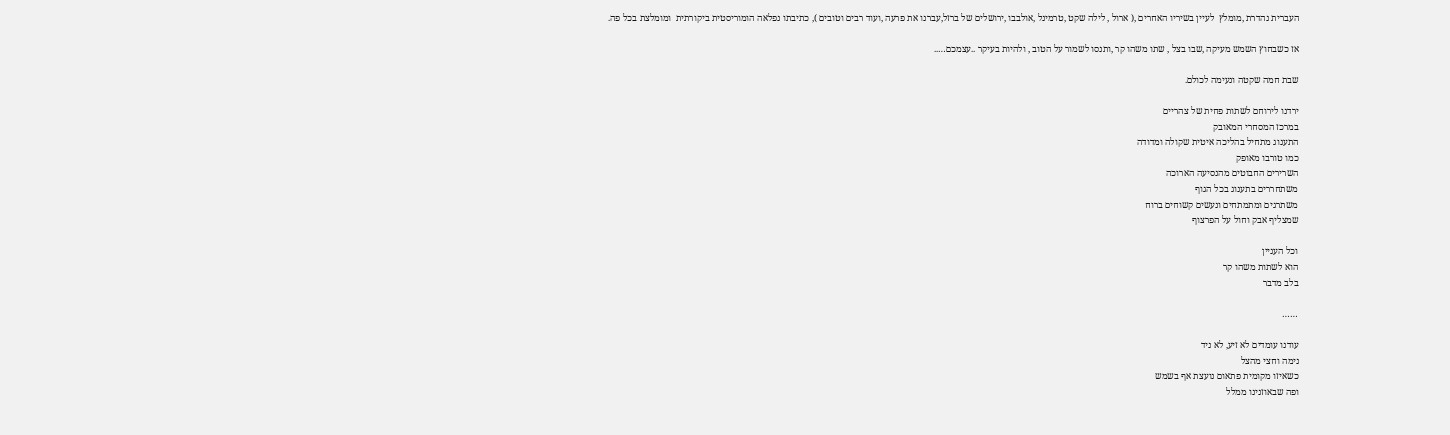העברית נהדרת ,מומלץ  לעיין בשיריו האחרים ,( ארול , לילה שקט ,טרמינל ,אולבבו ,ירושלים של ברזל,עברנו את פרעה ,ועוד רבים וטובים ), כתיבתו נפלאה הומוריסטית ביקורתית  ומומלצת בכל פה.

אז כשבחוץ השמש מעיקה ,שבו בצל , שתו משהו קר ,ותנסו לשמור על הטוב , ולהיות בעיקר ..עצמכם…..

שבת חמה שקטה ונעימה לכולם.

ירדנו לירוחם לשתות פחית של צהריים
במרכז המסחרי המאובק
התענוג מתחיל בהליכה איטית שקולה ומדודה
כמו טורבו מאופק
השרירים החבוטים מהנסיעה הארוכה
משתחררים בתענוג בכל הגוף
משתרגים ומתמתחים ונעשים קשוחים ברוח
שמצליף אבק וחול על הפרצוף

וכל העניין
הוא לשתות משהו קר
בלב מדבר

……

עודנו עומדים לא זיע, לא ניד
נימה וחצי מהצל
כשאיזו מקומית פתאום נועצת אף בשמש
ופה שבאוזנינו ממלל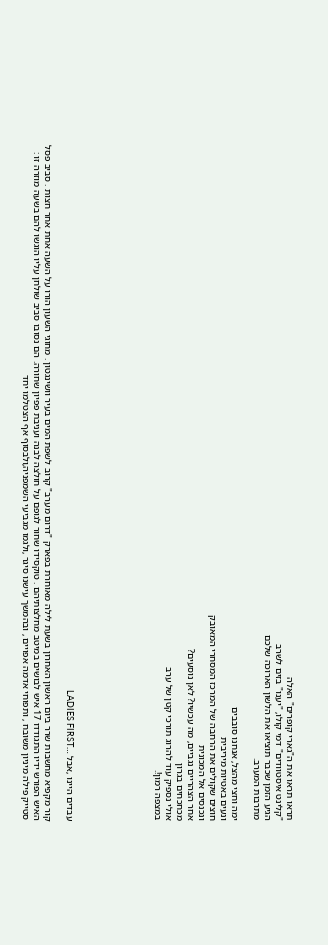תראו תראו את ה"גארי קופרים" האלה
"קלינט איסטוודים" דמי קולו, "יענו" בזים לשרב
הגיע הזמן שכבר תוציאו את הלשון הארוכה שלכם
מתרבות המערב.

ימה וחצי מהצל, אנחנו סובבים
ונעים באטיות מיריבית
חוצים שקולים את הרחבה של המרכז המסחרי המאובק
ונכנסים אל המכונית
אחר הצהריים נגביים, מה עכשיו? לאן נוסעים?
מכחכחים בגרון
אולי נספיק עוד להרוג תורכי קטן של ערב
במצפה רמון!.







עבדים היינו ,אבל …LADIES FIRST

קור מקפיא מחשבות שרר ביום ראשון האחרון בשעת לילה מאוחרת בפארק "דרום מערב" קרוב לשפת המים בעיר וושינגטון . מחוגי השעון הורו על השעה אחת אחר חצות . סביב פסל האיש הפורש ידיו התגודדו 17 איש לבושים במיטב מחלצותיהם . טוקסידו שחור לגופם על חולצה לבנה ועניבת פפיון שחורה. הם נסובו סביב שולחן עליו הוגשו להם בשעה מוזרה זו : סטייק פילה מיניון משובח , ותפוחי אדמה אפויים , ובהמשך עישנו סיגר ,ולגמו מגביעי השמפניה,ולבסוף אף הצטלמו יחד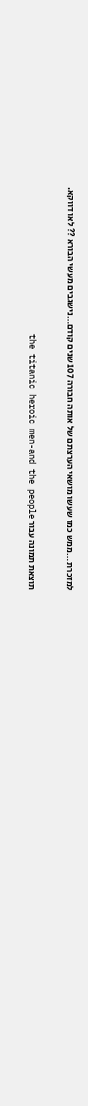למזכרת …ממש כמו שעשו מושאי הערצתם של אותה חבורה 107 שנים קודם…נישגבים מעשי הבורא ?? לאו דווקא.

תוצאת תמונה עבור the titanic heroic men-and the people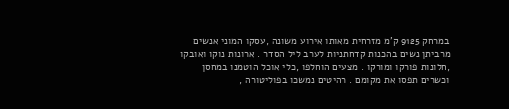במרחק 9125 ק'מ מזרחית מאותו אירוע משונה ,עסקו המוני אנשים מרביתן נשים בהכנות קדחתניות לערב ליל הסדר . ארונות נוקו ואובקו ,חלונות פורקו ומורקו . מצעים הוחלפו ,כלי אוכל הוטמנו במחסן וכשרים תפסו את מקומם . רהיטים נמשכו בפוליטורה ,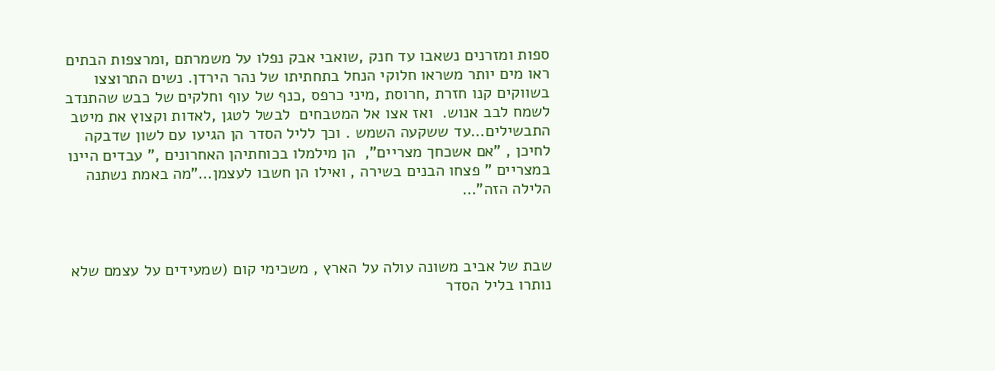ספות ומזרנים נשאבו עד חנק ,שואבי אבק נפלו על משמרתם ,ומרצפות הבתים ראו מים יותר משראו חלוקי הנחל בתחתיתו של נהר הירדן. נשים התרוצצו בשווקים קנו חזרת ,חרוסת ,מיני כרפס ,כנף של עוף וחלקים של כבש שהתנדב לשמח לבב אנוש.  ואז אצו אל המטבחים  לבשל לטגן ,לאדות וקצוץ את מיטב התבשילים…עד ששקעה השמש . וכך לליל הסדר הן הגיעו עם לשון שדבקה לחיכן , "אם אשכחך מצריים",  הן מילמלו בכוחתיהן האחרונים ," עבדים היינו במצריים " פצחו הבנים בשירה , ואילו הן חשבו לעצמן…"מה באמת נשתנה הלילה הזה"…



שבת של אביב משונה עולה על הארץ , משכימי קום (שמעידים על עצמם שלא נותרו בליל הסדר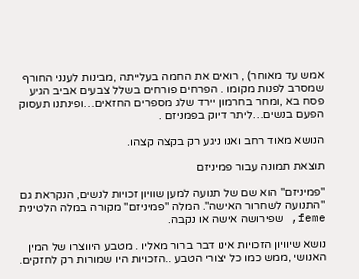אמש עד מאוחר) , רואים את החמה בעלייתה ,מבינות לענני החורף שמסרב לפנות מקומו . הפרחים פורחים בשלל צבעים אביב הגיע פסח בא ,ומחר בחרמון יירד שלג מספרים החזאים…ופינתנו תעסוק הפעם בנשים…ליתר דיוק בפמניזם .

הנושא מאוד רחב ואנו ניגע רק בקצה קצהו.

תוצאת תמונה עבור פמיניזם

"פמיניזם" הוא שם של תנועה למען שוויון זכויות לנשים, הנקראת גם "התנועה לשחרור האישה". המלה "פמיניזם" מקורה במלה הלטינית feme, שפירושה אישה או נקבה.

נושא שיוויון הזכויות אינו דבר ברור מאליו . מטבע היווצרו של המין האנושי ,ממש כמו כל יצורי הטבע ..הזכויות היו שמורות רק לחזקים.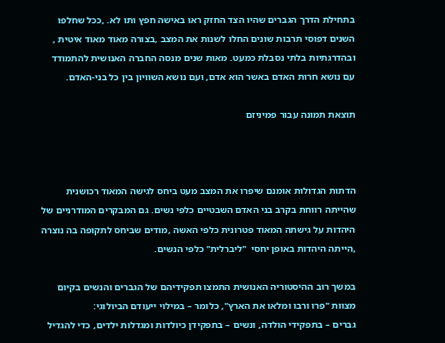בתחילת הדרך הגברים שהיו הצד החזק ראו באישה חפץ ותו לא. ,ככל שחלפו השנים דפוסי תרבות שונים החלו לשנות את המצב ,בצורה מאוד מאוד איטית , ובהדרגתיות בלתי נסבלת כמעט. מאות שנים מנסה החברה האנושית להתמודד עם נושא חרות האדם באשר הוא אדם, ועם נושא השוויון בין כל בני-האדם.

תוצאת תמונה עבור פמיניזם



הדתות הגדולות אומנם שיפרו את המצב מעט ביחס לגישה המאוד רכושנית שהייתה רווחת בקרב בני האדם השבטיים כלפי נשים. גם המבקרים המודרניים של היהדות על גישתה המאוד פטרונית כלפי האשה ,מודים שביחס לתקופה בה נוצרה ,הייתה היהדות באופן יחסי  "ליברלית" כלפי הנשים.

במשך רוב ההיסטוריה האנושית התמצו תפקידיהם של הגברים והנשים בקיום מצוות "פרו ורבו ומלאו את הארץ", כלומר – במילוי ייעודם הביולוגי:
גברים – בתפקידי הולדה, ונשים – בתפקידן כיולדות ומגדלות ילדים, כדי להגדיל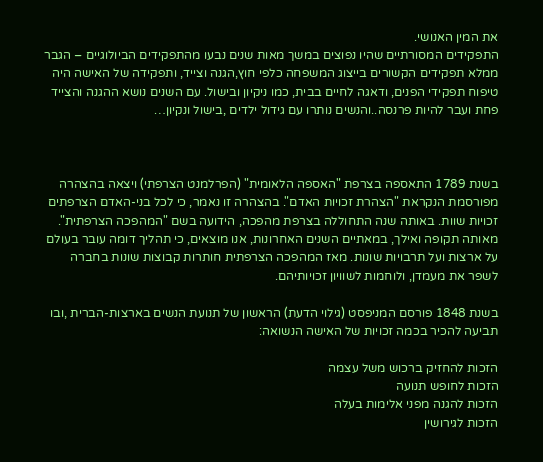את המין האנושי.
התפקידים המסורתיים שהיו נפוצים במשך מאות שנים נבעו מהתפקידים הביולוגיים – הגבר ממלא תפקידים הקשורים בייצוג המשפחה כלפי חוץ,הגנה וצייד, ותפקידה של האישה היה טיפוח תפקידי הפנים, ודאגה לחיים בבית, כמו ניקיון ובישול. עם השנים נושא ההגנה והצייד פחת ועבר להיות פרנסה..והנשים נותרו עם גידול ילדים ,בישול ונקיון…



בשנת 1789 התאספה בצרפת "האספה הלאומית" (הפרלמנט הצרפתי) ויצאה בהצהרה מפורסמת הנקראת "הצהרת זכויות האדם". בהצהרה זו נאמר, כי לכל בני-האדם הצרפתים זכויות שוות. באותה שנה התחוללה בצרפת מהפכה, הידועה בשם "המהפכה הצרפתית".
מאותה תקופה ואילך, במאתיים השנים האחרונות, אנו מוצאים, כי תהליך דומה עובר בעולם על ארצות ועל תרבויות שונות. מאז המהפכה הצרפתית חותרות קבוצות שונות בחברה לשפר את מעמדן, ולוחמות לשוויון זכויותיהם.

בשנת 1848 פורסם המניפסט (גילוי הדעת) הראשון של תנועת הנשים בארצות-הברית ,ובו תביעה להכיר בכמה זכויות של האישה הנשואה:

הזכות להחזיק ברכוש משל עצמה
הזכות לחופש תנועה
הזכות להגנה מפני אלימות בעלה
הזכות לגירושין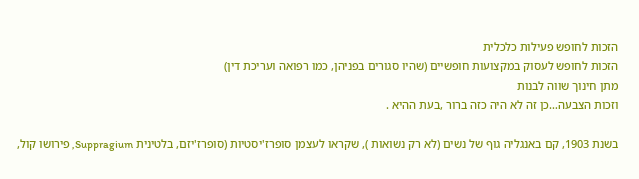הזכות לחופש פעילות כלכלית
הזכות לחופש לעסוק במקצועות חופשיים (שהיו סגורים בפניהן, כמו רפואה ועריכת דין)
מתן חינוך שווה לבנות
וזכות הצבעה…כן זה לא היה כזה ברור ,בעת ההיא .

בשנת 1903, קם באנגליה גוף של נשים (לא רק נשואות ), שקראו לעצמן סופרז'יסטיות (סופרז'יזם, בלטינית Suppragium, פירושו קול,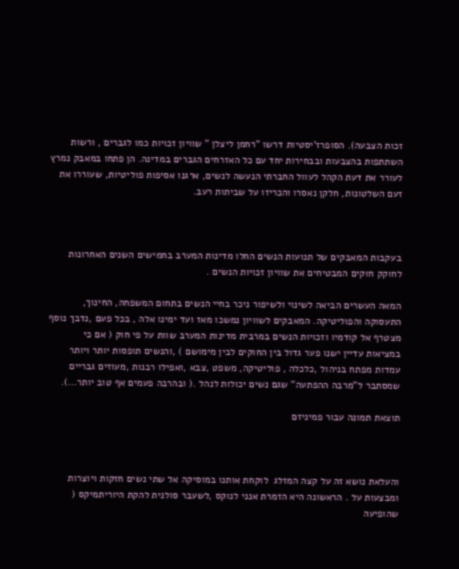זכות הצבעה). הסופרז'יסטיות דרשו "רחמן ליצלן " שוויון זכויות כמו לגברים , ורשות השתתפות בהצבעות ובבחירות יחד עם כל האזרחים הגברים במדינה. הן פתחו במאבק נמרץ לעורר את דעת הקהל לעוול החברתי הנעשה לנשים, ארגנו אסיפות פוליטיות, שעוררו את זעם השלטונות, חלקן נאסרו והכריזו על שביתות רעב.



בעקבות המאבקים של תנועות הנשים החלו מדינות המערב בחמישים השנים האחרונות לחוקק חוקים המבטיחים את שוויון זכויות הנשים .

המאה העשרים הביאה לשינוי ולשיפור ניכר בחיי הנשים בתחום המשפחה, החינוך, התעסוקה והפוליטיקה. המאבקים לשוויון נמשכו מאז ועד ימינו אלה , בכל פעם ,נדבך נוסף מצטרף אל קודמיו וזכויות הנשים במרבית מדינות המערב שוות על פי חוק ( אם כי במציאות עדיין ישנו פער גדול בין החוקים לבין מימושם ) ,והנשים תופסות יותר ויותר עמדות מפתח בניהול ,כלכלה , פוליטיקה, משפט ,צבא ,ואפילו רבנות ,מעוזים גבריים שמסתבר ל"מרבה ההפתעה" שגם נשים יכולות לנהל .( ובהרבה פעמים אף טוב יותר…).

תוצאת תמונה עבור פמיניזם



והעלאת נושא זה על קצה המזלג  לוקחת אותנו במוסיקה אל שתי נשים חזקות ויוצרות ומבצעות על . הראשונה היא הזמרת אנני לנוקס ,לשעבר סולנית להקת היוריתמיקס ( שהופיעה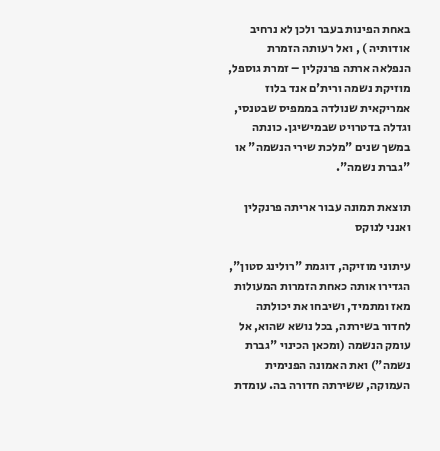באחת הפינות בעבר ולכן לא נרחיב אודותיה ) , ואל רעותה הזמרת הנפלאה ארתה פרנקלין – זמרת גוספל, מוזיקת נשמה ורית'ם אנד בלוז אמריקאית שנולדה בממפיס שבטנסי, וגדלה בדטרויט שבמישיגן. כונתה במשך שנים "מלכת שירי הנשמה" או "גברת נשמה".

תוצאת תמונה עבור אריתה פרנקלין ואנני לנוקס

עיתוני מוזיקה, דוגמת "רולינג סטון", הגדירו אותה כאחת הזמרות המעולות מאז ומתמיד, ושיבחו את יכולתה לחדור בשירתה, בכל נושא שהוא, אל עומק הנשמה (ומכאן הכינוי "גברת נשמה") ואת האמונה הפנימית העמוקה, ששירתה חדורה בה. עומדת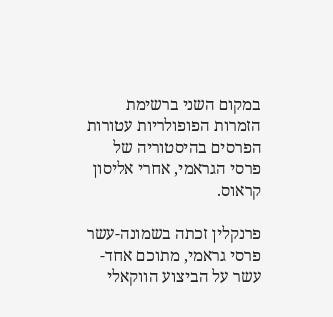במקום השני ברשימת הזמרות הפופולריות עטורות הפרסים בהיסטוריה של פרסי הגראמי, אחרי אליסון קראוס.

פרנקלין זכתה בשמונה-עשר פרסי גראמי, מתוכם אחד-עשר על הביצוע הווקאלי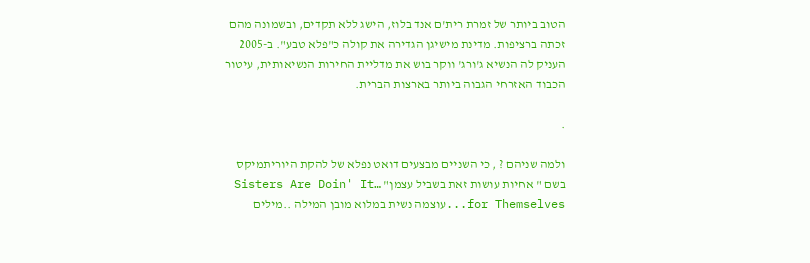הטוב ביותר של זמרת רית'ם אנד בלוז, הישג ללא תקדים, ובשמונה מהם זכתה ברציפות. מדינת מישיגן הגדירה את קולה כ"פלא טבע". ב-2005 העניק לה הנשיא ג'ורג' ווקר בוש את מדליית החירות הנשיאותית, עיטור הכבוד האזרחי הגבוה ביותר בארצות הברית.

.

ולמה שניהם ? , כי השניים מבצעים דואט נפלא של להקת היוריתמיקס בשם " אחיות עושות זאת בשביל עצמן" …Sisters Are Doin' It for Themselves...עוצמה נשית במלוא מובן המילה ..מילים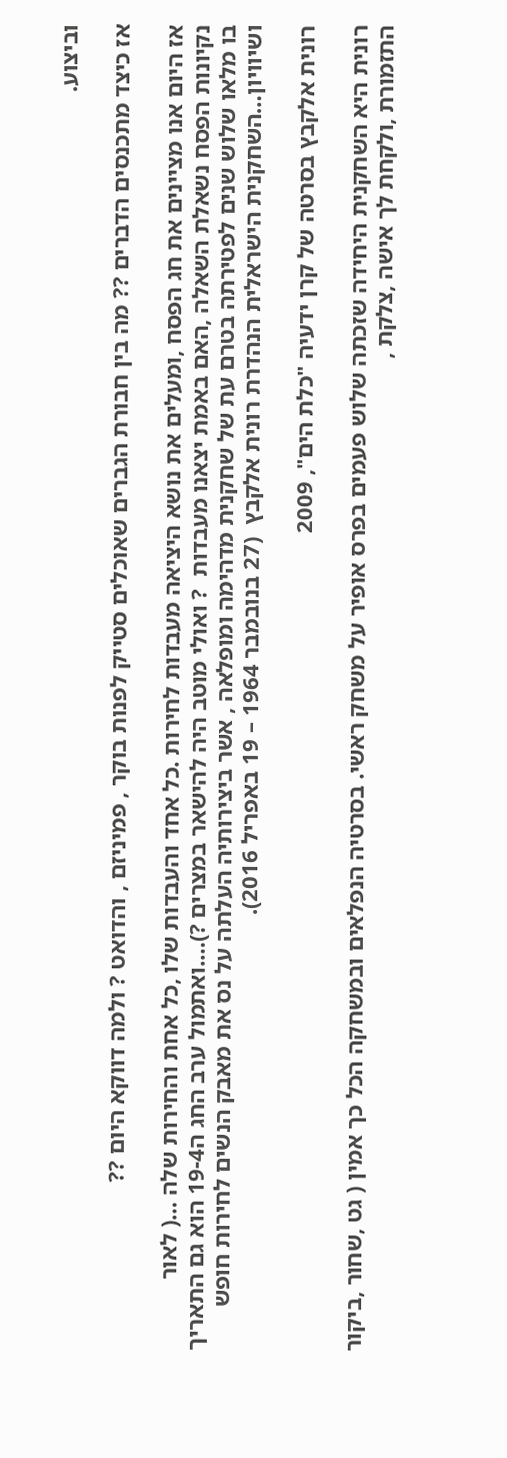וביצוע.

אז כיצד מתכנסים הדברים ?? מה בין חבורת הגברים שאוכלים סטייק לפנות בוקר , פמיניזם , והדואט ? ולמה דווקא היום ??

אז היום אנו מציינים את חג הפסח ,ומעלים את נושא היציאה מעבדות לחירות .כל אחד והעבדות שלו ,כל אחת והחירות שלה …( לאור נקיונות הפסח נשאלת השאלה ,האם באמת יצאנו מעבדות  ? ואולי מוטב היה להישאר במצרים ?)….ואתמול ערב החג ה19-4 הוא גם התאריך בו מלאו שלוש שנים לפטירתה בטרם עת של שחקנית מדהימה ומופלאה , אשר ביצירותיה העלתה על נס את מאבק הנשים לחירות חופש ושיוויון…השחקנית הישראלית הנהדרת רונית אלקבץ  (27 בנובמבר 1964 – 19 באפריל 2016).

רונית אלקבץ בסרטה של קרן ידעיה "כלת הים", 2009

רונית היא השחקנית היחידה שזכתה שלוש פעמים בפרס אופיר על משחק ראשי. בסרטיה הנפלאים ובמשחקה הכל כך אמין ( גט ,שחור ,ביקור התזמורת ,ולקחת לך אישה ,צלקת ,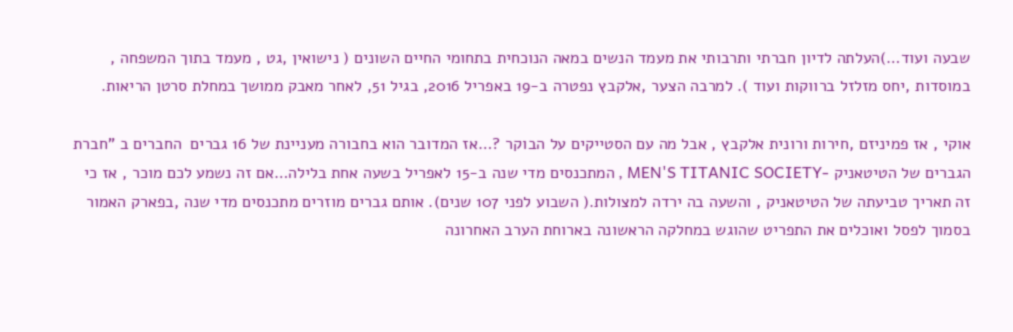שבעה ועוד…)העלתה לדיון חברתי ותרבותי את מעמד הנשים במאה הנוכחית בתחומי החיים השונים ( נישואין ,גט , מעמד בתוך המשפחה , במוסדות ,יחס מזלזל ברווקות ועוד ). למרבה הצער ,אלקבץ נפטרה ב-19 באפריל 2016, בגיל 51, לאחר מאבק ממושך במחלת סרטן הריאות.

אוקי , אז פמיניזם ,חירות ורונית אלקבץ , אבל מה עם הסטייקים על הבוקר ?…אז המדובר הוא בחבורה מעניינת של 16 גברים  החברים ב "חברת הגברים של הטיטאניק -MEN'S TITANIC SOCIETY , המתכנסים מדי שנה ב-15 לאפריל בשעה אחת בלילה…אם זה נשמע לכם מוכר , אז כי זה תאריך טביעתה של הטיטאניק , והשעה בה ירדה למצולות.( השבוע לפני 107 שנים). אותם גברים מוזרים מתכנסים מדי שנה ,בפארק האמור בסמוך לפסל ואוכלים את התפריט שהוגש במחלקה הראשונה בארוחת הערב האחרונה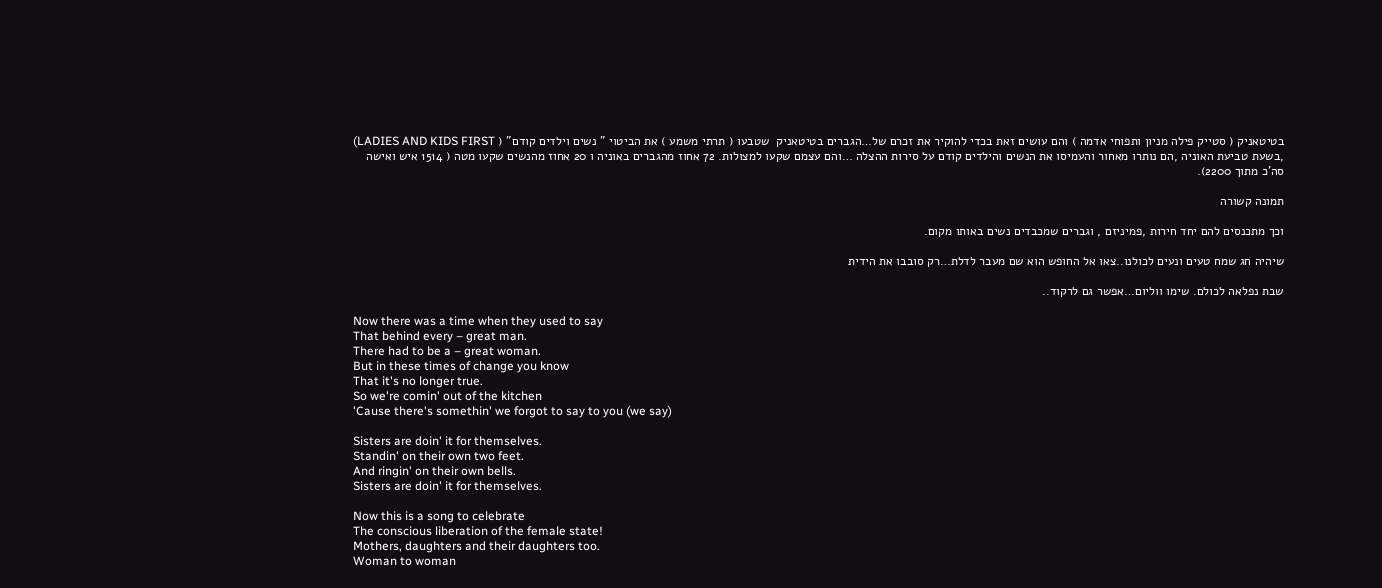בטיטאניק ( סטייק פילה מניון ותפוחי אדמה ) והם עושים זאת בכדי להוקיר את זכרם של…הגברים בטיטאניק  שטבעו ( תרתי משמע ) את הביטוי " נשים וילדים קודם" ( LADIES AND KIDS FIRST) ,בשעת טביעת האוניה ,הם נותרו מאחור והעמיסו את הנשים והילדים קודם על סירות ההצלה …והם עצמם שקעו למצולות. 72 אחוז מהגברים באוניה ו 20 אחוז מהנשים שקעו מטה ( 1514 איש ואישה סה'כ מתוך 2200).

תמונה קשורה

וכך מתכנסים להם יחד חירות ,פמיניזם , וגברים שמכבדים נשים באותו מקום.

שיהיה חג שמח טעים ונעים לכולנו..צאו אל החופש הוא שם מעבר לדלת…רק סובבו את הידית

שבת נפלאה לכולם. שימו ווליום…אפשר גם לרקוד..

Now there was a time when they used to say
That behind every – great man.
There had to be a – great woman.
But in these times of change you know
That it's no longer true.
So we're comin' out of the kitchen
'Cause there's somethin' we forgot to say to you (we say)

Sisters are doin' it for themselves.
Standin' on their own two feet.
And ringin' on their own bells.
Sisters are doin' it for themselves.

Now this is a song to celebrate
The conscious liberation of the female state!
Mothers, daughters and their daughters too.
Woman to woman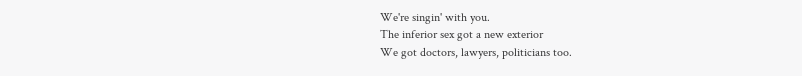We're singin' with you.
The inferior sex got a new exterior
We got doctors, lawyers, politicians too.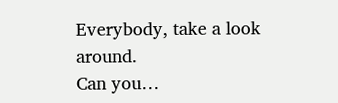Everybody, take a look around.
Can you…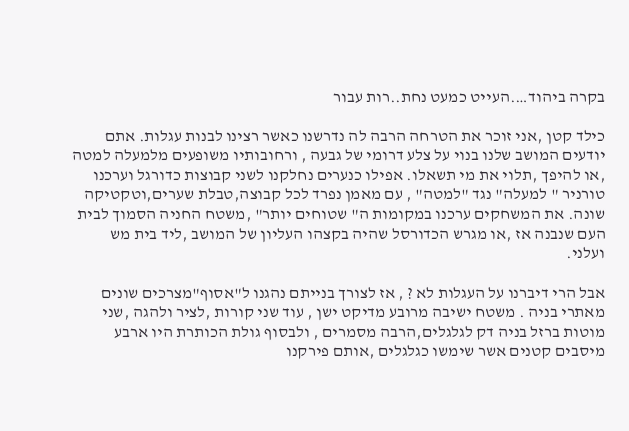בקרה ביהוד….העייט כמעט נחת..רות עבור

כילד קטן ,אני זוכר את הטרחה הרבה לה נדרשנו כאשר רצינו לבנות עגלות. אתם יודעים המושב שלנו בנוי על צלע דרומי של גבעה , ורחובותיו משופעים מלמעלה למטה ,או להיפך ,תלוי את מי תשאלו. אפילו כנערים נחלקנו לשני קבוצות כדורגל וערכנו טורניר " למעלה" נגד "למטה" , עם מאמן נפרד לכל קבוצה,טבלת שערים,וטקטיקה שונה. את המשחקים ערכנו במקומות ה" שטוחים יותר" ,משטח החניה הסמוך לבית העם שנבנה אז ,או מגרש הכדורסל שהיה בקצהו העליון של המושב ,ליד בית מש ועלני.

אבל הרי דיברנו על העגלות לא ? , אז לצורך בנייתם נהגנו ל"אסוף"מצרכים שונים  מאתרי בניה . משטח ישיבה מרובע מדיקט ישן , עוד שני קורות ,לציר ולהגה ,שני מוטות ברזל בניה דק לגלגלים,הרבה מסמרים , ולבסוף גולת הכותרת היו ארבע מיסבים קטנים אשר שימשו כגלגלים ,אותם פירקנו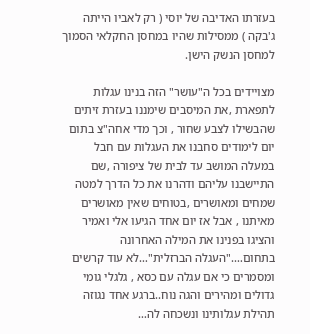בעזרתו האדיבה של יוסי ( רק לאביו הייתה ג'בקה ) ממסילות שהיו במחסן החקלאי הסמוך למחסן הנשק הישן.

מצויידים בכל ה"עושר" הזה בנינו עגלות לתפארת ,את המיסבים שימננו בעזרת זיתים שהבשילו לצבע שחור , וכך מדי אחה"צ בתום יום לימודים סחבנו את העגלות עם חבל במעלה המושב עד לבית של ציפורה ,שם התיישבנו עליהם ודהרנו את כל הדרך למטה שמחים ומאושרים ,בטוחים שאין מאושרים מאיתנו , אבל אז יום אחד הגיעו אלי ואמיר והציגו בפנינו את המילה האחרונה בתחום…."העגלה הברזלית"…לא עוד קרשים ומסמרים כי אם עגלה עם כסא , גלגלי גומי גדולים ומהירים והגה נוח..ברגע אחד נגוזה תהילת עגלותינו ונשכחה לה…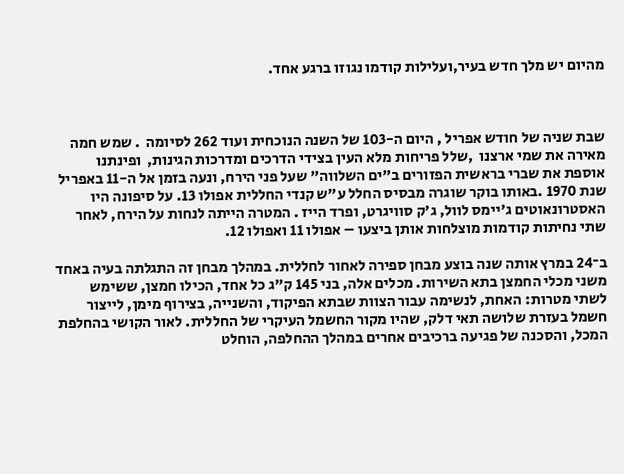מהיום יש מלך חדש בעיר,ועלילות קודמו נגוזו ברגע אחד.



שבת שניה של חודש אפריל , היום ה-103 של השנה הנוכחית ועוד 262 לסיומה  . שמש חמה מאירה את שמי ארצנו  ,שלל פריחות מלא העין בצידי הדרכים ומדרכות הגינות,  ופינתנו אוספת את שברי בראשית הפזורים ב"ים השלווה" שעל פני הירח, ונעה בזמן אל ה-11 באפריל שנת 1970 .באותו בוקר שוגרה מבסיס החלל ע"ש קנדי החללית אפולו 13. על סיפונה היו האסטרונאוטים ג'יימס לוול, ג'ק סוויגרט, ופרד הייז . המטרה הייתה לנחות על הירח, לאחר שתי נחיתות קודמות מוצלחות אותן ביצעו – אפולו 11 ואפולו 12.

ב־24 במרץ אותה שנה בוצע מבחן ספירה לאחור לחללית. במהלך מבחן זה התגלתה בעיה באחד משני מכלי החמצן בתא השירות. מכלים אלה, בני 145 ק"ג כל אחד, הכילו חמצן, ששימש לשתי מטרות: האחת, לנשימה עבור הצוות שבתא הפיקוד, והשנייה, בצירוף מימן, לייצור חשמל בעזרת שלושה תאי דלק, שהיו מקור החשמל העיקרי של החללית. לאור הקושי בהחלפת המכל, והסכנה של פגיעה ברכיבים אחרים במהלך ההחלפה, הוחלט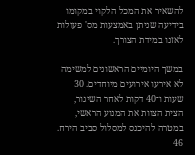להשאיר את המכל הלקוי במקומו בידיעה שניתן באמצעות מס' פעולות לאזנו במידת הצורך.

במשך היומיים הראשונים למשימה לא אירעו אירועים מיוחדים. 30 שעות ו־40 דקות לאחר השיגור, הצית הצוות את המנוע הראשי, במטרה להיכנס למסלול סביב הירח. 46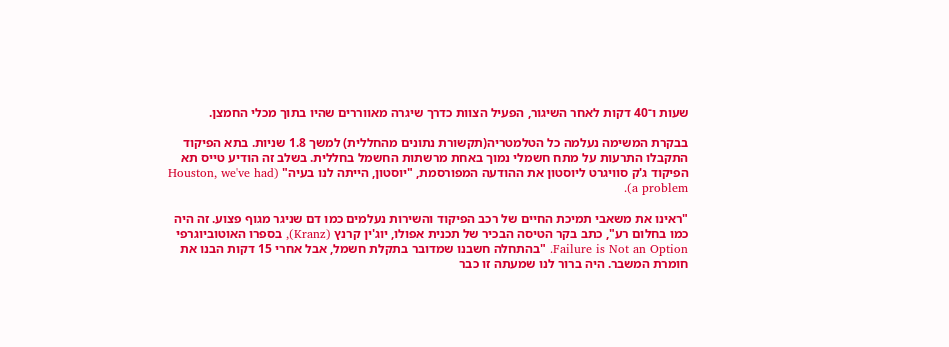שעות ו־40 דקות לאחר השיגור, הפעיל הצוות כדרך שיגרה מאווררים שהיו בתוך מכלי החמצן.

בבקרת המשימה נעלמה כל הטלמטריה(תקשורת נתונים מהחללית) למשך 1.8 שניות. בתא הפיקוד התקבלו התרעות על מתח חשמלי נמוך באחת מרשתות החשמל בחללית. בשלב זה הודיע טייס תא הפיקוד ג'ק סוויגרט ליוסטון את ההודעה המפורסמת, "יוסטון, הייתה לנו בעיה" (Houston, we've had a problem).

"ראינו את משאבי תמיכת החיים של רכב הפיקוד והשירות נעלמים כמו דם שניגר מגוף פצוע. זה היה כמו בחלום רע", כתב בקר הטיסה הבכיר של תכנית אפולו, יוג'ין קרנץ (Kranz), בספרו האוטוביוגרפי Failure is Not an Option. "בהתחלה חשבנו שמדובר בתקלת חשמל, אבל אחרי 15 דקות הבנו את חומרת המשבר. היה ברור לנו שמעתה זו כבר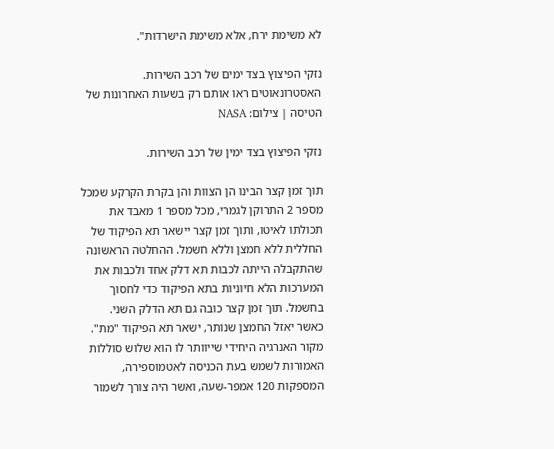לא משימת ירח, אלא משימת הישרדות".

נזקי הפיצוץ בצד ימים של רכב השירות. האסטרונאוטים ראו אותם רק בשעות האחרונות של הטיסה | צילום: NASA

נזקי הפיצוץ בצד ימין של רכב השירות.

תוך זמן קצר הבינו הן הצוות והן בקרת הקרקע שמכל מספר 2 התרוקן לגמרי, מכל מספר 1 מאבד את תכולתו לאיטו, ותוך זמן קצר יישאר תא הפיקוד של החללית ללא חמצן וללא חשמל. ההחלטה הראשונה שהתקבלה הייתה לכבות תא דלק אחד ולכבות את המערכות הלא חיוניות בתא הפיקוד כדי לחסוך בחשמל. תוך זמן קצר כובה גם תא הדלק השני. כאשר יאזל החמצן שנותר, ישאר תא הפיקוד "מת". מקור האנרגיה היחידי שייוותר לו הוא שלוש סוללות האמורות לשמש בעת הכניסה לאטמוספירה, המספקות 120 אמפר-שעה, ואשר היה צורך לשמור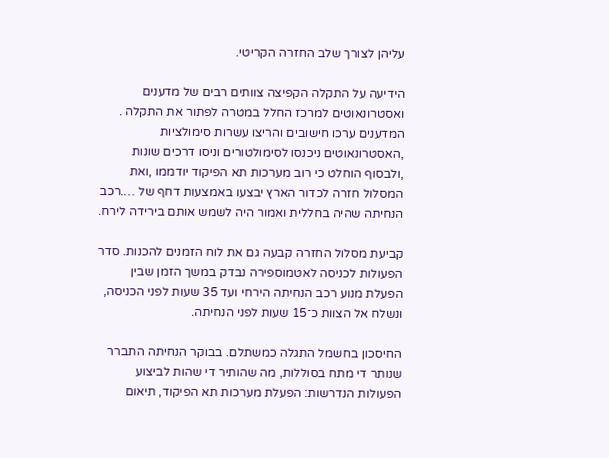עליהן לצורך שלב החזרה הקריטי.

הידיעה על התקלה הקפיצה צוותים רבים של מדענים ואסטרונאוטים למרכז החלל במטרה לפתור את התקלה . המדענים ערכו חישובים והריצו עשרות סימולציות ,האסטרונאוטים ניכנסו לסימולטורים וניסו דרכים שונות ,ולבסוף הוחלט כי רוב מערכות תא הפיקוד יודממו ,ואת המסלול חזרה לכדור הארץ יבצעו באמצעות דחף של ….רכב הנחיתה שהיה בחללית ואמור היה לשמש אותם בירידה לירח.

קביעת מסלול החזרה קבעה גם את לוח הזמנים להכנות. סדר הפעולות לכניסה לאטמוספירה נבדק במשך הזמן שבין הפעלת מנוע רכב הנחיתה הירחי ועד 35 שעות לפני הכניסה, ונשלח אל הצוות כ־15 שעות לפני הנחיתה.

החיסכון בחשמל התגלה כמשתלם. בבוקר הנחיתה התברר שנותר די מתח בסוללות, מה שהותיר די שהות לביצוע הפעולות הנדרשות: הפעלת מערכות תא הפיקוד, תיאום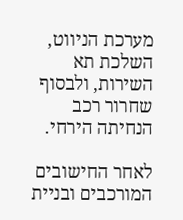מערכת הניווט, השלכת תא השירות, ולבסוף שחרור רכב הנחיתה הירחי.

לאחר החישובים המורכבים ובניית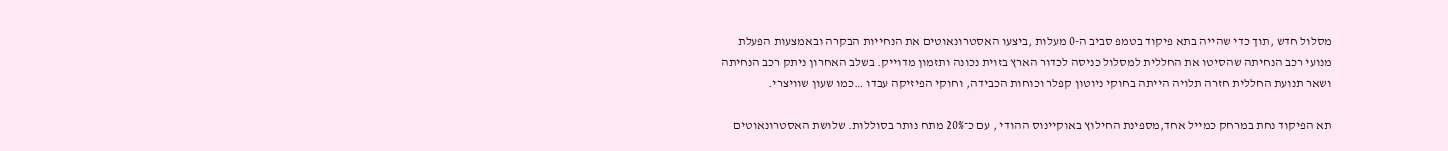מסלול חדש ,תוך כדי שהייה בתא פיקוד בטמפ סביב ה-0 מעלות ,ביצעו האסטרונאוטים את הנחייות הבקרה ובאמצעות הפעלת מנועי רכב הנחיתה שהסיטו את החללית למסלול כניסה לכדור הארץ בזוית נכונה ותזמון מדוייק. בשלב האחרון ניתק רכב הנחיתה ושאר תנועת החללית חזרה תלויה הייתה בחוקי ניוטון קפלר וכוחות הכבידה, וחוקי הפיזיקה עבדו …כמו שעון שוויצרי.

תא הפיקוד נחת במרחק כמייל אחד,מספינת החילוץ באוקיינוס ההודי , עם כ־20% מתח נותר בסוללות. שלושת האסטרונאוטים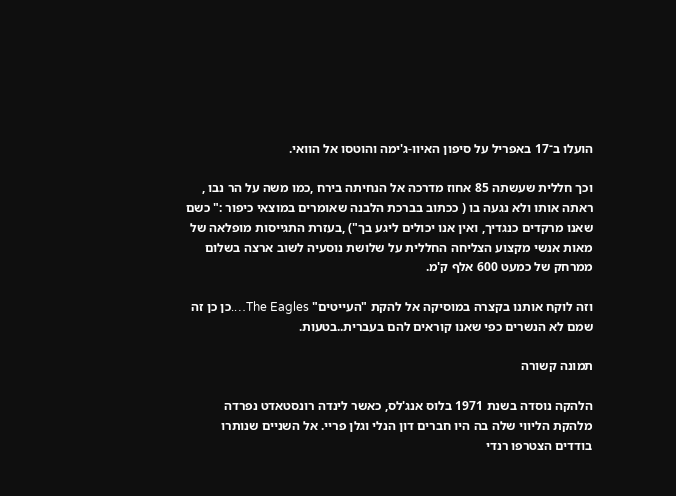הועלו ב־17 באפריל על סיפון האיוו-ג'ימה והוטסו אל הוואי.

וכך חללית שעשתה 85 אחוז מדרכה אל הנחיתה בירח ,כמו משה על הר נבו , ראתה אותו ולא נגעה בו ( ככתוב בברכת הלבנה שאומרים במוצאי כיפור :" כשם שאנו מרקדים כנגדיך, ואין אנו יכולים ליגע בך") ,בעזרת התגייסות מופלאה של מאות אנשי מקצוע הצליחה החללית על שלושת נוסעיה לשוב ארצה בשלום ממרחק של כמעט 600 אלף ק'מ.

וזה לוקח אותנו בקצרה במוסיקה אל להקת "העייטים" The Eagles….כן כן זה שמם לא הנשרים כפי שאנו קוראים להם בעברית..בטעות.

תמונה קשורה

הלהקה נוסדה בשנת 1971 בלוס אנג'לס, כאשר לינדה רונסטאדט נפרדה מלהקת הליווי שלה בה היו חברים דון הנלי וגלן פריי. אל השניים שנותרו בודדים הצטרפו רנדי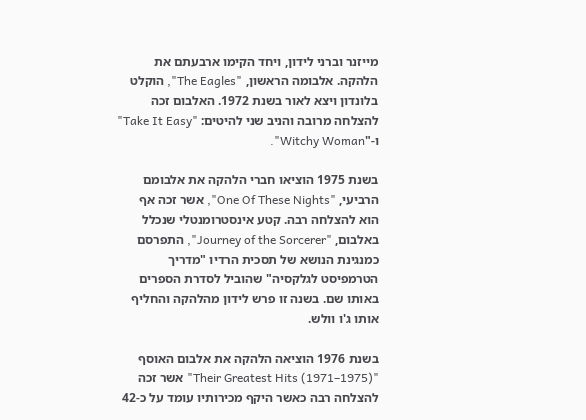מייזנר וברני לידון, ויחד הקימו ארבעתם את הלהקה. אלבומה הראשון, "The Eagles", הוקלט בלונדון ויצא לאור בשנת 1972. האלבום זכה להצלחה מרובה והניב שני להיטים: "Take It Easy" ו-"Witchy Woman".

בשנת 1975 הוציאו חברי הלהקה את אלבומם הרביעי, "One Of These Nights", אשר זכה אף הוא להצלחה רבה. קטע אינסטרומנטלי שנכלל באלבום, "Journey of the Sorcerer", התפרסם כמנגינת הנושא של תסכית הרדיו "מדריך הטרמפיסט לגלקסיה" שהוביל לסדרת הספרים באותו שם. בשנה זו פרש לידון מהלהקה והחליף אותו ג'ו וולש.

בשנת 1976 הוציאה הלהקה את אלבום האוסף "Their Greatest Hits (1971–1975)" אשר זכה להצלחה רבה כאשר היקף מכירותיו עומד על כ-42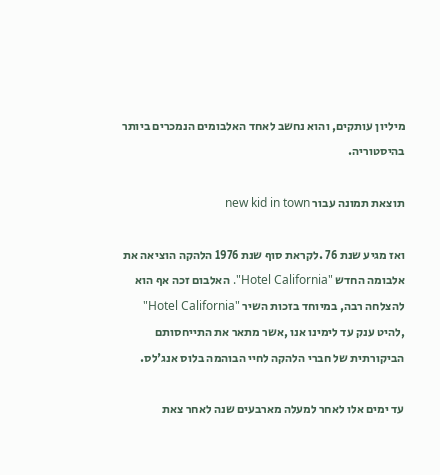מיליון עותקים, והוא נחשב לאחד האלבומים הנמכרים ביותר בהיסטוריה.

תוצאת תמונה עבור new kid in town

ואז מגיע שנת 76 .לקראת סוף שנת 1976 הלהקה הוציאה את אלבומה החדש "Hotel California". האלבום זכה אף הוא להצלחה רבה, במיוחד בזכות השיר "Hotel California" ,להיט ענק עד לימינו אנו ,אשר מתאר את התייחסותם הביקורתית של חברי הלהקה לחיי הבוהמה בלוס אנג'לס.

עד ימים אלו לאחר למעלה מארבעים שנה לאחר צאת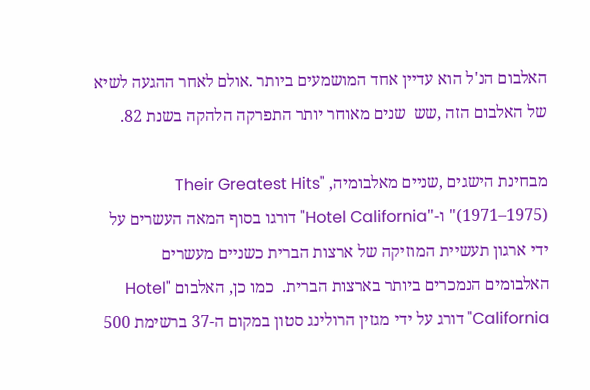האלבום הנ'ל הוא עדיין אחד המושמעים ביותר .אולם לאחר ההגעה לשיא של האלבום הזה ,שש  שנים מאוחר יותר התפרקה הלהקה בשנת 82.

מבחינת הישגים ,שניים מאלבומיה, "Their Greatest Hits (1971–1975)" ו-"Hotel California" דורגו בסוף המאה העשרים על ידי ארגון תעשיית המוזיקה של ארצות הברית כשניים מעשרים האלבומים הנמכרים ביותר בארצות הברית.  כמו כן, האלבום "Hotel California" דורג על ידי מגזין הרולינג סטון במקום ה-37 ברשימת 500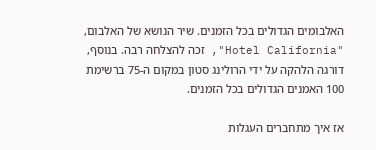האלבומים הגדולים בכל הזמנים. שיר הנושא של האלבום, "Hotel California", זכה להצלחה רבה. בנוסף, דורגה הלהקה על ידי הרולינג סטון במקום ה-75 ברשימת 100 האמנים הגדולים בכל הזמנים.

אז איך מתחברים העגלות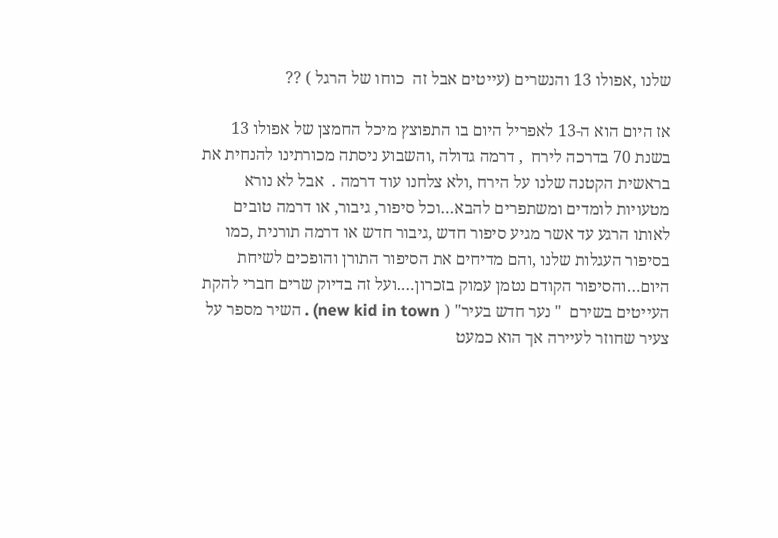שלנו ,אפולו 13 והנשרים (עייטים אבל זה  כוחו של הרגל ) ??

אז היום הוא ה-13 לאפריל היום בו התפוצץ מיכל החמצן של אפולו 13 בשנת 70 בדרכה לירח  , דרמה גדולה ,והשבוע ניסתה מכורתינו להנחית את בראשית הקטנה שלנו על הירח ,ולא צלחנו עוד דרמה .  אבל לא נורא מטעויות לומדים ומשתפרים להבא…וכל סיפור, גיבור, או דרמה טובים לאותו הרגע עד אשר מגיע סיפור חדש ,גיבור חדש או דרמה תורנית ,כמו בסיפור העגלות שלנו ,והם מדיחים את הסיפור התורן והופכים לשיחת היום…והסיפור הקודם נטמן עמוק בזכרון….ועל זה בדיוק שרים חברי להקת העייטים בשירם  " נער חדש בעיר" ( new kid in town) . השיר מספר על צעיר שחוזר לעיירה אך הוא כמעט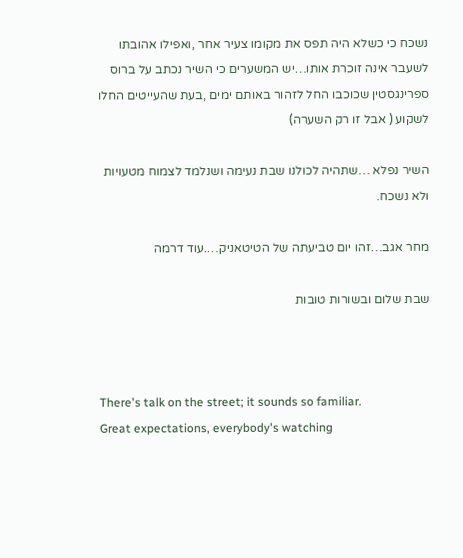נשכח כי כשלא היה תפס את מקומו צעיר אחר ,ואפילו אהובתו לשעבר אינה זוכרת אותו…יש המשערים כי השיר נכתב על ברוס ספרינגסטין שכוכבו החל לזהור באותם ימים ,בעת שהעייטים החלו לשקוע ( אבל זו רק השערה)

השיר נפלא …שתהיה לכולנו שבת נעימה ושנלמד לצמוח מטעויות ולא נשכח.

מחר אגב…זהו יום טביעתה של הטיטאניק….עוד דרמה

שבת שלום ובשורות טובות



There's talk on the street; it sounds so familiar.
Great expectations, everybody's watching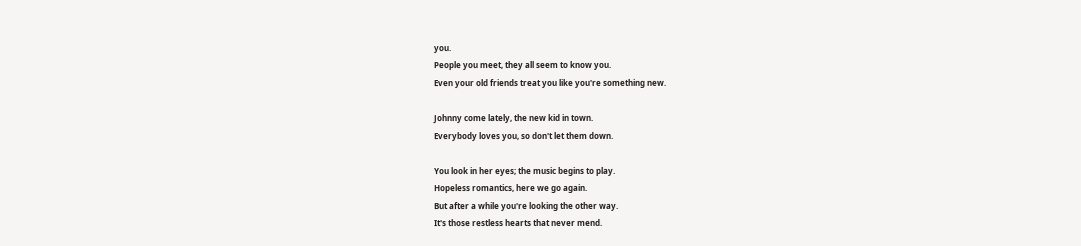you.
People you meet, they all seem to know you.
Even your old friends treat you like you're something new.

Johnny come lately, the new kid in town.
Everybody loves you, so don't let them down.

You look in her eyes; the music begins to play.
Hopeless romantics, here we go again.
But after a while you're looking the other way.
It's those restless hearts that never mend.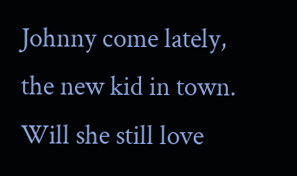Johnny come lately, the new kid in town.
Will she still love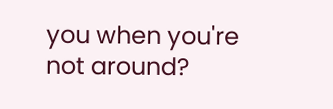you when you're not around?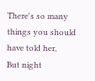There's so many things you should have told her,
But night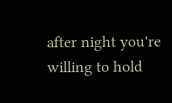after night you're willing to hold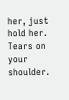her, just hold her.
Tears on your shoulder.